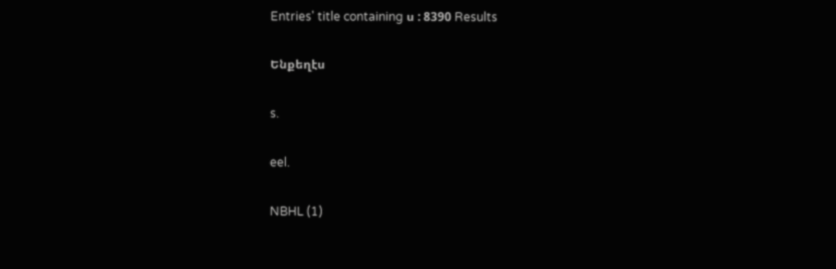Entries' title containing ս : 8390 Results

Ենքեղէս

s.

eel.

NBHL (1)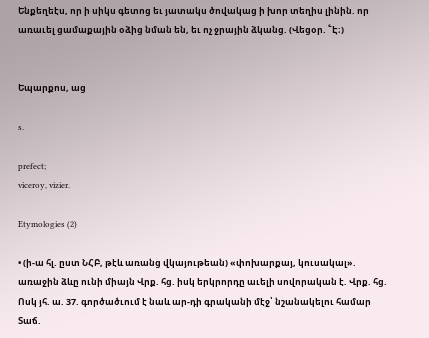Ենքեղեէս, որ ի սիկս գետոց եւ յատակս ծովակաց ի խոր տեղիս լինին. որ առաւել ցամաքային օձից նման են, եւ ոչ ջրային ձկանց. (Վեցօր. ՟Է։)


Եպարքոս, աց

s.

prefect;
viceroy, vizier.

Etymologies (2)

• (ի-ա հլ. ըստ ՆՀԲ, թէև առանց վկայութեան) «փոխարքայ, կուսակալ». առաջին ձևը ունի միայն Վրք. հց. իսկ երկրորդը աւելի սովորական է. Վրք. հց. Ոսկ յհ. ա. 37. գործածւում է նաև ար-դի գրականի մէջ՝ նշանակելու համար Տաճ.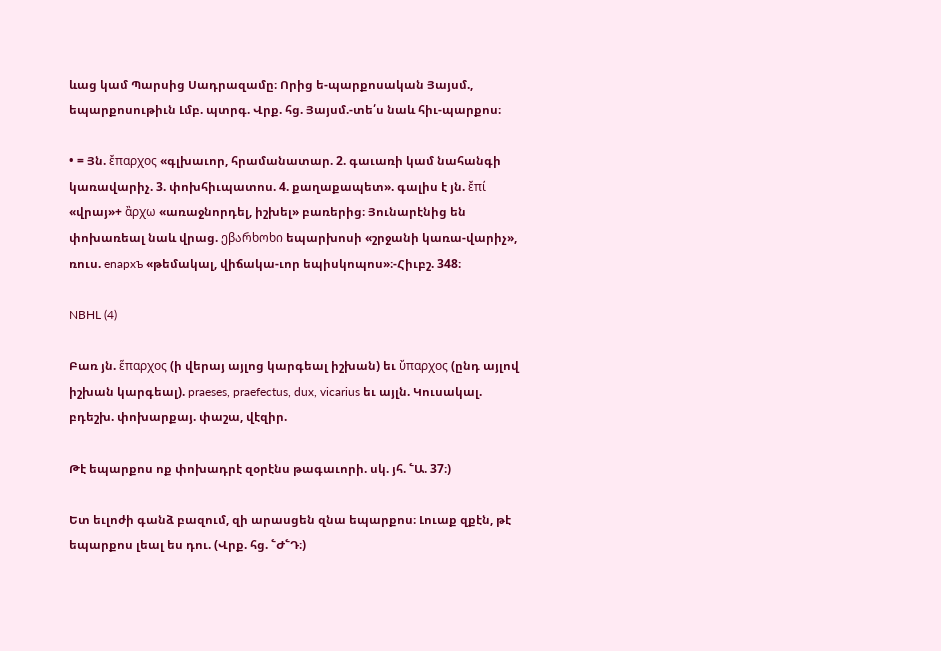ևաց կամ Պարսից Սադրազամը։ Որից ե-պարքոսական Յայսմ., եպարքոսութիւն Լմբ. պտրգ. Վրք. հց. Յայսմ.-տե՛ս նաև հիւ-պարքոս։

• = Յն. ἔπαρχος «գլխաւոր, հրամանատար. 2. գաւառի կամ նահանգի կառավարիչ. 3. փոխհիւպատոս. 4. քաղաքապետ». գալիս է յն. ἔπί «վրայ»+ ἂρχω «առաջնորդել, իշխել» բառերից։ Յունարէնից են փոխառեալ նաև վրաց. ეβარხოხი եպարխոսի «շրջանի կառա-վարիչ», ռուս. enapxъ «թեմակալ, վիճակա-ւոր եպիսկոպոս»։-Հիւբշ. 348։

NBHL (4)

Բառ յն. ἕπαρχος (ի վերայ այլոց կարգեալ իշխան) եւ ὔπαρχος (ընդ այլով իշխան կարգեալ). praeses, praefectus, dux, vicarius եւ այլն. Կուսակալ. բդեշխ. փոխարքայ. փաշա, վէզիր.

Թէ եպարքոս ոք փոխադրէ զօրէնս թագաւորի. սկ. յհ. ՟Ա. 37։)

Ետ եւլոժի գանձ բազում, զի արասցեն զնա եպարքոս։ Լուաք զքէն, թէ եպարքոս լեալ ես դու. (Վրք. հց. ՟Ժ՟Դ։)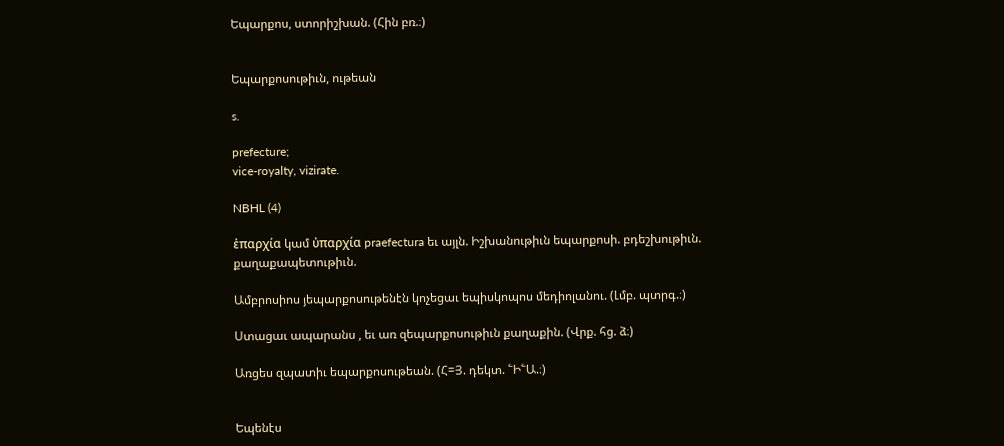Եպարքոս, ստորիշխան. (Հին բռ.։)


Եպարքոսութիւն, ութեան

s.

prefecture;
vice-royalty, vizirate.

NBHL (4)

ἑπαρχία կամ ὐπαρχία praefectura եւ այլն. Իշխանութիւն եպարքոսի. բդեշխութիւն. քաղաքապետութիւն.

Ամբրոսիոս յեպարքոսութենէն կոչեցաւ եպիսկոպոս մեդիոլանու. (Լմբ. պտրգ.։)

Ստացաւ ապարանս , եւ առ զեպարքոսութիւն քաղաքին. (Վրք. հց. ձ։)

Առցես զպատիւ եպարքոսութեան. (Հ=Յ. դեկտ. ՟Ի՟Ա.։)


Եպենէս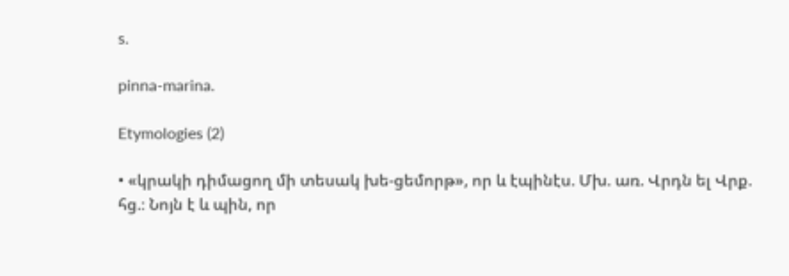s.

pinna-marina.

Etymologies (2)

• «կրակի դիմացող մի տեսակ խե-ցեմորթ», որ և էպինէս. Մխ. առ. Վրդն ել Վրք. հց.։ Նոյն է և պին, որ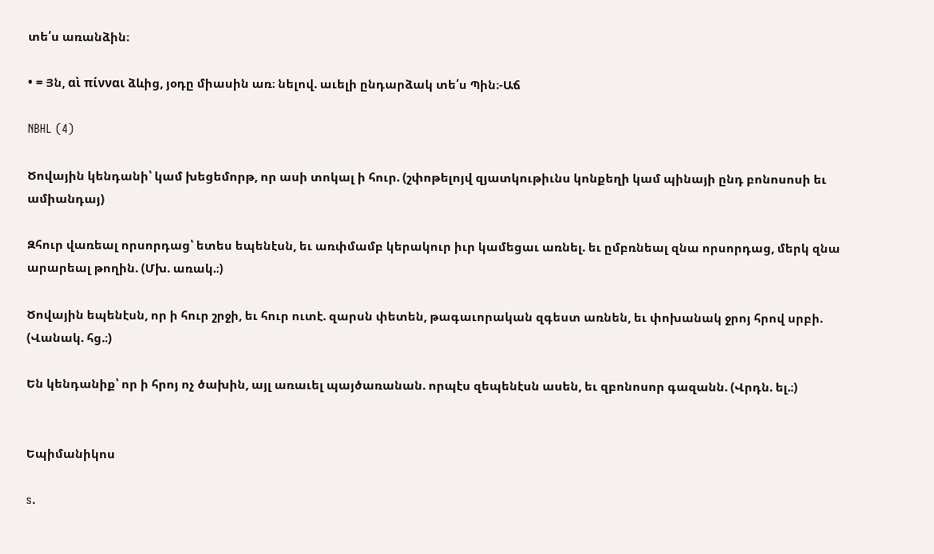տե՛ս առանձին։

• = Յն, αὶ πίνναι ձևից, յօդը միասին առ։ նելով. աւելի ընդարձակ տե՛ս Պին։-Աճ

NBHL (4)

Ծովային կենդանի՝ կամ խեցեմորթ, որ ասի տոկալ ի հուր. (շփոթելոյվ զյատկութիւնս կոնքեղի կամ պինայի ընդ բոնոսոսի եւ ամիանդայ)

Զհուր վառեալ որսորդաց՝ ետես եպենէսն, եւ առփմամբ կերակուր իւր կամեցաւ առնել. եւ ըմբռնեալ զնա որսորդաց, մերկ զնա արարեալ թողին. (Մխ. առակ.։)

Ծովային եպենէսն, որ ի հուր շրջի, եւ հուր ուտէ. զարսն փետեն, թագաւորական զգեստ առնեն, եւ փոխանակ ջրոյ հրով սրբի. (Վանակ. հց.։)

Են կենդանիք՝ որ ի հրոյ ոչ ծախին, այլ առաւել պայծառանան. որպէս զեպենէսն ասեն, եւ զբոնոսոր գազանն. (Վրդն. ել.։)


Եպիմանիկոս

s.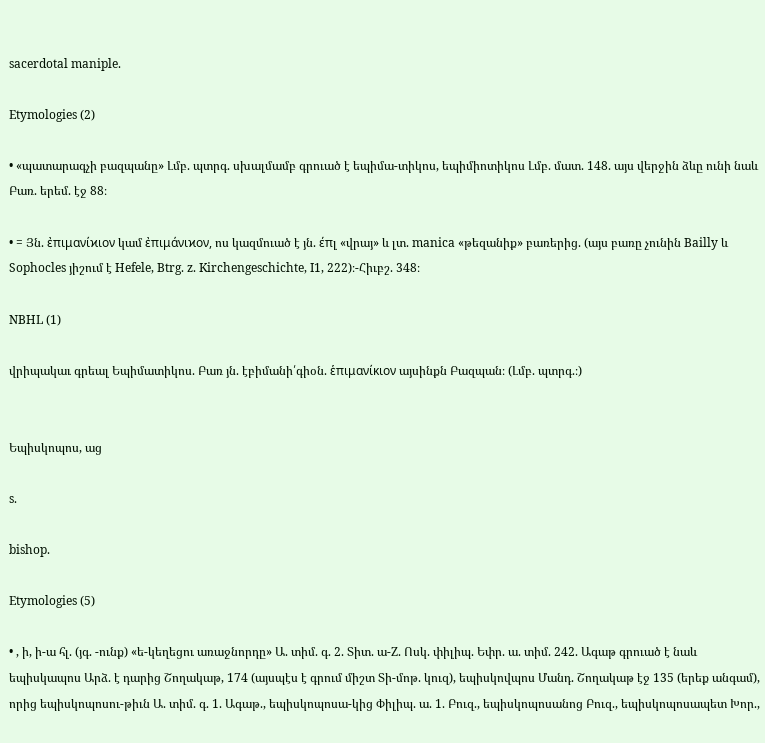sacerdotal maniple.

Etymologies (2)

• «պատարագչի բազպանը» Լմբ. պտրգ. սխալմամբ գրուած է եպիմա-տիկոս, եպիմիոտիկոս Լմբ. մատ. 148. այս վերջին ձևը ունի նաև Բառ. երեմ. էջ 88։

• = Յն. ἐπιμανίϰιον կամ ἐπιμάνιϰον, ոս կազմուած է յն. έπլ «վրայ» և լտ. manica «թեզանիք» բառերից. (այս բառը չունին Bailly և Sophocles յիշում է Hefele, Btrg. z. Kirchengeschichte, I1, 222)։-Հիւբշ. 348։

NBHL (1)

վրիպակաւ գրեալ Եպիմատիկոս. Բառ յն. էբիմանի՛գիօն. ἑπιμανίκιον այսինքն Բազպան։ (Լմբ. պտրգ.։)


Եպիսկոպոս, աց

s.

bishop.

Etymologies (5)

• , ի, ի-ա հլ. (յգ. -ունք) «ե-կեղեցու առաջնորդը» Ա. տիմ. գ. 2. Տիտ. ա-Z. Ոսկ. փիլիպ. Եփր. ա. տիմ. 242. Ագաթ գրուած է նաև եպիսկապոս Արձ. է դարից Շողակաթ, 174 (այսպէս է գրում միշտ Տի-մոթ. կուզ), եպիսկովպոս Մանդ. Շողակաթ էջ 135 (երեք անգամ), որից եպիսկոպոսու-թիւն Ա. տիմ. գ. 1. Ագաթ., եպիսկոպոսա-կից Փիլիպ. ա. 1. Բուզ., եպիսկոպոսանոց Բուզ., եպիսկոպոսապետ Խոր.,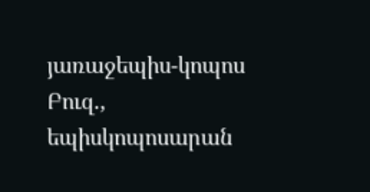յառաջեպիս-կոպոս Բուզ., եպիսկոպոսարան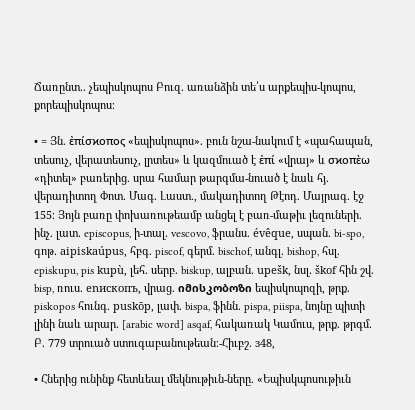Ճառընտ.. չեպիսկոպոս Բուզ. առանձին տե՛ս արքեպիս-կոպոս, քորեպիսկոպոս։

• = Յն. ἐπίσϰοπος «եպիսկոպոս». բուն նշա-նակում է «պահապան, տեսուչ, վերատեսուչ, լրտես» և կազմուած է ἐπί «վրայ» և σϰοπὲω «դիտել» բառերից. սրա համար թարգմա-նուած է նաև հյ. վերադիտող Փոտ. Մագ. Լաստ., մակադիտող Թէոդ. Մայրագ. էջ 155։ Յոյն բառը փոխառութեամբ անցել է բառ-մաթիւ լեզուների. ինչ. լատ. episcopus, ի-տալ. vescovo, ֆրանս. évêque, սպան. bi-spo, գոթ. aipiskaúpus, հբգ. piscof, գերմ. bischof, անգլ. bishop, հսլ. episkupu, pis kupù, լեհ. սերբ. biskup, ալբան. upešk, նսլ. škof հին շվ. bisp, ռուս. enиcкопъ, վրաց. იმისკობოზი եպիսկոպոզի, թրք. piskopos հունգ. puskōp, լափ. bispa, ֆինն. pispa, piispa, նոյնը պիտի լինի նաև արար. [arabic word] asqaf, հակառակ Կամուս, թրք. թրգմ. Բ. 779 տրուած ստուգաբանութեան։-Հիւբշ. з48,

• Հներից ունինք հետևեալ մեկնութիւն-ները. «Եպիսկպոսութիւն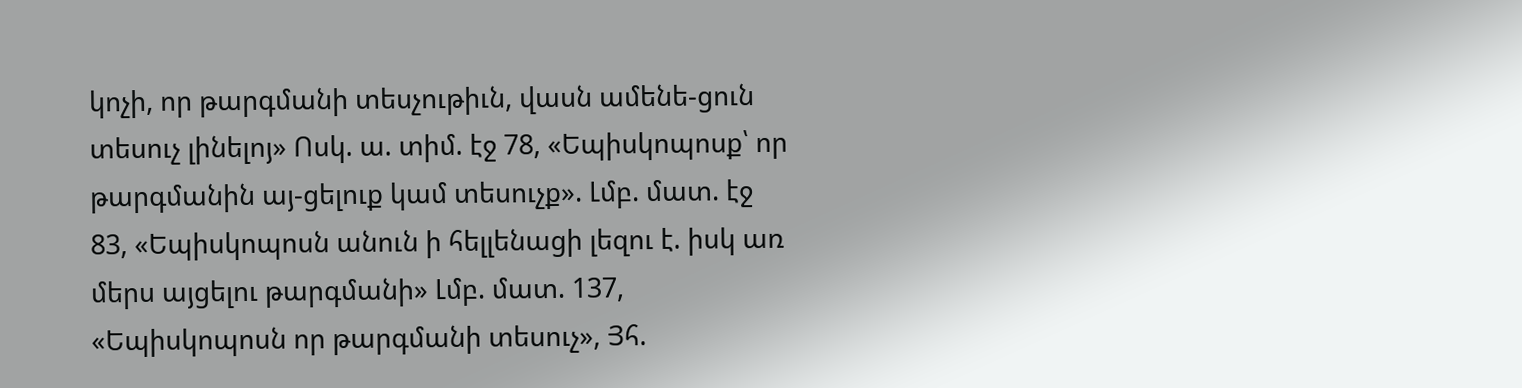կոչի, որ թարգմանի տեսչութիւն, վասն ամենե-ցուն տեսուչ լինելոյ» Ոսկ. ա. տիմ. էջ 78, «Եպիսկոպոսք՝ որ թարգմանին այ-ցելուք կամ տեսուչք». Լմբ. մատ. էջ 83, «Եպիսկոպոսն անուն ի հելլենացի լեզու է. իսկ առ մերս այցելու թարգմանի» Լմբ. մատ. 137, «Եպիսկոպոսն որ թարգմանի տեսուչ», Յհ.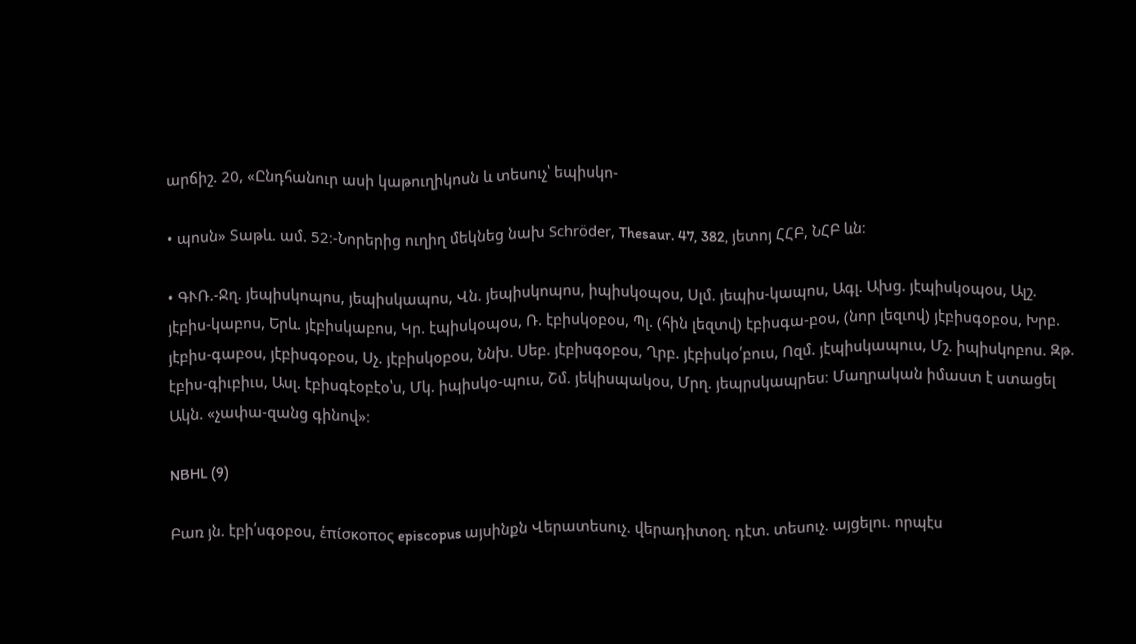արճիշ. 20, «Ընդհանուր ասի կաթուղիկոսն և տեսուչ՝ եպիսկո-

• պոսն» Տաթև. ամ. 52։-Նորերից ուղիղ մեկնեց նախ Schröder, Thesaur. 47, 382, յետոյ ՀՀԲ, ՆՀԲ ևն։

• ԳՒՌ.-Ջղ. յեպիսկոպոս, յեպիսկապոս, Վն. յեպիսկոպոս, իպիսկօպօս, Սլմ. յեպիս-կապոս, Ագլ. Ախց. յէպիսկօպօս, Ալշ. յէբիս-կաբոս, Երև. յէբիսկաբոս, Կր. էպիսկօպօս, Ռ. էբիսկօբօս, Պլ. (հին լեզտվ) էբիսգա-բօս, (նոր լեզւով) յէբիսգօբօս, Խրբ. յէբիս-գաբօս, յէբիսգօբօս, Սչ. յէբիսկօբօս, Ննխ. Սեբ. յէբիսգօբօս, Ղրբ. յէբիսկօ՛բուս, Ոզմ. յէպիսկապուս, Մշ. իպիսկոբոս. Զթ. էբիս-գիւբիւս, Ասլ. էբիսգէօբէօ՝ս, Մկ. իպիսկօ-պուս, Շմ. յեկիսպակօս, Մրղ. յեպրսկապրես։ Մաղրական իմաստ է ստացել Ակն. «չափա-զանց գինով»։

NBHL (9)

Բառ յն. էբի՛սգօբօս, ἑπίσκοπος episcopus այսինքն Վերատեսուչ. վերադիտօղ. դէտ. տեսուչ. այցելու. որպէս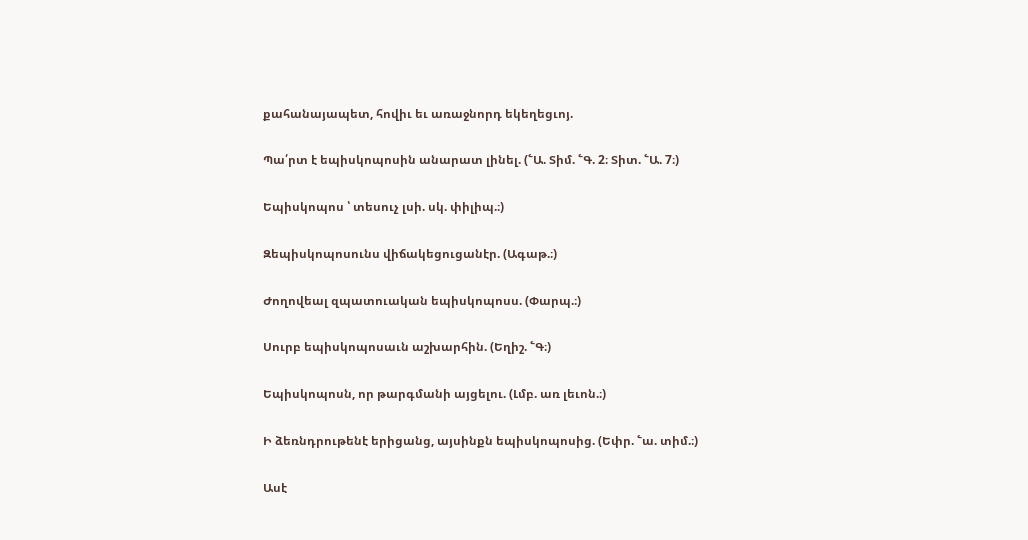քահանայապետ, հովիւ եւ առաջնորդ եկեղեցւոյ.

Պա՛րտ է եպիսկոպոսին անարատ լինել. (՟Ա. Տիմ. ՟Գ. 2։ Տիտ. ՟Ա. 7։)

Եպիսկոպոս ՝ տեսուչ լսի. սկ. փիլիպ.։)

Զեպիսկոպոսունս վիճակեցուցանէր. (Ագաթ.։)

Ժողովեալ զպատուական եպիսկոպոսս. (Փարպ.։)

Սուրբ եպիսկոպոսաւն աշխարհին. (Եղիշ. ՟Գ։)

Եպիսկոպոսն, որ թարգմանի այցելու. (Լմբ. առ լեւոն.։)

Ի ձեռնդրութենէ երիցանց, այսինքն եպիսկոպոսից. (Եփր. ՟ա. տիմ.։)

Ասէ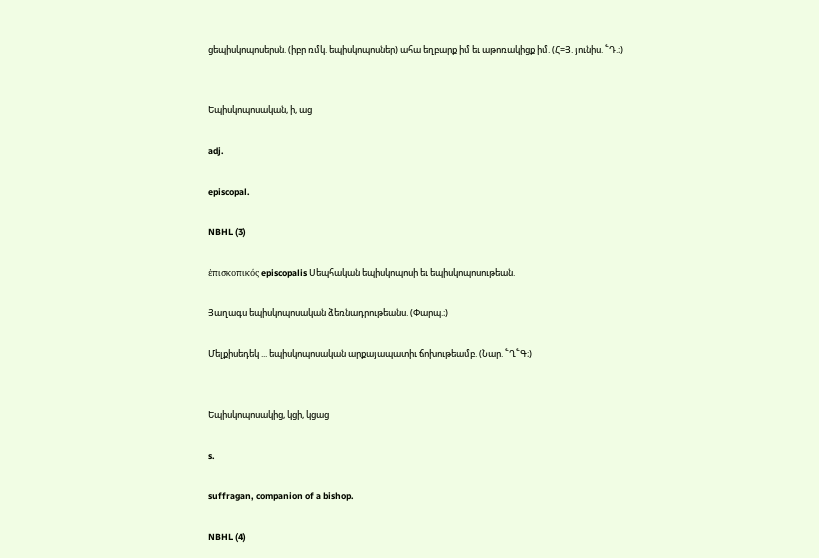ցեպիսկոպոսերսն. (իբր ռմկ. եպիսկոպոսներ) ահա եղբարք իմ եւ աթոռակիցք իմ. (Հ=Յ. յունիս. ՟Դ.։)


Եպիսկոպոսական, ի, աց

adj.

episcopal.

NBHL (3)

ἑπισκοπικός episcopalis Սեպհական եպիսկոպոսի եւ եպիսկոպոսութեան.

Յաղագս եպիսկոպոսական ձեռնադրութեանս. (Փարպ.։)

Մելքիսեդեկ ... եպիսկոպոսական արքայապատիւ ճոխութեամբ. (Նար. ՟Ղ՟Գ։)


Եպիսկոպոսակից, կցի, կցաց

s.

suffragan, companion of a bishop.

NBHL (4)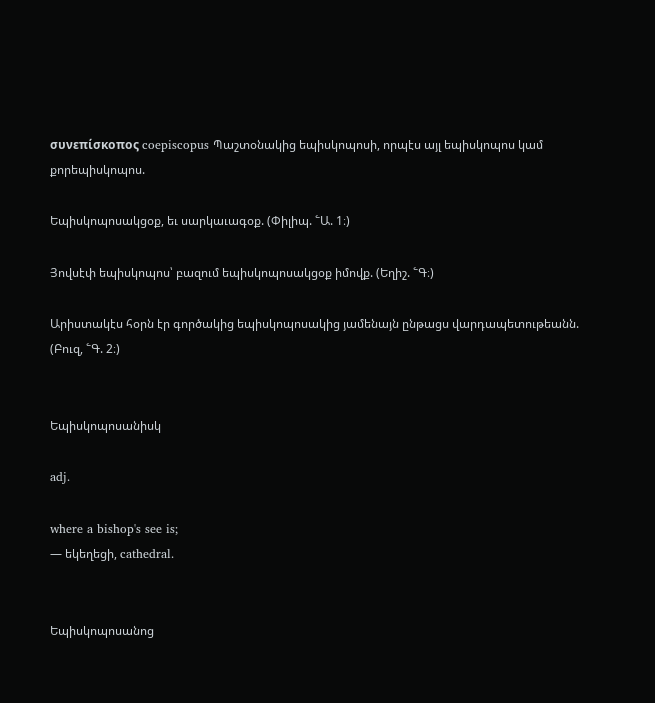συνεπίσκοπος coepiscopus Պաշտօնակից եպիսկոպոսի, որպէս այլ եպիսկոպոս կամ քորեպիսկոպոս.

Եպիսկոպոսակցօք, եւ սարկաւագօք. (Փիլիպ. ՟Ա. 1։)

Յովսէփ եպիսկոպոս՝ բազում եպիսկոպոսակցօք իմովք. (Եղիշ. ՟Գ։)

Արիստակէս հօրն էր գործակից եպիսկոպոսակից յամենայն ընթացս վարդապետութեանն. (Բուզ, ՟Գ. 2։)


Եպիսկոպոսանիսկ

adj.

where a bishop's see is;
— եկեղեցի, cathedral.


Եպիսկոպոսանոց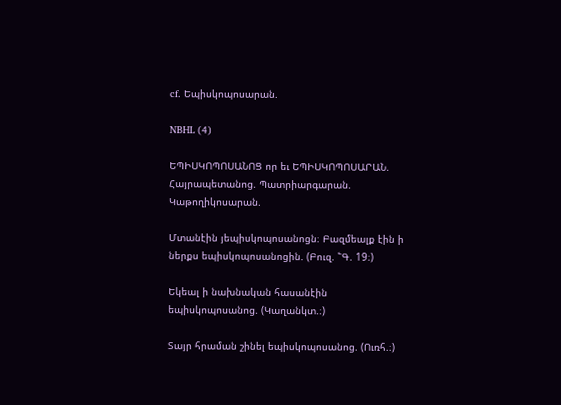cf. Եպիսկոպոսարան.

NBHL (4)

ԵՊԻՍԿՈՊՈՍԱՆՈՑ որ եւ ԵՊԻՍԿՈՊՈՍԱՐԱՆ. Հայրապետանոց. Պատրիարգարան. Կաթողիկոսարան.

Մտանէին յեպիսկոպոսանոցն։ Բազմեալք էին ի ներքս եպիսկոպոսանոցին. (Բուզ. ՟Գ. 19։)

Եկեալ ի նախնական հասանէին եպիսկոպոսանոց. (Կաղանկտ.։)

Տայր հրաման շինել եպիսկոպոսանոց. (Ուռհ.։)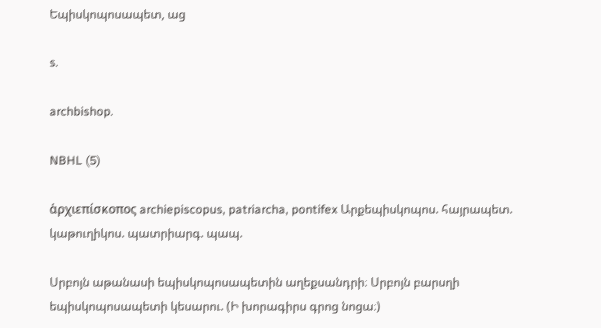Եպիսկոպոսապետ, աց

s.

archbishop.

NBHL (5)

ἁρχιεπίσκοπος archiepiscopus, patriarcha, pontifex Արքեպիսկոպոս. հայրապետ. կաթուղիկոս. պատրիարգ. պապ.

Սրբոյն աթանասի եպիսկոպոսապետին աղեքսանդրի։ Սրբոյն բարսղի եպիսկոպոսապետի կեսարու. (Ի խորագիրս գրոց նոցա։)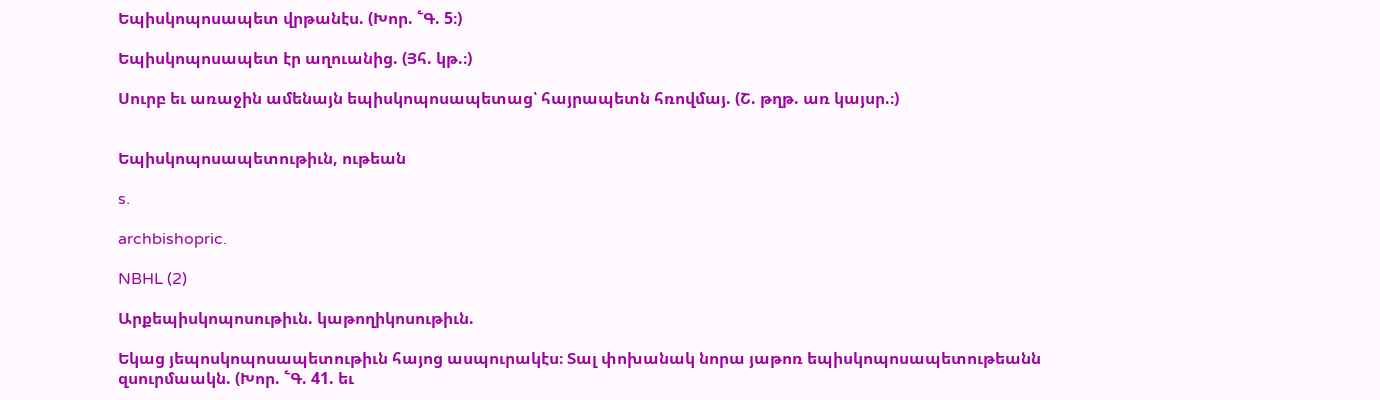Եպիսկոպոսապետ վրթանէս. (Խոր. ՟Գ. 5։)

Եպիսկոպոսապետ էր աղուանից. (Յհ. կթ.։)

Սուրբ եւ առաջին ամենայն եպիսկոպոսապետաց՝ հայրապետն հռովմայ. (Շ. թղթ. առ կայսր.։)


Եպիսկոպոսապետութիւն, ութեան

s.

archbishopric.

NBHL (2)

Արքեպիսկոպոսութիւն. կաթողիկոսութիւն.

Եկաց յեպոսկոպոսապետութիւն հայոց ասպուրակէս։ Տալ փոխանակ նորա յաթոռ եպիսկոպոսապետութեանն զսուրմաակն. (Խոր. ՟Գ. 41. եւ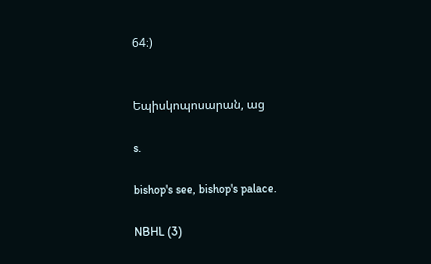64։)


Եպիսկոպոսարան, աց

s.

bishop's see, bishop's palace.

NBHL (3)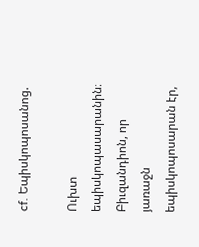cf. Եպիսկոպոսանոց.

Ուխտ եպիսկոպասարանին։ Բիւզանդիոն, որ յառաջն եպիսկոպոսարան էր,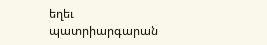եղեւ պատրիարգարան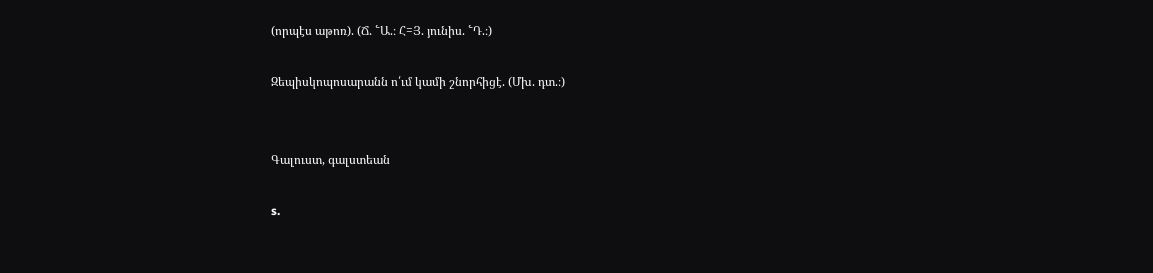(որպէս աթոռ). (Ճ. ՟Ա.։ Հ=Յ. յունիս. ՟Դ.։)

Զեպիսկոպոսարանն ո՛ւմ կամի շնորհիցէ. (Մխ. դտ.։)


Գալուստ, գալստեան

s.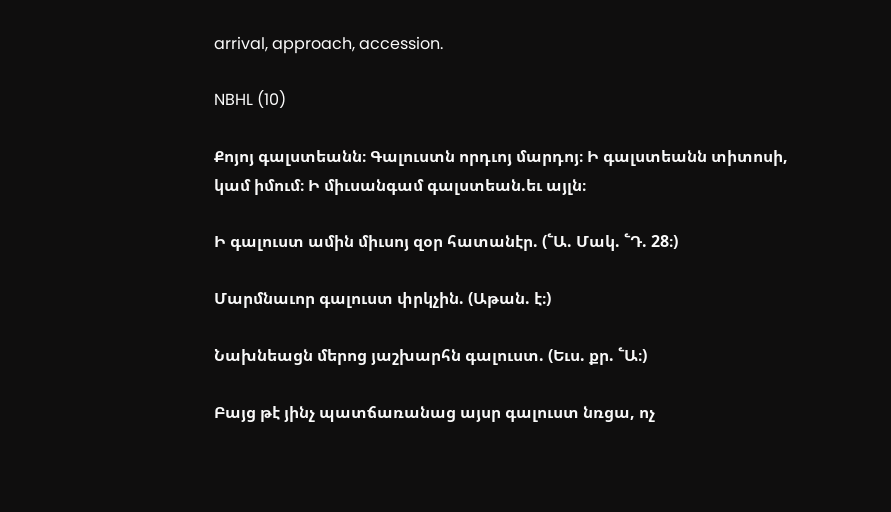arrival, approach, accession.

NBHL (10)

Քոյոյ գալստեանն։ Գալուստն որդւոյ մարդոյ։ Ի գալստեանն տիտոսի, կամ իմում։ Ի միւսանգամ գալստեան.եւ այլն։

Ի գալուստ ամին միւսոյ զօր հատանէր. (՟Ա. Մակ. ՟Դ. 28։)

Մարմնաւոր գալուստ փրկչին. (Աթան. է։)

Նախնեացն մերոց յաշխարհն գալուստ. (Եւս. քր. ՟Ա։)

Բայց թէ յինչ պատճառանաց այսր գալուստ նռցա, ոչ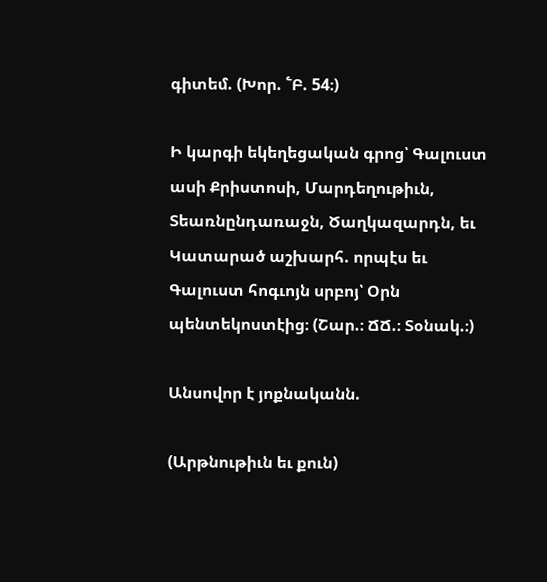գիտեմ. (Խոր. ՟Բ. 54։)

Ի կարգի եկեղեցական գրոց՝ Գալուստ ասի Քրիստոսի, Մարդեղութիւն, Տեառնընդառաջն, Ծաղկազարդն, եւ Կատարած աշխարհ. որպէս եւ Գալուստ հոգւոյն սրբոյ՝ Օրն պենտեկոստէից։ (Շար.։ ՃՃ.։ Տօնակ.։)

Անսովոր է յոքնականն.

(Արթնութիւն եւ քուն)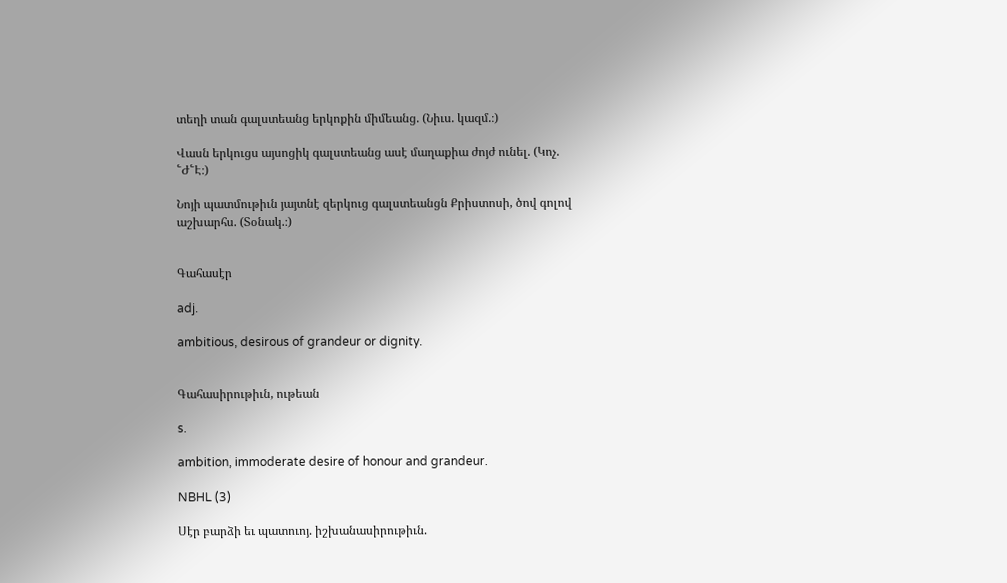տեղի տան գալստեանց երկոքին միմեանց. (Նիւս. կազմ.։)

Վասն երկուցս այսոցիկ գալստեանց ասէ մաղաքիա ժոյժ ունել. (Կոչ. ՟Ժ՟Է։)

Նոյի պատմութիւն յայտնէ զերկուց գալստեանցն Քրիստոսի, ծով գոլով աշխարհս. (Տօնակ.։)


Գահասէր

adj.

ambitious, desirous of grandeur or dignity.


Գահասիրութիւն, ութեան

s.

ambition, immoderate desire of honour and grandeur.

NBHL (3)

Սէր բարձի եւ պատուոյ. իշխանասիրութիւն.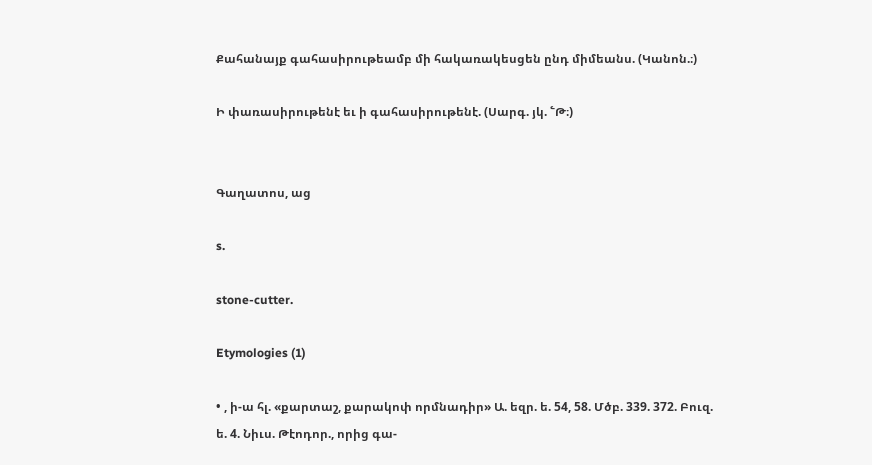Քահանայք գահասիրութեամբ մի հակառակեսցեն ընդ միմեանս. (Կանոն.։)

Ի փառասիրութենէ եւ ի գահասիրութենէ. (Սարգ. յկ. ՟Թ։)


Գաղատոս, աց

s.

stone-cutter.

Etymologies (1)

• , ի-ա հլ. «քարտաշ, քարակոփ որմնադիր» Ա. եզր. ե. 54, 58. Մծբ. 339. 372. Բուզ. ե. 4. Նիւս. Թէոդոր., որից գա-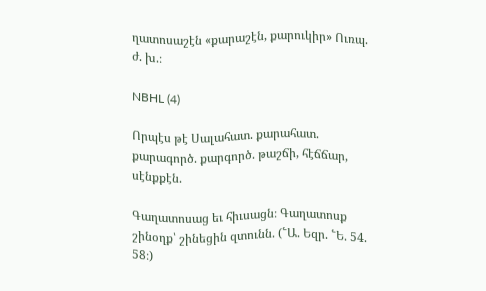ղատոսաշէն «քարաշէն, քարուկիր» Ուռպ. ժ. խ.։

NBHL (4)

Որպէս թէ Սալահատ. քարահատ. քարագործ. քարգործ. թաշճի, հէճճար, սէնքքէն.

Գաղատոսաց եւ հիւսացն։ Գաղատոսք շինօղք՝ շինեցին զտունն. (՟Ա. Եզր. ՟Ե. 54. 58։)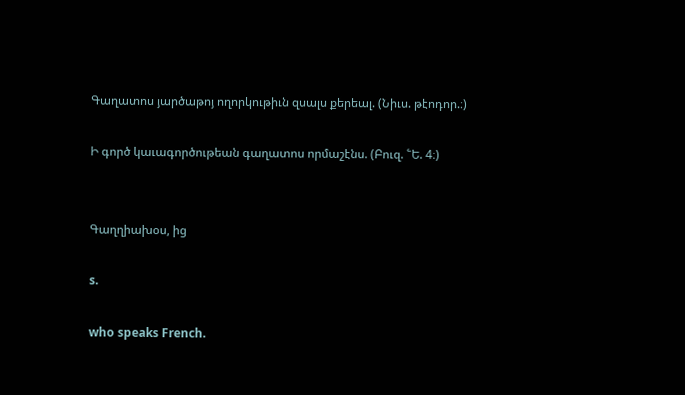Գաղատոս յարծաթոյ ողորկութիւն զսալս քերեալ. (Նիւս. թէոդոր.։)

Ի գործ կաւագործութեան գաղատոս որմաշէնս. (Բուզ. ՟Ե. 4։)


Գաղղիախօս, ից

s.

who speaks French.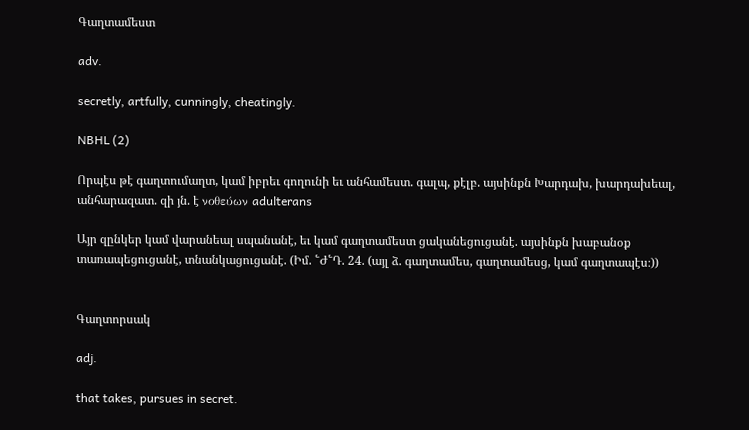Գաղտամեստ

adv.

secretly, artfully, cunningly, cheatingly.

NBHL (2)

Որպէս թէ գաղտումաղտ, կամ իբրեւ գողունի եւ անհամեստ. գալպ, քէլբ. այսինքն Խարդախ, խարդախեալ, անհարազատ. զի յն. է νοθεύων adulterans

Այր զընկեր կամ վարանեալ սպանանէ, եւ կամ գաղտամեստ ցականեցուցանէ. այսինքն խաբանօք տառապեցուցանէ, տնանկացուցանէ. (Իմ. ՟Ժ՟Դ. 24. (այլ ձ. գաղտամես, գաղտամեսց, կամ գաղտապէս։))


Գաղտորսակ

adj.

that takes, pursues in secret.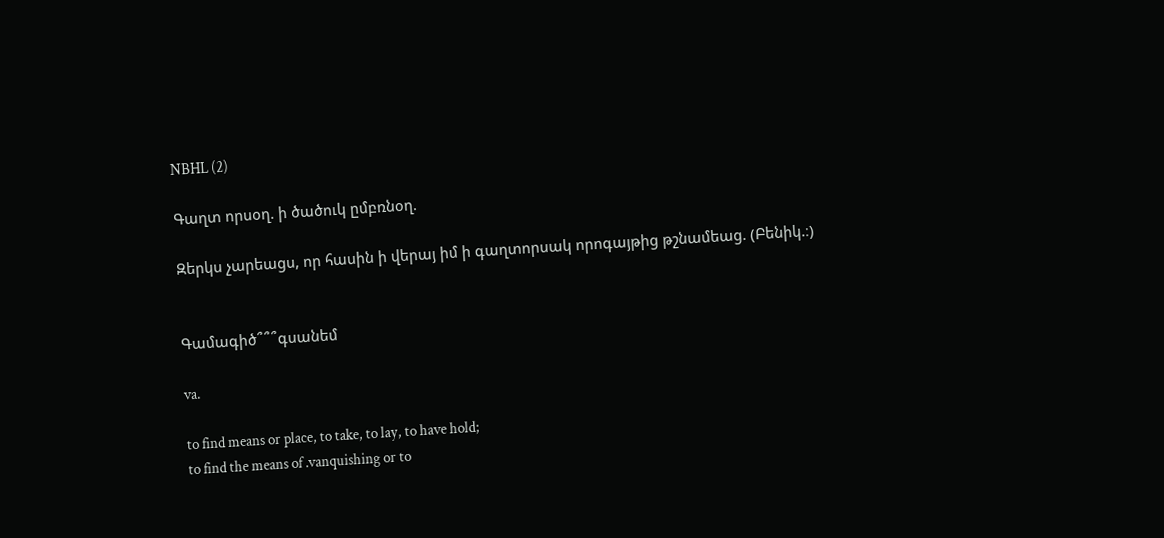NBHL (2)

Գաղտ որսօղ. ի ծածուկ ըմբռնօղ.

Զերկս չարեացս, որ հասին ի վերայ իմ ի գաղտորսակ որոգայթից թշնամեաց. (Բենիկ.։)


Գամագիծ՞՞՞գսանեմ

va.

to find means or place, to take, to lay, to have hold;
to find the means of .vanquishing or to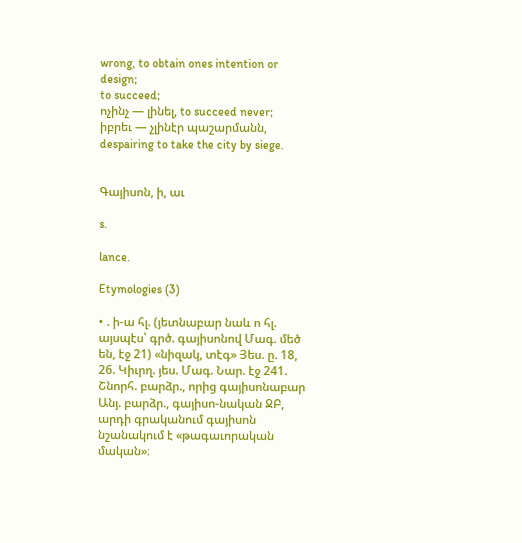wrong, to obtain ones intention or design;
to succeed;
ոչինչ — լինել, to succeed never;
իբրեւ — չլինէր պաշարմանն, despairing to take the city by siege.


Գայիսոն, ի, աւ

s.

lance.

Etymologies (3)

• . ի-ա հլ. (յետնաբար նաև ո հլ. այսպէս՝ գրծ. գայիսոնով Մագ. մեծ են, էջ 21) «նիզակ, տէգ» Յես. ը. 18, 26. Կիւրղ. յես. Մագ. Նար. էջ 241. Շնորհ. բարձր., որից գայիսոնաբար Անյ. բարձր., գայիսո-նական ՋԲ, արդի գրականում գայիսոն նշանակում է «թագաւորական մական»։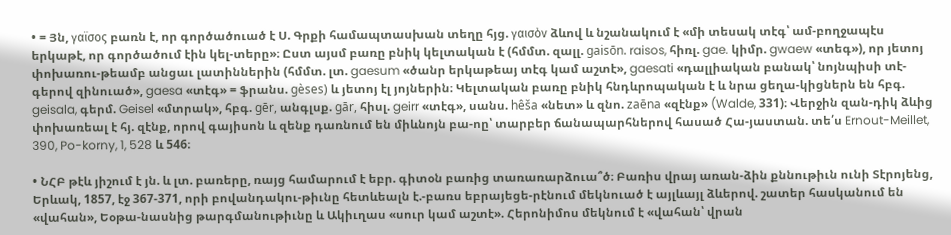• = Յն, γαϊσος բառն է, որ գործածուած է Ս. Գրքի համապտասխան տեղը հյց. γαισὸν ձևով և նշանակում է «մի տեսակ տէգ՝ ամ-բողջապէս երկաթէ, որ գործածում էին կել-տերը»։ Ըստ այսմ բառը բնիկ կելտական է (հմմտ. զալլ. gaisōn. raisos, հիռլ. gae. կիմր. gwaew «տեգ»), որ յետոյ փոխառու-թեամբ անցաւ լատիններին (հմմտ. լտ. gaesum «ծանր երկաթեայ տէգ կամ աշտէ», gaesati «դալլիական բանակ՝ նոյնպիսի տէ-գերով զինուած», gaesa «տէգ» = ֆրանս. gèses) և յետոյ էլ յոյներին։ Կելտական բառը բնիկ հնդևրոպական է և նրա ցեղա-կիցներն են հբգ. geisala, գերմ. Geisel «մտրակ», հբգ. gēr, անգլսք. gār, հիսլ. geirr «տէգ», սանս. hêša «նետ» և զնո. zaēna «զէնք» (Walde, 331)։ Վերջին զան-դիկ ձևից փոխառեալ է հյ. զէնք, որով գայիսոն և զենք դառնում են միևնոյն բա-ոը՝ տարբեր ճանապարհներով հասած Հա-յաստան. տե՛ս Ernout-Meillet, 390, Po-korny, 1, 528 և 546։

• ՆՀԲ թէև յիշում է յն. և լտ. բառերը, ռայց համարում է եբր. գիտօն բառից տառառարձուա՞ծ։ Բառիս վրայ առան-ձին քննութիւն ունի Տէրոյենց, Երևակ, 1857, էջ 367-371, որի բովանդակու-թիւնը հետևեալն է.-բառս եբրայեցե-րէնում մեկնուած է այլևայլ ձևերով. շատեր հասկանում են «վահան», Եօթա-նասնից թարգմանութիւնը և Ակիւղաս «սուր կամ աշտէ». Հերոնիմոս մեկնում է «վահան՝ վրան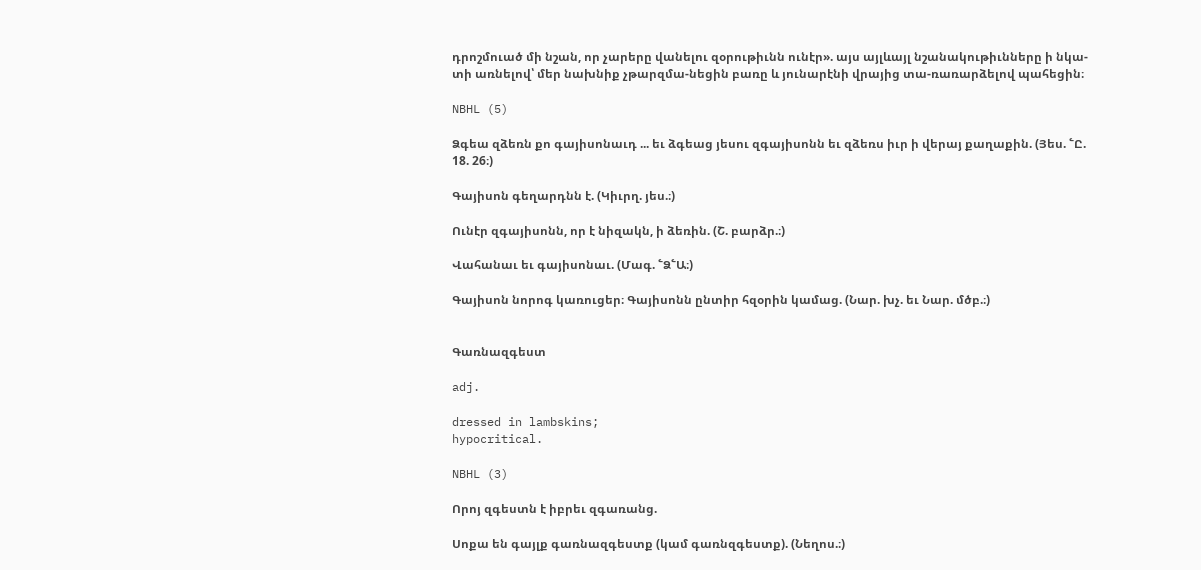դրոշմուած մի նշան, որ չարերը վանելու զօրութիւնն ունէր». այս այլևայլ նշանակութիւնները ի նկա-տի առնելով՝ մեր նախնիք չթարզմա-նեցին բառը և յունարէնի վրայից տա-ռառարձելով պահեցին։

NBHL (5)

Ձգեա զձեռն քո գայիսոնաւդ ... եւ ձգեաց յեսու զգայիսոնն եւ զձեռս իւր ի վերայ քաղաքին. (Յես. ՟Ը. 18. 26։)

Գայիսոն գեղարդնն է. (Կիւրղ. յես.։)

Ունէր զգայիսոնն, որ է նիզակն, ի ձեռին. (Շ. բարձր.։)

Վահանաւ եւ գայիսոնաւ. (Մագ. ՟Ձ՟Ա։)

Գայիսոն նորոգ կառուցեր։ Գայիսոնն ընտիր հզօրին կամաց. (Նար. խչ. եւ Նար. մծբ.։)


Գառնազգեստ

adj.

dressed in lambskins;
hypocritical.

NBHL (3)

Որոյ զգեստն է իբրեւ զգառանց.

Սոքա են գայլք գառնազգեստք (կամ գառնզգեստք). (Նեղոս.։)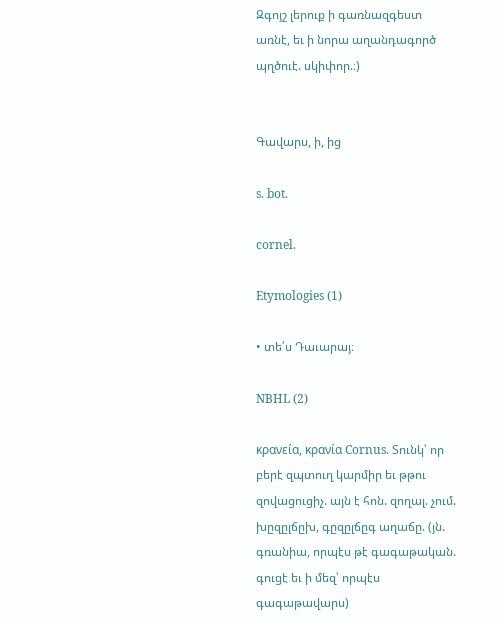Զգոյշ լերուք ի գառնազգեստ առնէ, եւ ի նորա աղանդագործ պղծուէ. սկիփոր.։)


Գավարս, ի, ից

s. bot.

cornel.

Etymologies (1)

• տե՛ս Դաւարայ։

NBHL (2)

κρανεία, κρανία Cornus. Տունկ՝ որ բերէ զպտուղ կարմիր եւ թթու զովացուցիչ. այն է հոն. զողալ. չում. խըզըլճըխ, գըզըլճըգ աղաճը. (յն. գռանիա, որպէս թէ գագաթական. գուցէ եւ ի մեզ՝ որպէս գագաթավարս)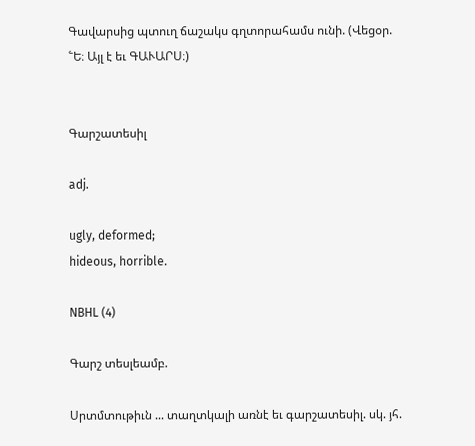Գավարսից պտուղ ճաշակս գղտորահամս ունի. (Վեցօր. ՟Ե։ Այլ է եւ ԳԱՒԱՐՍ։)


Գարշատեսիլ

adj.

ugly, deformed;
hideous, horrible.

NBHL (4)

Գարշ տեսլեամբ.

Սրտմտութիւն ... տաղտկալի առնէ եւ գարշատեսիլ. սկ. յհ.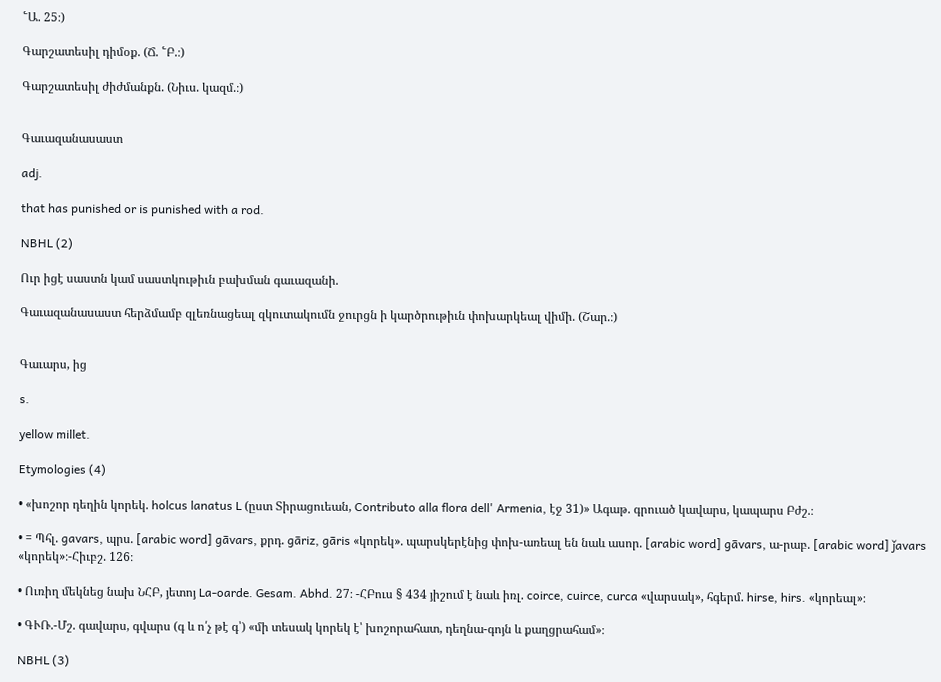՟Ա. 25։)

Գարշատեսիլ դիմօք. (Ճ. ՟Բ.։)

Գարշատեսիլ ժիժմանքն. (Նիւս. կազմ.։)


Գաւազանասաստ

adj.

that has punished or is punished with a rod.

NBHL (2)

Ուր իցէ սաստն կամ սաստկութիւն բախման գաւազանի.

Գաւազանասաստ հերձմամբ զլեռնացեալ զկուտակումն ջուրցն ի կարծրութիւն փոխարկեալ վիմի. (Շար.։)


Գաւարս, ից

s.

yellow millet.

Etymologies (4)

• «խոշոր դեղին կորեկ. holcus lanatus L (ըստ Տիրացուեան, Contributo alla flora dell' Armenia, էջ 31)» Ագաթ. գրուած կավարս, կապարս Բժշ.։

• = Պհլ. gavars, պրս. [arabic word] gāvars, քրդ. gāriz, gāris «կորեկ». պարսկերէնից փոխ-առեալ են նաև ասոր. [arabic word] gāvars, ա-րաբ. [arabic word] ǰavars «կորեկ»։-Հիւբշ. 126։

• Ուռիղ մեկնեց նախ ՆՀԲ, յետոյ La-oarde. Gesam. Abhd. 27։ -ՀԲուս § 434 յիշում է նաև իռլ. coirce, cuirce, curca «վարսակ», հգերմ. hirse, hirs. «կորեալ»։

• ԳՒՌ.-Մշ. գավարս, գվարս (գ և ո՛չ թէ գ՝) «մի տեսակ կորեկ է՝ խոշորահատ, դեղնա-գոյն և քաղցրահամ»։

NBHL (3)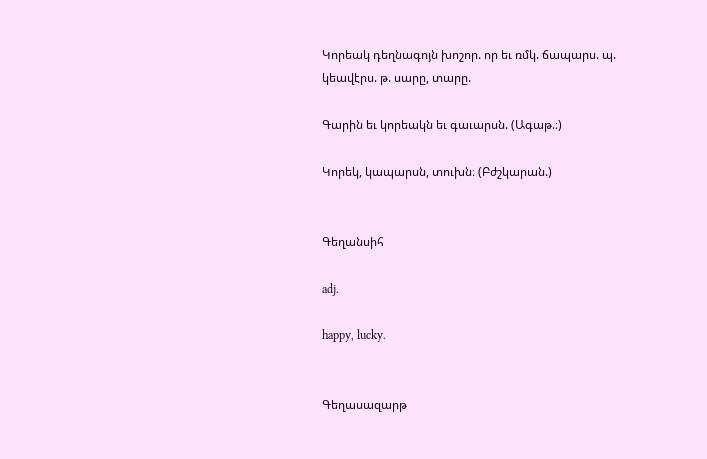Կորեակ դեղնագոյն խոշոր. որ եւ ռմկ. ճապարս. պ. կեավէրս. թ. սարը, տարը.

Գարին եւ կորեակն եւ գաւարսն. (Ագաթ.։)

Կորեկ, կապարսն, տուխն։ (Բժշկարան.)


Գեղանսիհ

adj.

happy, lucky.


Գեղասազարթ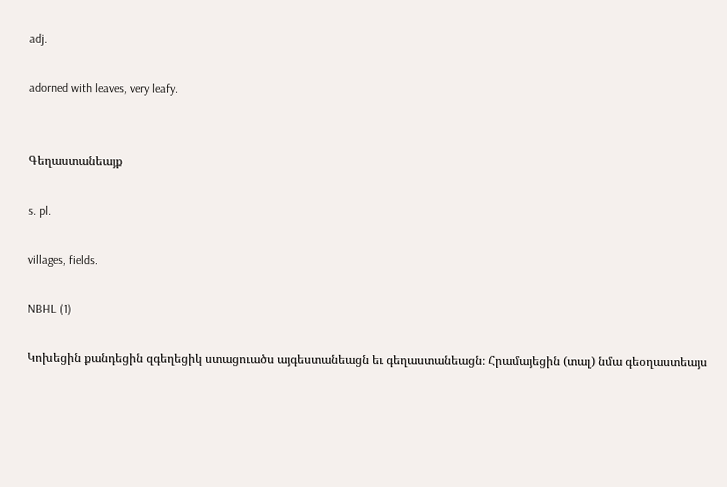adj.

adorned with leaves, very leafy.


Գեղաստանեայք

s. pl.

villages, fields.

NBHL (1)

Կոխեցին քանդեցին զգեղեցիկ ստացուածս այգեստանեացն եւ գեղաստանեացն։ Հրամայեցին (տալ) նմա գեօղաստեայս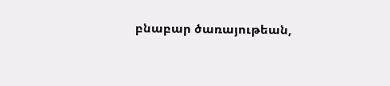բնաբար ծառայութեան,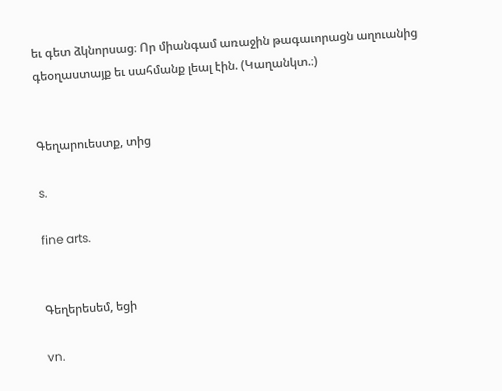եւ գետ ձկնորսաց։ Որ միանգամ առաջին թագաւորացն աղուանից գեօղաստայք եւ սահմանք լեալ էին. (Կաղանկտ.։)


Գեղարուեստք, տից

s.

fine arts.


Գեղերեսեմ, եցի

vn.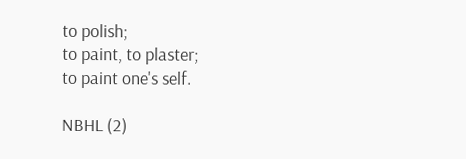to polish;
to paint, to plaster;
to paint one's self.

NBHL (2)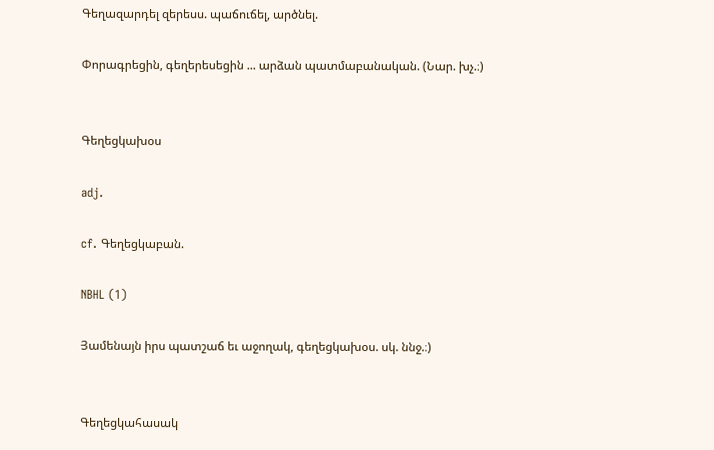Գեղազարդել զերեսս. պաճուճել, արծնել.

Փորագրեցին, գեղերեսեցին ... արձան պատմաբանական. (Նար. խչ.։)


Գեղեցկախօս

adj.

cf. Գեղեցկաբան.

NBHL (1)

Յամենայն իրս պատշաճ եւ աջողակ, գեղեցկախօս. սկ. ննջ.։)


Գեղեցկահասակ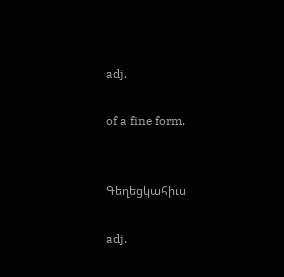adj.

of a fine form.


Գեղեցկահիւս

adj.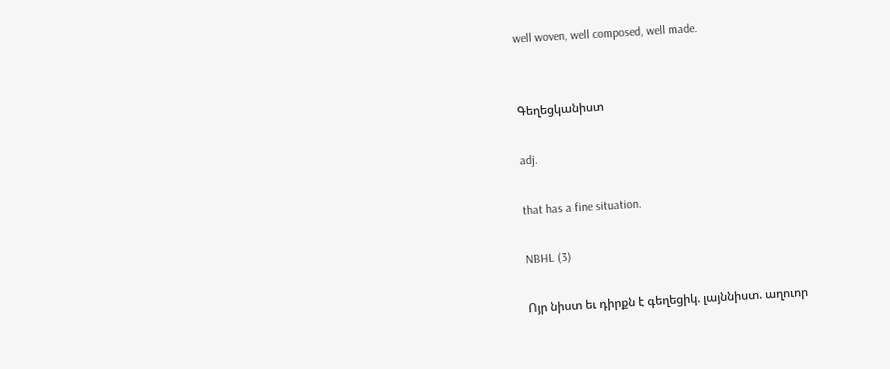well woven, well composed, well made.


Գեղեցկանիստ

adj.

that has a fine situation.

NBHL (3)

Ոյր նիստ եւ դիրքն է գեղեցիկ. լայննիստ. աղուոր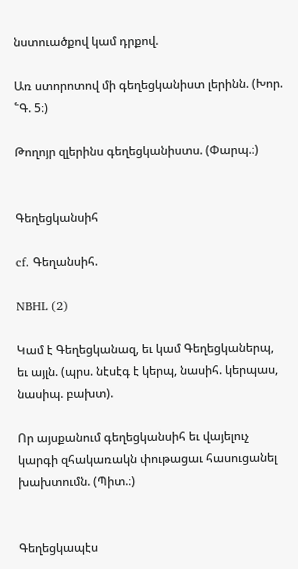նստուածքով կամ դրքով.

Առ ստորոտով մի գեղեցկանիստ լերինն. (Խոր. ՟Գ. 5։)

Թողոյր զլերինս գեղեցկանիստս. (Փարպ.։)


Գեղեցկանսիհ

cf. Գեղանսիհ.

NBHL (2)

Կամ է Գեղեցկանազ, եւ կամ Գեղեցկաներպ, եւ այլն. (պրս. նէսէգ է կերպ, նասիհ. կերպաս, նասիպ. բախտ).

Որ այսքանում գեղեցկանսիհ եւ վայելուչ կարգի զհակառակն փութացաւ հասուցանել խախտումն. (Պիտ.։)


Գեղեցկապէս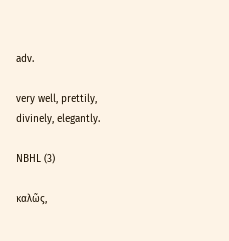adv.

very well, prettily, divinely, elegantly.

NBHL (3)

καλῶς,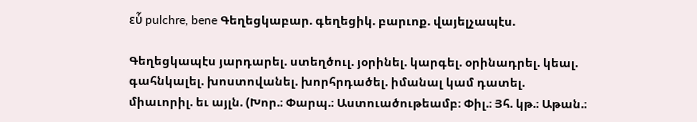εὗ pulchre, bene Գեղեցկաբար. գեղեցիկ. բարւոք. վայելչապէս.

Գեղեցկապէս յարդարել. ստեղծուլ. յօրինել. կարգել. օրինադրել. կեալ. գահնկալել. խոստովանել. խորհրդածել. իմանալ կամ դատել. միաւորիլ. եւ այլն. (Խոր.։ Փարպ.։ Աստուածութեամբ։ Փիլ.։ Յհ. կթ.։ Աթան.։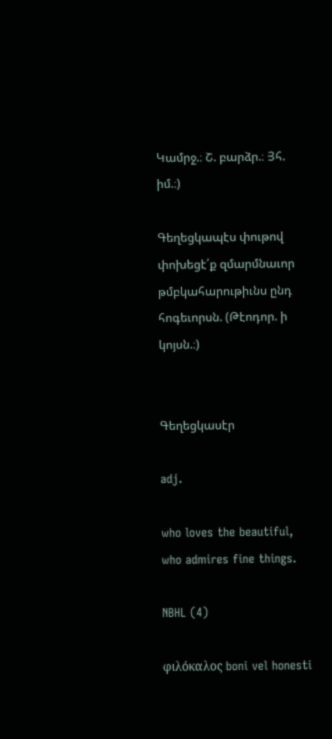Կամրջ.։ Շ. բարձր.։ Յհ. իմ.։)

Գեղեցկապէս փութով փոխեցէ՛ք զմարմնաւոր թմբկահարութիւնս ընդ հոգեւորսն. (Թէոդոր. ի կոյսն.։)


Գեղեցկասէր

adj.

who loves the beautiful, who admires fine things.

NBHL (4)

φιλόκαλος boni vel honesti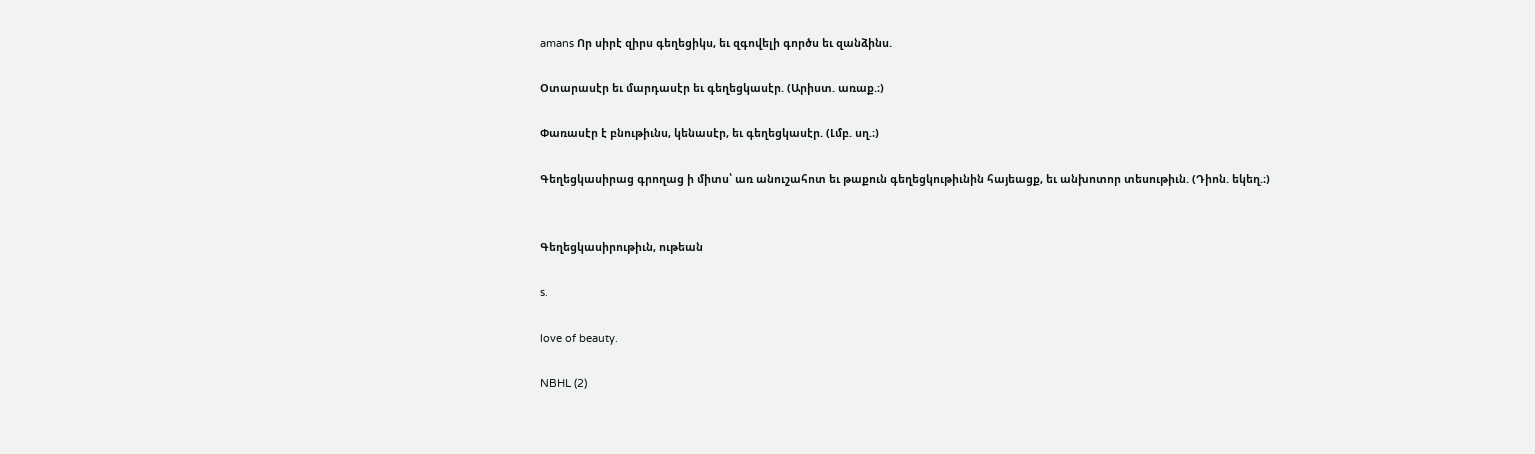amans Որ սիրէ զիրս գեղեցիկս, եւ զգովելի գործս եւ զանձինս.

Օտարասէր եւ մարդասէր եւ գեղեցկասէր. (Արիստ. առաք.։)

Փառասէր է բնութիւնս, կենասէր, եւ գեղեցկասէր. (Լմբ. սղ.։)

Գեղեցկասիրաց գրողաց ի միտս՝ առ անուշահոտ եւ թաքուն գեղեցկութիւնին հայեացք, եւ անխոտոր տեսութիւն. (Դիոն. եկեղ.։)


Գեղեցկասիրութիւն, ութեան

s.

love of beauty.

NBHL (2)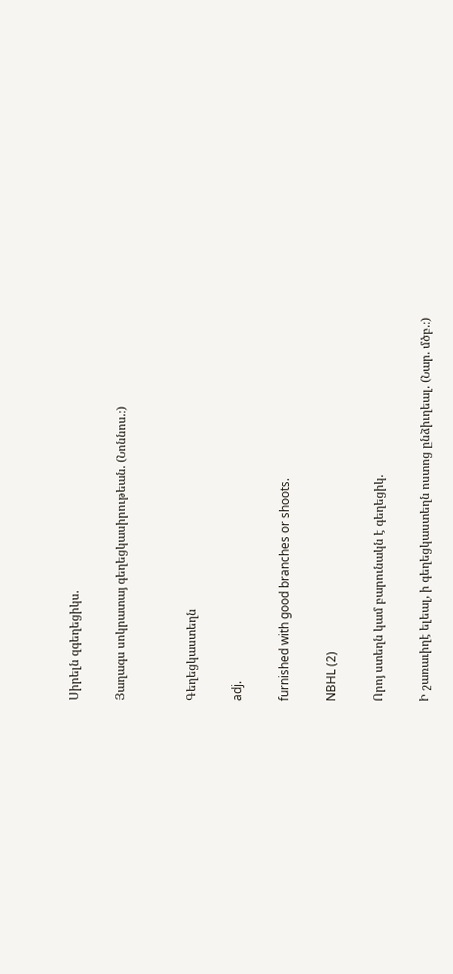Սիրելն զգեղեցիկս.

Յաղագս սոկրատայ գեղեցկասիրութեան. (Նոննոս.։)


Գեղեցկաստեղն

adj.

furnished with good branches or shoots.

NBHL (2)

Որոյ ստեղն կամ բարունակն է գեղեցիկ.

Ի շառաւիղէ ելեալ, ի գեղեցկաստեղն ոստոց ընձիւղեալ. (Նար. մծբ.։)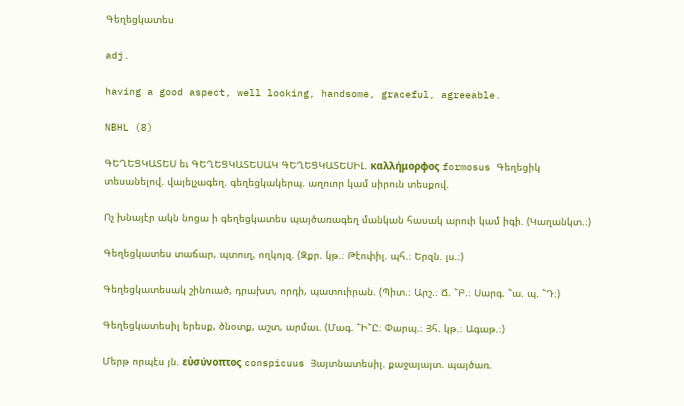Գեղեցկատես

adj.

having a good aspect, well looking, handsome, graceful, agreeable.

NBHL (8)

ԳԵՂԵՑԿԱՏԵՍ եւ ԳԵՂԵՑԿԱՏԵՍԱԿ ԳԵՂԵՑԿԱՏԵՍԻԼ. καλλήμορφος formosus Գեղեցիկ տեսանելով. վայելչագեղ. գեղեցկակերպ. աղուոր կամ սիրուն տեսքով.

Ոչ խնայէր ակն նոցա ի գեղեցկատես պայծառագեղ մանկան հասակ արուի կամ իգի. (Կաղանկտ.։)

Գեղեցկատես տաճար, պտուղ, ողկոյզ. (Զքր. կթ.։ Թէոփիլ. պհ.։ Երզն. լս.։)

Գեղեցկատեսակ շինուած, դրախտ, որդի, պատուիրան. (Պիտ.։ Արշ.։ Ճ. ՟Բ.։ Սարգ. ՟ա. պ. ՟Դ։)

Գեղեցկատեսիլ երեսք, ծնօտք, աշտ, արմաւ. (Մագ. ՟Ի՟Ը։ Փարպ.։ Յհ. կթ.։ Ագաթ.։)

Մերթ որպէս յն. εὑσύνοπτος conspicuus Յայտնատեսիլ. քաջայայտ. պայծառ.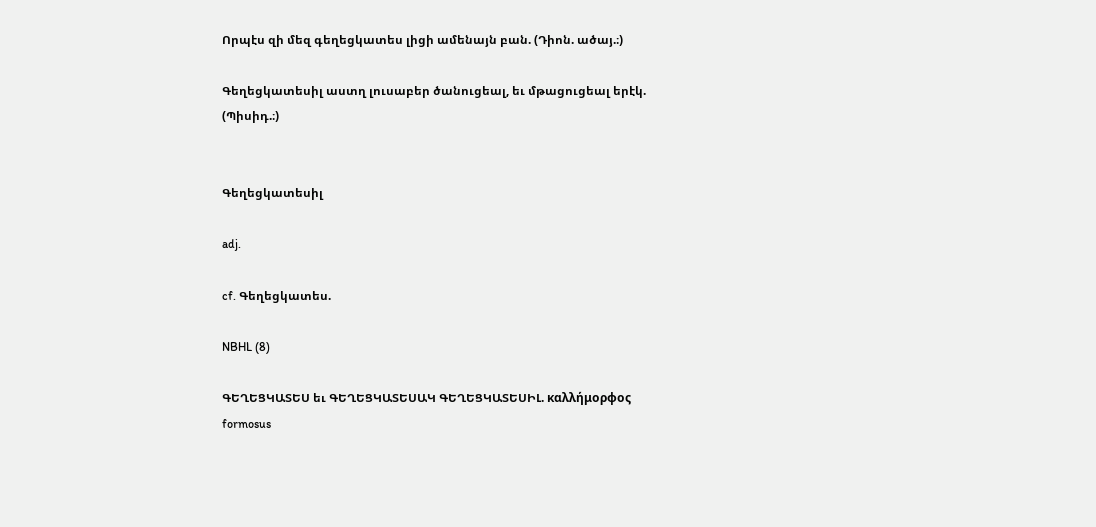Որպէս զի մեզ գեղեցկատես լիցի ամենայն բան. (Դիոն. ածայ.։)

Գեղեցկատեսիլ աստղ լուսաբեր ծանուցեալ, եւ մթացուցեալ երէկ. (Պիսիդ.։)


Գեղեցկատեսիլ

adj.

cf. Գեղեցկատես.

NBHL (8)

ԳԵՂԵՑԿԱՏԵՍ եւ ԳԵՂԵՑԿԱՏԵՍԱԿ ԳԵՂԵՑԿԱՏԵՍԻԼ. καλλήμορφος formosus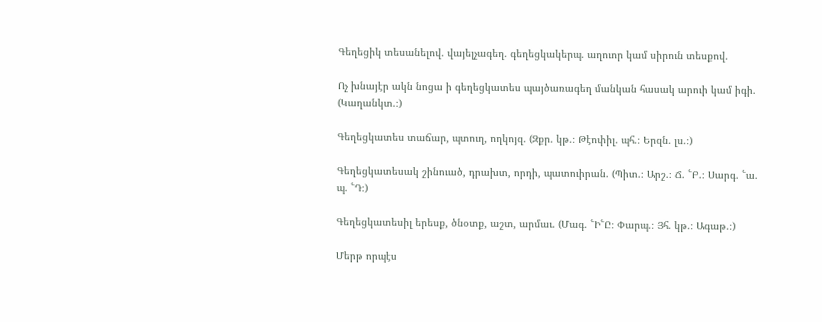Գեղեցիկ տեսանելով. վայելչագեղ. գեղեցկակերպ. աղուոր կամ սիրուն տեսքով.

Ոչ խնայէր ակն նոցա ի գեղեցկատես պայծառագեղ մանկան հասակ արուի կամ իգի. (Կաղանկտ.։)

Գեղեցկատես տաճար, պտուղ, ողկոյզ. (Զքր. կթ.։ Թէոփիլ. պհ.։ Երզն. լս.։)

Գեղեցկատեսակ շինուած, դրախտ, որդի, պատուիրան. (Պիտ.։ Արշ.։ Ճ. ՟Բ.։ Սարգ. ՟ա. պ. ՟Դ։)

Գեղեցկատեսիլ երեսք, ծնօտք, աշտ, արմաւ. (Մագ. ՟Ի՟Ը։ Փարպ.։ Յհ. կթ.։ Ագաթ.։)

Մերթ որպէս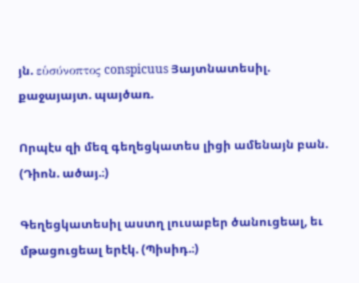յն. εὑσύνοπτος conspicuus Յայտնատեսիլ. քաջայայտ. պայծառ.

Որպէս զի մեզ գեղեցկատես լիցի ամենայն բան. (Դիոն. ածայ.։)

Գեղեցկատեսիլ աստղ լուսաբեր ծանուցեալ, եւ մթացուցեալ երէկ. (Պիսիդ.։)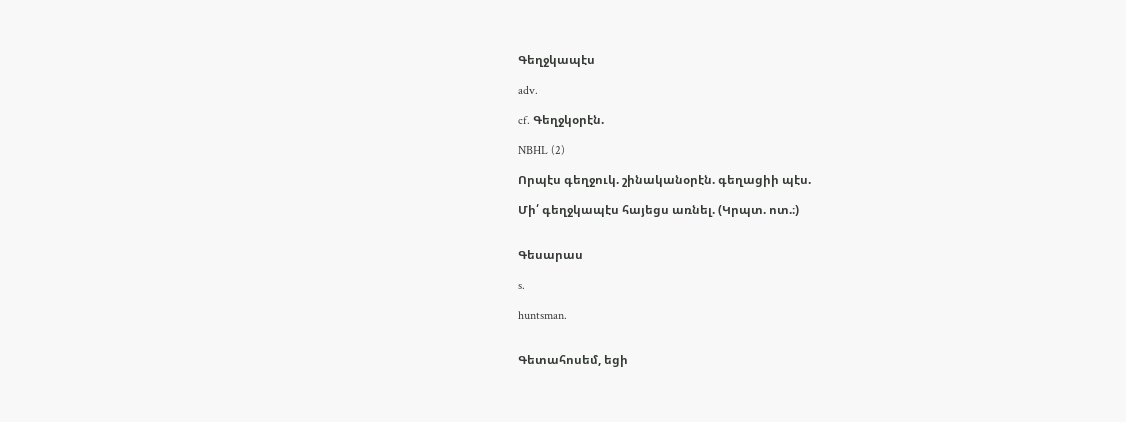Գեղջկապէս

adv.

cf. Գեղջկօրէն.

NBHL (2)

Որպէս գեղջուկ. շինականօրէն. գեղացիի պէս.

Մի՛ գեղջկապէս հայեցս առնել. (Կրպտ. ոտ.։)


Գեսարաս

s.

huntsman.


Գետահոսեմ, եցի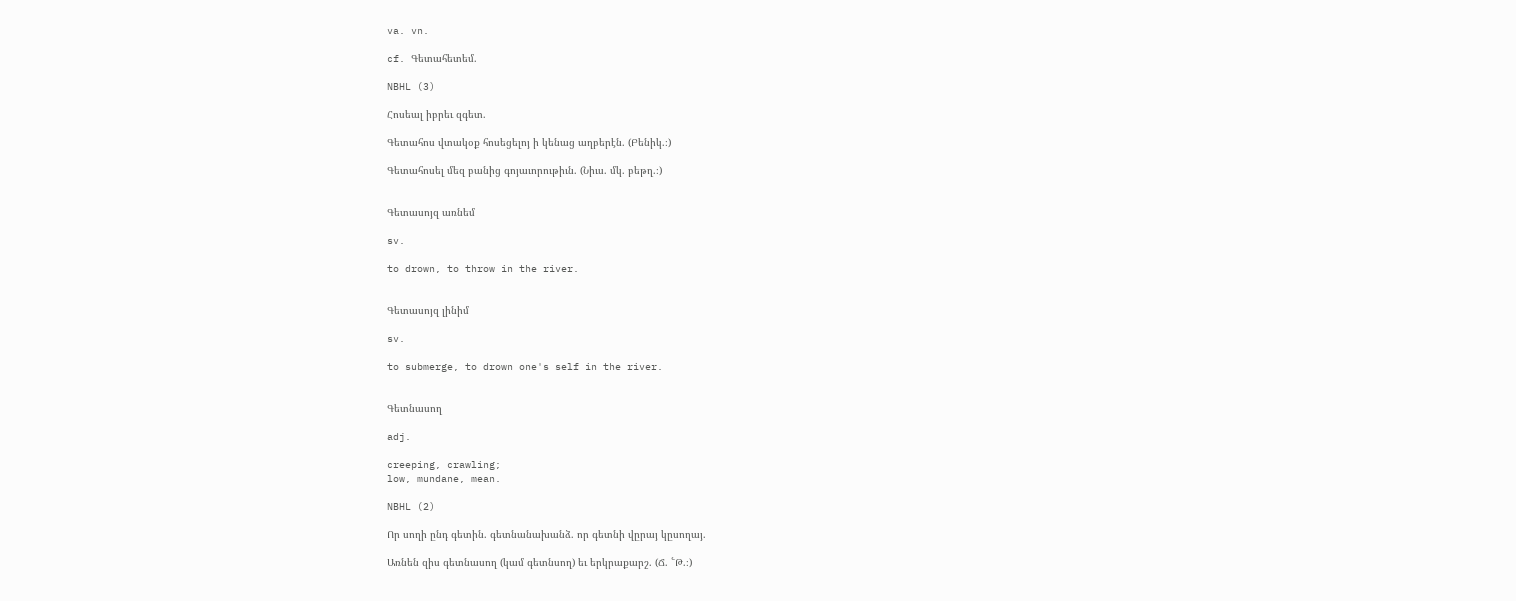va. vn.

cf. Գետահետեմ.

NBHL (3)

Հոսեալ իբրեւ զգետ.

Գետահոս վտակօք հոսեցելոյ ի կենաց աղբերէն. (Բենիկ.։)

Գետահոսել մեզ բանից գոյաւորութիւն. (Նիւս. մկ. բեթղ.։)


Գետասոյզ առնեմ

sv.

to drown, to throw in the river.


Գետասոյզ լինիմ

sv.

to submerge, to drown one's self in the river.


Գետնասող

adj.

creeping, crawling;
low, mundane, mean.

NBHL (2)

Որ սողի ընդ գետին. գետնանախանձ. որ գետնի վըրայ կըսողայ.

Առնեն զիս գետնասող (կամ գետնսող) եւ երկրաքարշ. (Ճ. ՟Թ.։)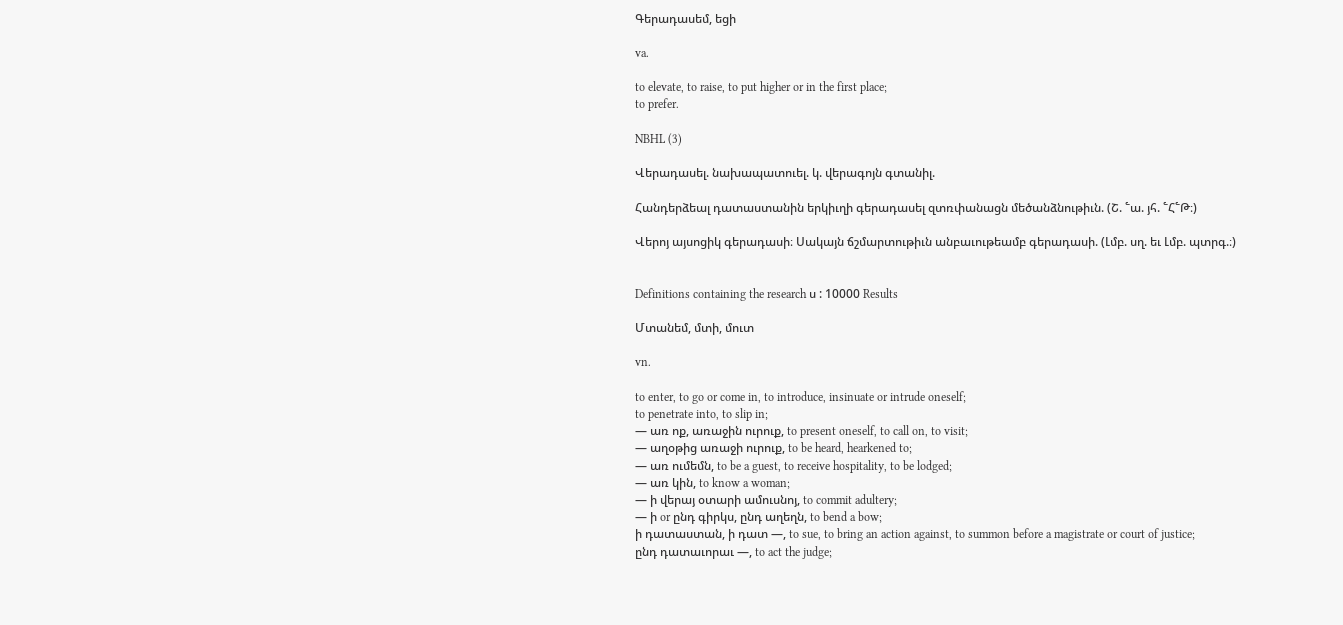Գերադասեմ, եցի

va.

to elevate, to raise, to put higher or in the first place;
to prefer.

NBHL (3)

Վերադասել. նախապատուել. կ. վերագոյն գտանիլ.

Հանդերձեալ դատաստանին երկիւղի գերադասել զտռփանացն մեծանձնութիւն. (Շ. ՟ա. յհ. ՟Հ՟Թ։)

Վերոյ այսոցիկ գերադասի։ Սակայն ճշմարտութիւն անբաւութեամբ գերադասի. (Լմբ. սղ. եւ Լմբ. պտրգ.։)


Definitions containing the research ս : 10000 Results

Մտանեմ, մտի, մուտ

vn.

to enter, to go or come in, to introduce, insinuate or intrude oneself;
to penetrate into, to slip in;
— առ ոք, առաջին ուրուք, to present oneself, to call on, to visit;
— աղօթից առաջի ուրուք, to be heard, hearkened to;
— առ ումեմն, to be a guest, to receive hospitality, to be lodged;
— առ կին, to know a woman;
— ի վերայ օտարի ամուսնոյ, to commit adultery;
— ի or ընդ գիրկս, ընդ աղեղն, to bend a bow;
ի դատաստան, ի դատ —, to sue, to bring an action against, to summon before a magistrate or court of justice;
ընդ դատաւորաւ —, to act the judge;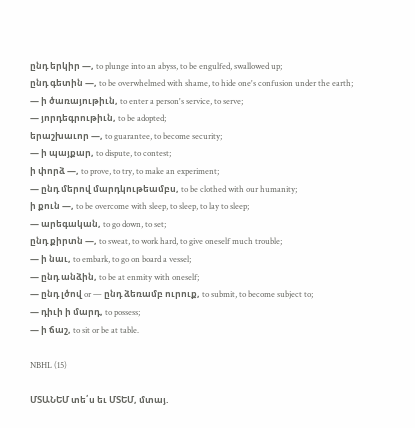ընդ երկիր —, to plunge into an abyss, to be engulfed, swallowed up;
ընդ գետին —, to be overwhelmed with shame, to hide one's confusion under the earth;
— ի ծառայութիւն, to enter a person's service, to serve;
— յորդեգրութիւն, to be adopted;
երաշխաւոր —, to guarantee, to become security;
— ի պայքար, to dispute, to contest;
ի փորձ —, to prove, to try, to make an experiment;
— ընդ մերով մարդկութեամբս, to be clothed with our humanity;
ի քուն —, to be overcome with sleep, to sleep, to lay to sleep;
— արեգական, to go down, to set;
ընդ քիրտն —, to sweat, to work hard, to give oneself much trouble;
— ի նաւ, to embark, to go on board a vessel;
— ընդ անձին, to be at enmity with oneself;
— ընդ լծով or — ընդ ձեռամբ ուրուք, to submit, to become subject to;
— դիւի ի մարդ, to possess;
— ի ճաշ, to sit or be at table.

NBHL (15)

ՄՏԱՆԵՄ տե՛ս եւ ՄՏԵՄ, մտայ.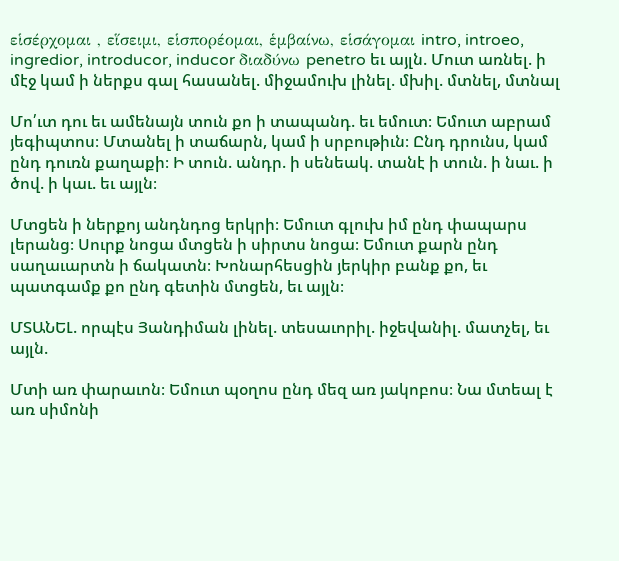εἱσέρχομαι , εἵσειμι, εἱσπορέομαι, ἑμβαίνω, εἱσάγομαι intro, introeo, ingredior, introducor, inducor διαδύνω penetro եւ այլն. Մուտ առնել. ի մէջ կամ ի ներքս գալ հասանել. միջամուխ լինել. մխիլ. մտնել, մտնալ

Մո՛ւտ դու եւ ամենայն տուն քո ի տապանդ. եւ եմուտ։ Եմուտ աբրամ յեգիպտոս։ Մտանել ի տաճարն, կամ ի սրբութիւն։ Ընդ դրունս, կամ ընդ դուռն քաղաքի։ Ի տուն. անդր. ի սենեակ. տանէ ի տուն. ի նաւ. ի ծով. ի կաւ. եւ այլն։

Մտցեն ի ներքոյ անդնդոց երկրի։ Եմուտ գլուխ իմ ընդ փապարս լերանց։ Սուրք նոցա մտցեն ի սիրտս նոցա։ Եմուտ քարն ընդ սաղաւարտն ի ճակատն։ Խոնարհեսցին յերկիր բանք քո, եւ պատգամք քո ընդ գետին մտցեն, եւ այլն։

ՄՏԱՆԵԼ. որպէս Յանդիման լինել. տեսաւորիլ. իջեվանիլ. մատչել, եւ այլն.

Մտի առ փարաւոն։ Եմուտ պօղոս ընդ մեզ առ յակոբոս։ Նա մտեալ է առ սիմոնի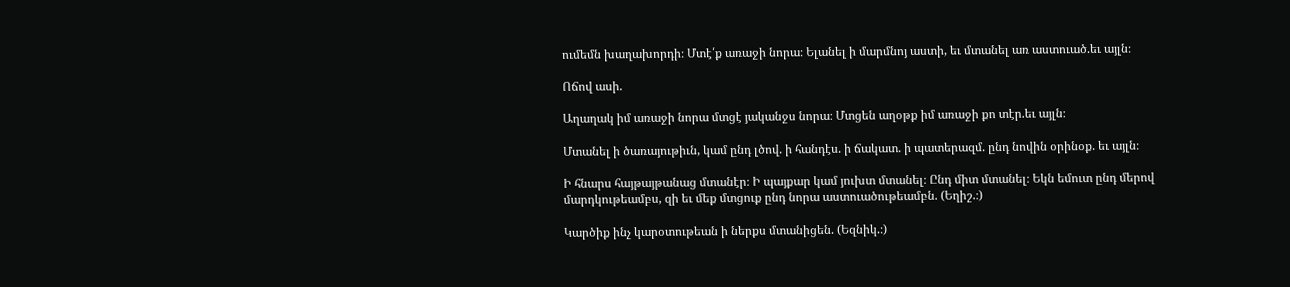ումեմն խաղախորդի։ Մտէ՛ք առաջի նորա։ Ելանել ի մարմնոյ աստի, եւ մտանել առ աստուած.եւ այլն։

Ոճով ասի.

Աղաղակ իմ առաջի նորա մտցէ յականջս նորա։ Մտցեն աղօթք իմ առաջի քո տէր.եւ այլն։

Մտանել ի ծառայութիւն, կամ ընդ լծով. ի հանդէս. ի ճակատ. ի պատերազմ. ընդ նովին օրինօք. եւ այլն։

Ի հնարս հայթայթանաց մտանէր։ Ի պայքար կամ յուխտ մտանել։ Ընդ միտ մտանել։ Եկն եմուտ ընդ մերով մարդկութեամբս, զի եւ մեք մտցուք ընդ նորա աստուածութեամբն. (Եղիշ.։)

Կարծիք ինչ կարօտութեան ի ներքս մտանիցեն. (Եզնիկ.։)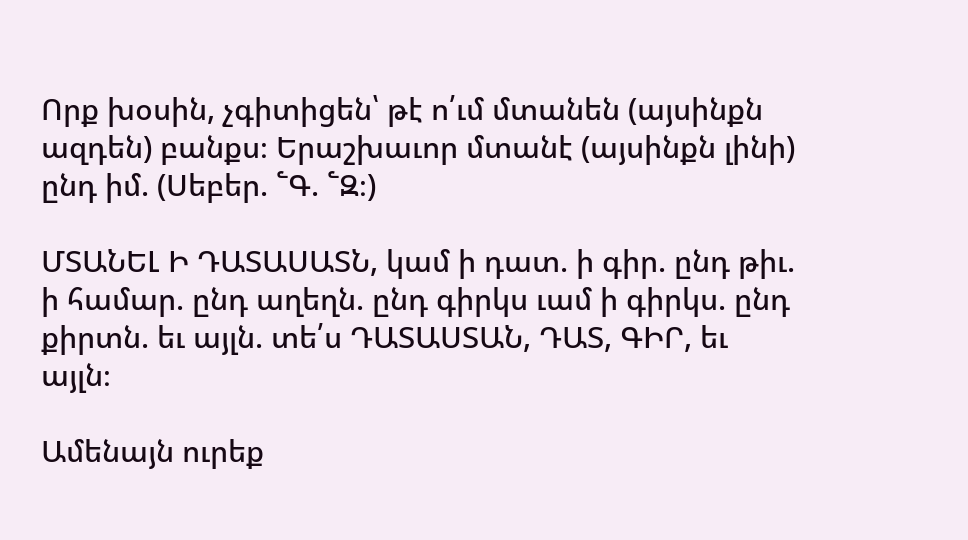Որք խօսին, չգիտիցեն՝ թէ ո՛ւմ մտանեն (այսինքն ազդեն) բանքս։ Երաշխաւոր մտանէ (այսինքն լինի) ընդ իմ. (Սեբեր. ՟Գ. ՟Զ։)

ՄՏԱՆԵԼ Ի ԴԱՏԱՍԱՏՆ, կամ ի դատ. ի գիր. ընդ թիւ. ի համար. ընդ աղեղն. ընդ գիրկս ւամ ի գիրկս. ընդ քիրտն. եւ այլն. տե՛ս ԴԱՏԱՍՏԱՆ, ԴԱՏ, ԳԻՐ, եւ այլն։

Ամենայն ուրեք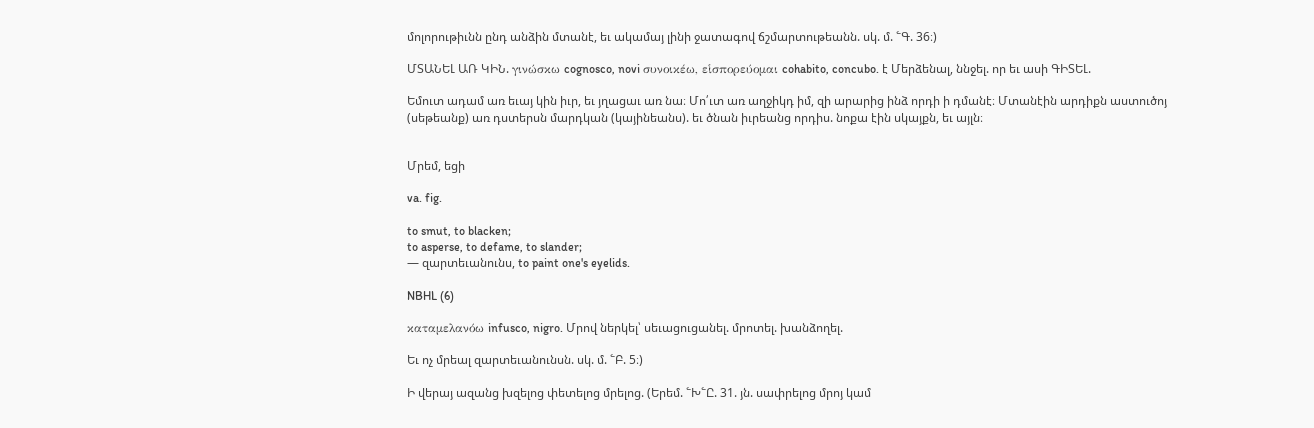մոլորութիւնն ընդ անձին մտանէ, եւ ակամայ լինի ջատագով ճշմարտութեանն. սկ. մ. ՟Գ. 36։)

ՄՏԱՆԵԼ ԱՌ ԿԻՆ. γινώσκω cognosco, novi συνοικέω, εἱσπορεύομαι cohabito, concubo. է Մերձենալ, ննջել. որ եւ ասի ԳԻՏԵԼ.

Եմուտ ադամ առ եւայ կին իւր, եւ յղացաւ առ նա։ Մո՛ւտ առ աղջիկդ իմ, զի արարից ինձ որդի ի դմանէ։ Մտանէին արդիքն աստուծոյ (սեթեանք) առ դստերսն մարդկան (կայինեանս). եւ ծնան իւրեանց որդիս. նոքա էին սկայքն, եւ այլն։


Մրեմ, եցի

va. fig.

to smut, to blacken;
to asperse, to defame, to slander;
— զարտեւանունս, to paint one's eyelids.

NBHL (6)

καταμελανόω infusco, nigro. Մրով ներկել՝ սեւացուցանել. մրոտել. խանձողել.

Եւ ոչ մրեալ զարտեւանունսն. սկ. մ. ՟Բ. 5։)

Ի վերայ ազանց խզելոց փետելոց մրելոց. (Երեմ. ՟Խ՟Ը. 31. յն. սափրելոց մրոյ կամ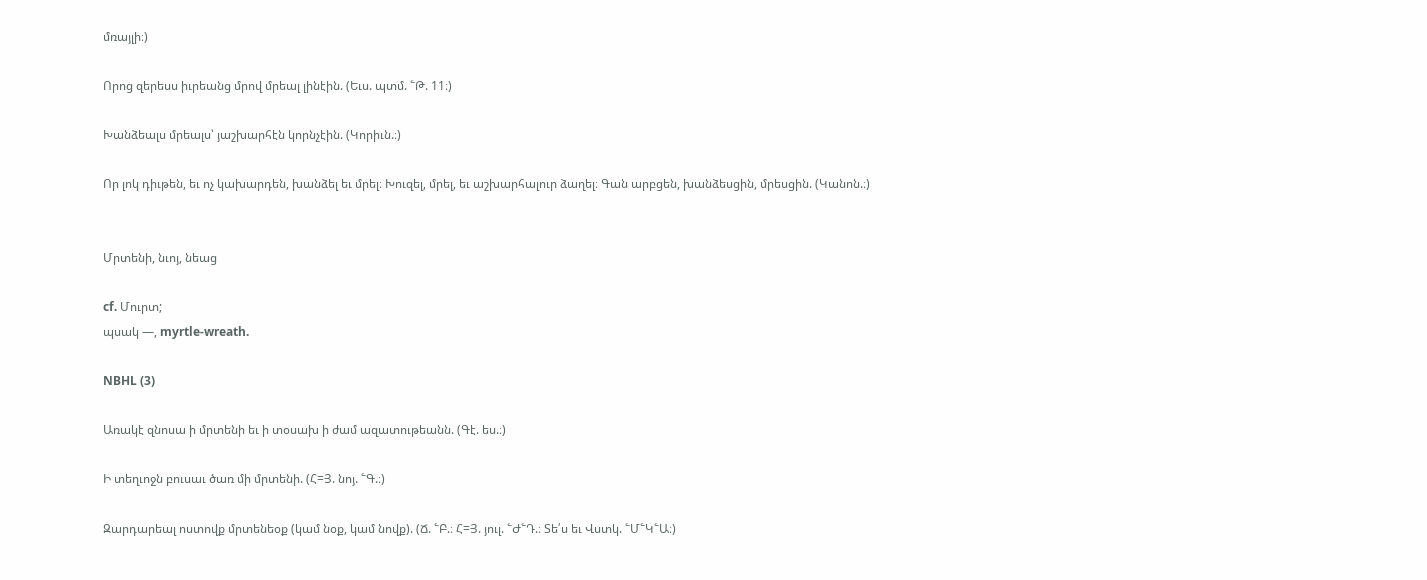մռայլի։)

Որոց զերեսս իւրեանց մրով մրեալ լինէին. (Եւս. պտմ. ՟Թ. 11։)

Խանձեալս մրեալս՝ յաշխարհէն կորնչէին. (Կորիւն.։)

Որ լոկ դիւթեն, եւ ոչ կախարդեն, խանձել եւ մրել։ Խուզել, մրել, եւ աշխարհալուր ձաղել։ Գան արբցեն, խանձեսցին, մրեսցին. (Կանոն.։)


Մրտենի, նւոյ, նեաց

cf. Մուրտ;
պսակ —, myrtle-wreath.

NBHL (3)

Առակէ զնոսա ի մրտենի եւ ի տօսախ ի ժամ ազատութեանն. (Գէ. ես.։)

Ի տեղւոջն բուսաւ ծառ մի մրտենի. (Հ=Յ. նոյ. ՟Գ.։)

Զարդարեալ ոստովք մրտենեօք (կամ նօք, կամ նովք). (Ճ. ՟Բ.։ Հ=Յ. յուլ. ՟Ժ՟Դ.։ Տե՛ս եւ Վստկ. ՟Մ՟Կ՟Ա։)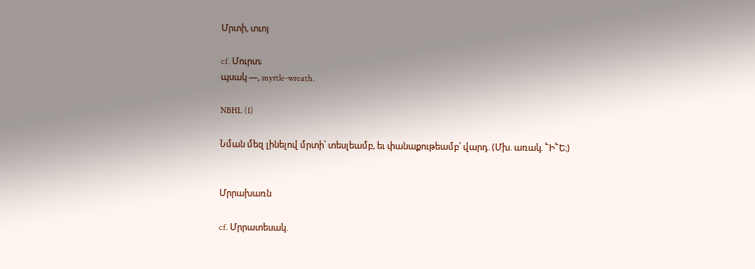Մրտի, տւոյ

cf. Մուրտ;
պսակ —, myrtle-wreath.

NBHL (1)

Նման մեզ լինելով մրտի՝ տեսլեամբ, եւ փանաքութեամբ՝ վարդ. (Մխ. առակ. ՟Ի՟Ե։)


Մրրախառն

cf. Մրրատեսակ.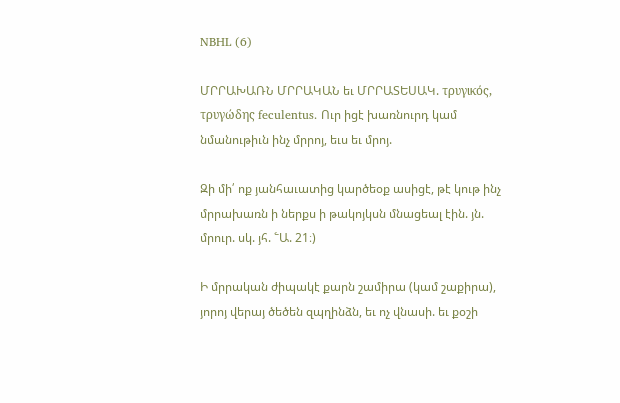NBHL (6)

ՄՐՐԱԽԱՌՆ ՄՐՐԱԿԱՆ եւ ՄՐՐԱՏԵՍԱԿ. τρυγικός, τρυγώδης feculentus. Ուր իցէ խառնուրդ կամ նմանութիւն ինչ մրրոյ, եւս եւ մրոյ.

Զի մի՛ ոք յանհաւատից կարծեօք ասիցէ, թէ կութ ինչ մրրախառն ի ներքս ի թակոյկսն մնացեալ էին. յն. մրուր. սկ. յհ. ՟Ա. 21։)

Ի մրրական ժիպակէ քարն շամիրա (կամ շաքիրա), յորոյ վերայ ծեծեն զպղինձն, եւ ոչ վնասի. եւ քօշի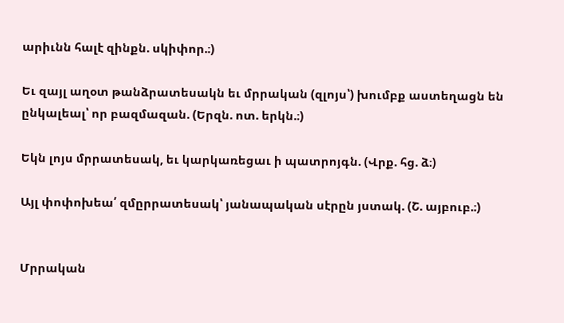արիւնն հալէ զինքն. սկիփոր.։)

Եւ զայլ աղօտ թանձրատեսակն եւ մրրական (զլոյս՝) խումբք աստեղացն են ընկալեալ՝ որ բազմազան. (Երզն. ոտ. երկն.։)

Եկն լոյս մրրատեսակ, եւ կարկառեցաւ ի պատրոյգն. (Վրք. հց. ձ։)

Այլ փոփոխեա՛ զմըրրատեսակ՝ յանապական սէրըն յստակ. (Շ. այբուբ.։)


Մրրական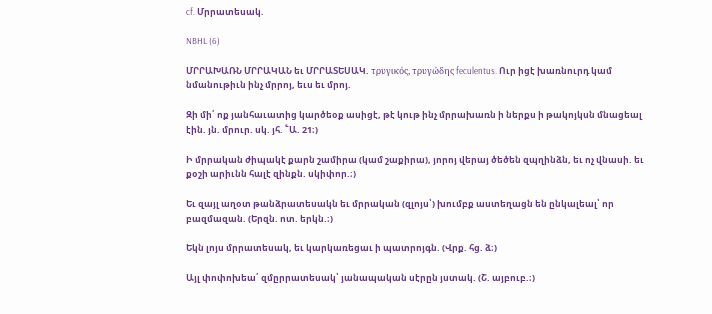cf. Մրրատեսակ.

NBHL (6)

ՄՐՐԱԽԱՌՆ ՄՐՐԱԿԱՆ եւ ՄՐՐԱՏԵՍԱԿ. τρυγικός, τρυγώδης feculentus. Ուր իցէ խառնուրդ կամ նմանութիւն ինչ մրրոյ, եւս եւ մրոյ.

Զի մի՛ ոք յանհաւատից կարծեօք ասիցէ, թէ կութ ինչ մրրախառն ի ներքս ի թակոյկսն մնացեալ էին. յն. մրուր. սկ. յհ. ՟Ա. 21։)

Ի մրրական ժիպակէ քարն շամիրա (կամ շաքիրա), յորոյ վերայ ծեծեն զպղինձն, եւ ոչ վնասի. եւ քօշի արիւնն հալէ զինքն. սկիփոր.։)

Եւ զայլ աղօտ թանձրատեսակն եւ մրրական (զլոյս՝) խումբք աստեղացն են ընկալեալ՝ որ բազմազան. (Երզն. ոտ. երկն.։)

Եկն լոյս մրրատեսակ, եւ կարկառեցաւ ի պատրոյգն. (Վրք. հց. ձ։)

Այլ փոփոխեա՛ զմըրրատեսակ՝ յանապական սէրըն յստակ. (Շ. այբուբ.։)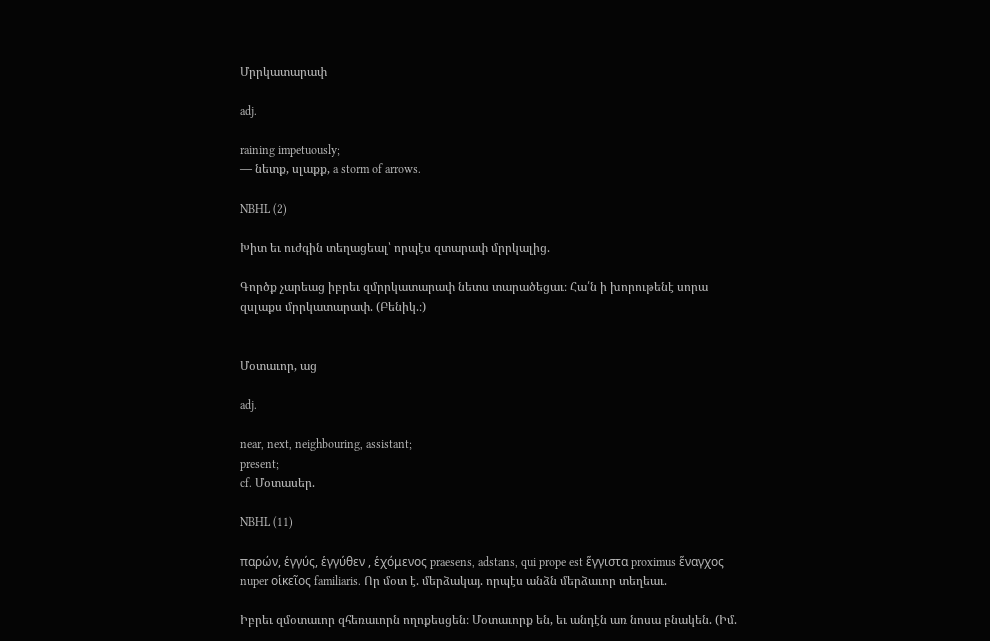Մրրկատարափ

adj.

raining impetuously;
— նետք, սլաքք, a storm of arrows.

NBHL (2)

Խիտ եւ ուժգին տեղացեալ՝ որպէս զտարափ մրրկալից.

Գործք չարեաց իբրեւ զմրրկատարափ նետս տարածեցաւ։ Հա՛ն ի խորութենէ սորա զսլաքս մրրկատարափ. (Բենիկ.։)


Մօտաւոր, աց

adj.

near, next, neighbouring, assistant;
present;
cf. Մօտասեր.

NBHL (11)

παρών, ἑγγύς, ἑγγύθεν , ἑχόμενος praesens, adstans, qui prope est ἕγγιστα proximus ἕναγχος nuper οἱκεῖος familiaris. Որ մօտ է. մերձակայ. որպէս անձն մերձաւոր տեղեաւ.

Իբրեւ զմօտաւոր զհեռաւորն ողոքեսցեն։ Մօտաւորք են, եւ անդէն առ նոսա բնակեն. (Իմ.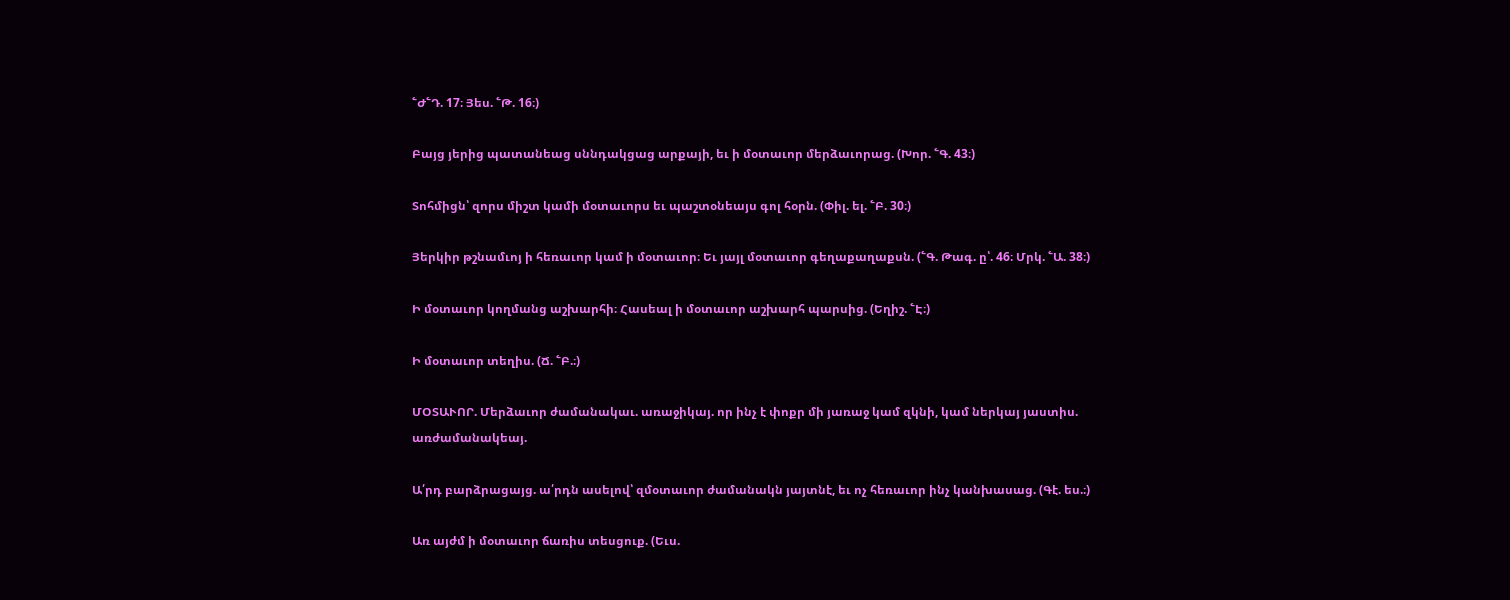՟Ժ՟Դ. 17։ Յես. ՟Թ. 16։)

Բայց յերից պատանեաց սննդակցաց արքայի, եւ ի մօտաւոր մերձաւորաց. (Խոր. ՟Գ. 43։)

Տոհմիցն՝ զորս միշտ կամի մօտաւորս եւ պաշտօնեայս գոլ հօրն. (Փիլ. ել. ՟Բ. 30։)

Յերկիր թշնամւոյ ի հեռաւոր կամ ի մօտաւոր։ Եւ յայլ մօտաւոր գեղաքաղաքսն. (՟Գ. Թագ. ը՝. 46։ Մրկ. ՟Ա. 38։)

Ի մօտաւոր կողմանց աշխարհի։ Հասեալ ի մօտաւոր աշխարհ պարսից. (Եղիշ. ՟Է։)

Ի մօտաւոր տեղիս. (Ճ. ՟Բ.։)

ՄՕՏԱՒՈՐ. Մերձաւոր ժամանակաւ. առաջիկայ. որ ինչ է փոքր մի յառաջ կամ զկնի, կամ ներկայ յաստիս. առժամանակեայ.

Ա՛րդ բարձրացայց. ա՛րդն ասելով՝ զմօտաւոր ժամանակն յայտնէ, եւ ոչ հեռաւոր ինչ կանխասաց. (Գէ. ես.։)

Առ այժմ ի մօտաւոր ճառիս տեսցուք. (Եւս.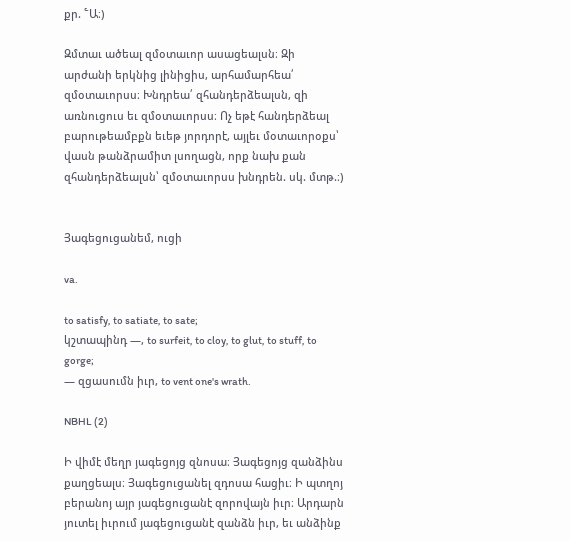քր. ՟Ա։)

Զմտաւ ածեալ զմօտաւոր ասացեալսն։ Զի արժանի երկնից լինիցիս, արհամարհեա՛ զմօտաւորսս։ Խնդրեա՛ զհանդերձեալսն, զի առնուցուս եւ զմօտաւորսս։ Ոչ եթէ հանդերձեալ բարութեամբքն եւեթ յորդորէ, այլեւ մօտաւորօքս՝ վասն թանձրամիտ լսողացն, որք նախ քան զհանդերձեալսն՝ զմօտաւորսս խնդրեն. սկ. մտթ.։)


Յագեցուցանեմ, ուցի

va.

to satisfy, to satiate, to sate;
կշտապինդ —, to surfeit, to cloy, to glut, to stuff, to gorge;
— զցասումն իւր, to vent one's wrath.

NBHL (2)

Ի վիմէ մեղր յագեցոյց զնոսա։ Յագեցոյց զանձինս քաղցեալս։ Յագեցուցանել զդոսա հացիւ։ Ի պտղոյ բերանոյ այր յագեցուցանէ զորովայն իւր։ Արդարն յուտել իւրում յագեցուցանէ զանձն իւր, եւ անձինք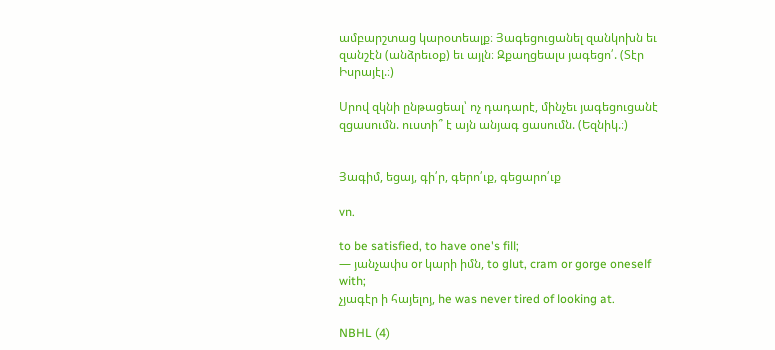ամբարշտաց կարօտեալք։ Յագեցուցանել զանկոխն եւ զանշէն (անձրեւօք) եւ այլն։ Զքաղցեալս յագեցո՛. (Տէր Իսրայէլ.։)

Սրով զկնի ընթացեալ՝ ոչ դադարէ, մինչեւ յագեցուցանէ զցասումն. ուստի՞ է այն անյագ ցասումն. (Եզնիկ.։)


Յագիմ, եցայ, գի՛ր, գերո՛ւք, գեցարո՛ւք

vn.

to be satisfied, to have one's fill;
— յանչափս or կարի իմն, to glut, cram or gorge oneself with;
չյագէր ի հայելոյ, he was never tired of looking at.

NBHL (4)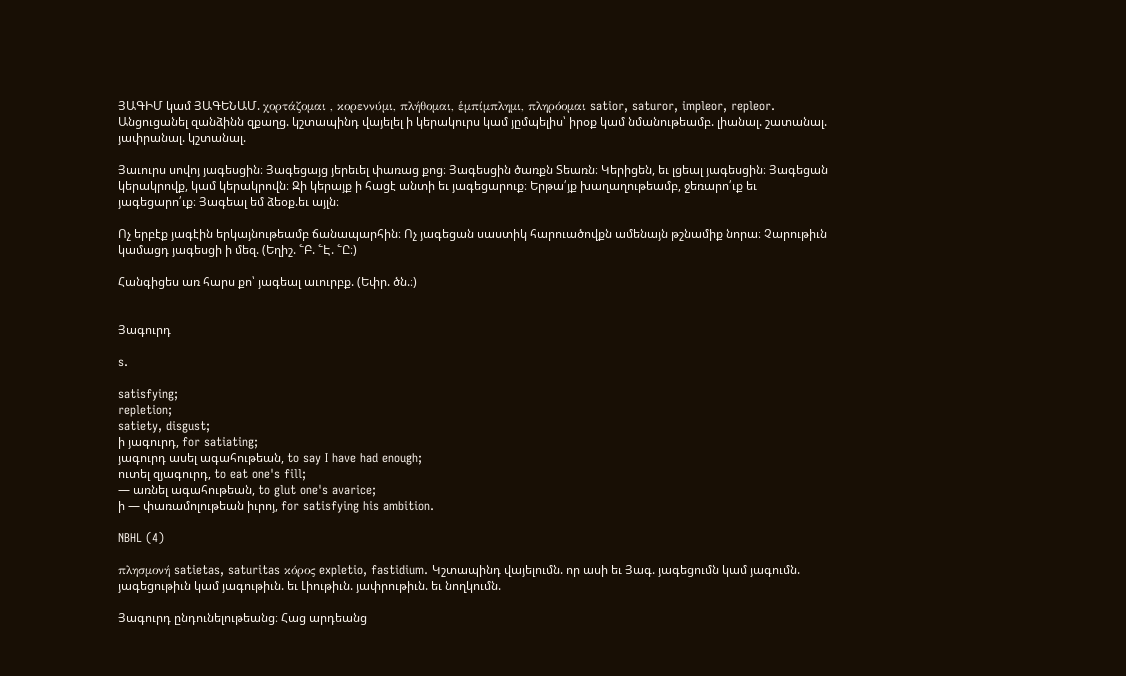ՅԱԳԻՄ կամ ՅԱԳԵՆԱՄ. χορτάζομαι , κορεννύμι, πλήθομαι, ἑμπίμπλημι, πληρόομαι satior, saturor, impleor, repleor. Անցուցանել զանձինն զքաղց. կշտապինդ վայելել ի կերակուրս կամ յըմպելիս՝ իրօք կամ նմանութեամբ. լիանալ. շատանալ. յափրանալ. կշտանալ.

Յաւուրս սովոյ յագեսցին։ Յագեցայց յերեւել փառաց քոց։ Յագեսցին ծառքն Տեառն։ Կերիցեն, եւ լցեալ յագեսցին։ Յագեցան կերակրովք, կամ կերակրովն։ Զի կերայք ի հացէ անտի եւ յագեցարուք։ Երթա՛յք խաղաղութեամբ, ջեռարո՛ւք եւ յագեցարո՛ւք։ Յագեալ եմ ձեօք.եւ այլն։

Ոչ երբէք յագէին երկայնութեամբ ճանապարհին։ Ոչ յագեցան սաստիկ հարուածովքն ամենայն թշնամիք նորա։ Չարութիւն կամացդ յագեսցի ի մեզ. (Եղիշ. ՟Բ. ՟Է. ՟Ը։)

Հանգիցես առ հարս քո՝ յագեալ աւուրբք. (Եփր. ծն.։)


Յագուրդ

s.

satisfying;
repletion;
satiety, disgust;
ի յագուրդ, for satiating;
յագուրդ ասել ագահութեան, to say I have had enough;
ուտել զյագուրդ, to eat one's fill;
— առնել ագահութեան, to glut one's avarice;
ի — փառամոլութեան իւրոյ, for satisfying his ambition.

NBHL (4)

πλησμονή satietas, saturitas κόρος expletio, fastidium. Կշտապինդ վայելումն. որ ասի եւ Յագ. յագեցումն կամ յագումն. յագեցութիւն կամ յագութիւն. եւ Լիութիւն. յափրութիւն. եւ նողկումն.

Յագուրդ ընդունելութեանց։ Հաց արդեանց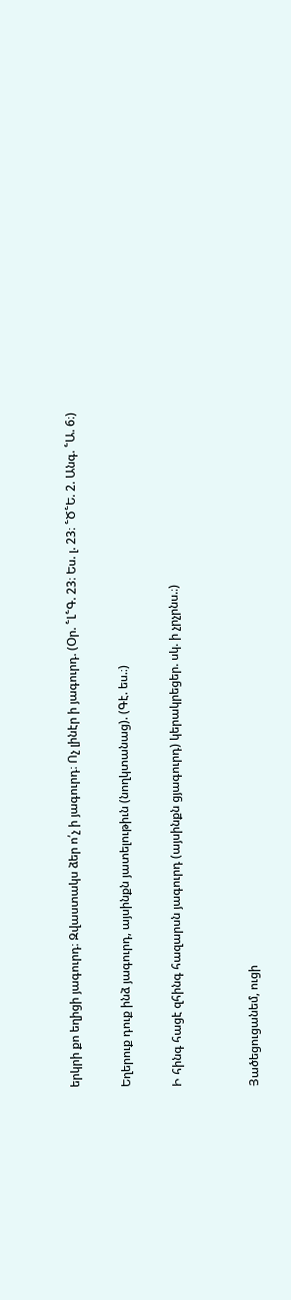երկրի քո եղիցի յագուրդ։ Զվաստակս ձեր ո՛չ ի յագուրդ։ Ոչ լինէր ի յագուրդ. (Օր. ՟Լ՟Գ. 23։ Ես. լ. 23։ ՟Ծ՟Ե. 2. Անգ. ՟Ա. 6։)

Եղերուք դուք ինձ յագուրդ, այսինքն յատելութիւն (նողկտանաց). (Գէ. ես.։)

Ի հինգ հացէ զհինգ հազարսն յագուրդ (այսինքն ցյագուրդ) կերակրեցեր. սկ. ի չրչրնս.։)


Յածեցուցանեմ, ուցի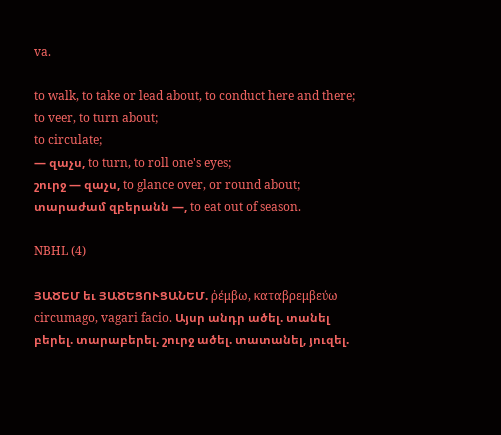va.

to walk, to take or lead about, to conduct here and there;
to veer, to turn about;
to circulate;
— զաչս, to turn, to roll one's eyes;
շուրջ — զաչս, to glance over, or round about;
տարաժամ զբերանն —, to eat out of season.

NBHL (4)

ՅԱԾԵՄ եւ ՅԱԾԵՑՈՒՑԱՆԵՄ. ῤέμβω, καταβρεμβεύω circumago, vagari facio. Այսր անդր ածել. տանել բերել. տարաբերել. շուրջ ածել. տատանել, յուզել.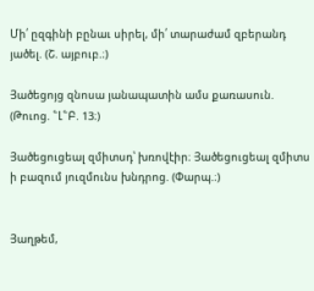Մի՛ ըզգինի բընաւ սիրել, մի՛ տարաժամ զբերանդ յածել. (Շ. այբուբ.։)

Յածեցոյց զնոսա յանապատին ամս քառասուն. (Թուոց. ՟Լ՟Բ. 13։)

Յածեցուցեալ զմիտսդ՝ խռովէիր։ Յածեցուցեալ զմիտս ի բազում յուզմունս խնդրոց. (Փարպ.։)


Յաղթեմ,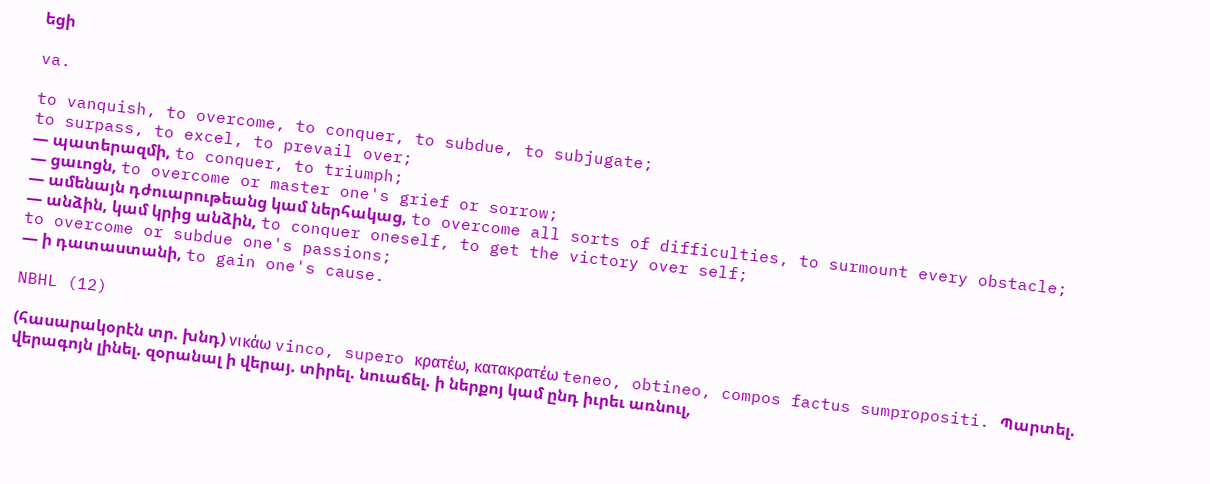եցի

va.

to vanquish, to overcome, to conquer, to subdue, to subjugate;
to surpass, to excel, to prevail over;
— պատերազմի, to conquer, to triumph;
— ցաւոցն, to overcome or master one's grief or sorrow;
— ամենայն դժուարութեանց կամ ներհակաց, to overcome all sorts of difficulties, to surmount every obstacle;
— անձին, կամ կրից անձին, to conquer oneself, to get the victory over self;
to overcome or subdue one's passions;
— ի դատաստանի, to gain one's cause.

NBHL (12)

(հասարակօրէն տր. խնդ) νικάω vinco, supero κρατέω, κατακρατέω teneo, obtineo, compos factus sumpropositi. Պարտել. վերագոյն լինել. զօրանալ ի վերայ. տիրել. նուաճել. ի ներքոյ կամ ընդ իւրեւ առնուլ,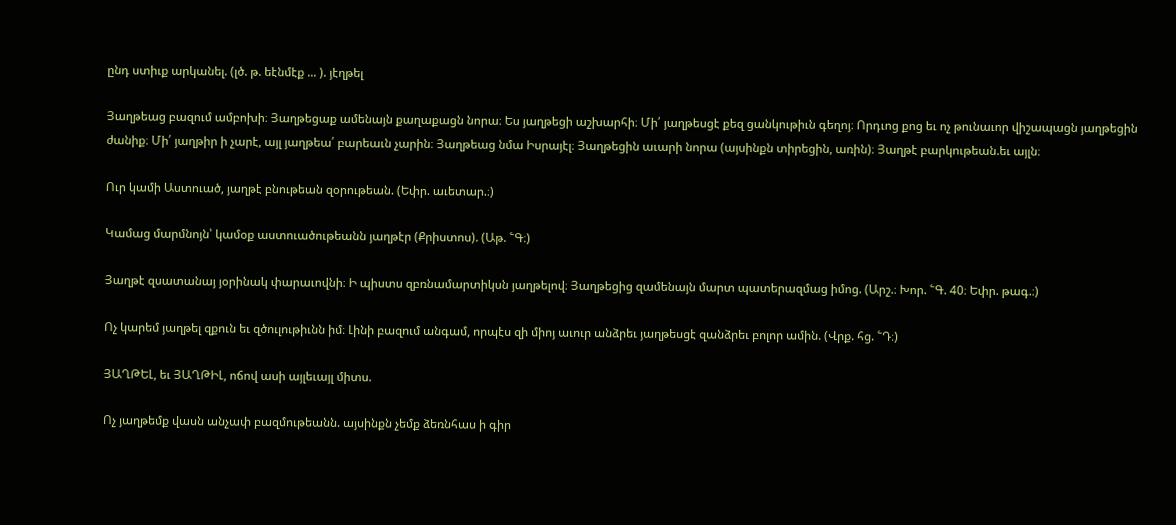ընդ ստիւք արկանել. (լծ. թ. եէնմէք ... ). յէղթել

Յաղթեաց բազում ամբոխի։ Յաղթեցաք ամենայն քաղաքացն նորա։ Ես յաղթեցի աշխարհի։ Մի՛ յաղթեսցէ քեզ ցանկութիւն գեղոյ։ Որդւոց քոց եւ ոչ թունաւոր վիշապացն յաղթեցին ժանիք։ Մի՛ յաղթիր ի չարէ, այլ յաղթեա՛ բարեաւն չարին։ Յաղթեաց նմա Իսրայէլ։ Յաղթեցին աւարի նորա (այսինքն տիրեցին, առին)։ Յաղթէ բարկութեան.եւ այլն։

Ուր կամի Աստուած, յաղթէ բնութեան զօրութեան. (Եփր. աւետար.։)

Կամաց մարմնոյն՝ կամօք աստուածութեանն յաղթէր (Քրիստոս). (Աթ. ՟Գ։)

Յաղթէ զսատանայ յօրինակ փարաւովնի։ Ի պիստս զբռնամարտիկսն յաղթելով։ Յաղթեցից զամենայն մարտ պատերազմաց իմոց. (Արշ.։ Խոր. ՟Գ. 40։ Եփր. թագ.։)

Ոչ կարեմ յաղթել զքուն եւ զծուլութիւնն իմ։ Լինի բազում անգամ, որպէս զի միոյ աւուր անձրեւ յաղթեսցէ զանձրեւ բոլոր ամին. (Վրք. հց. ՟Դ։)

ՅԱՂԹԵԼ, եւ ՅԱՂԹԻԼ, ոճով ասի այլեւայլ միտս.

Ոչ յաղթեմք վասն անչափ բազմութեանն. այսինքն չեմք ձեռնհաս ի գիր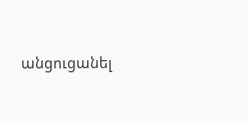անցուցանել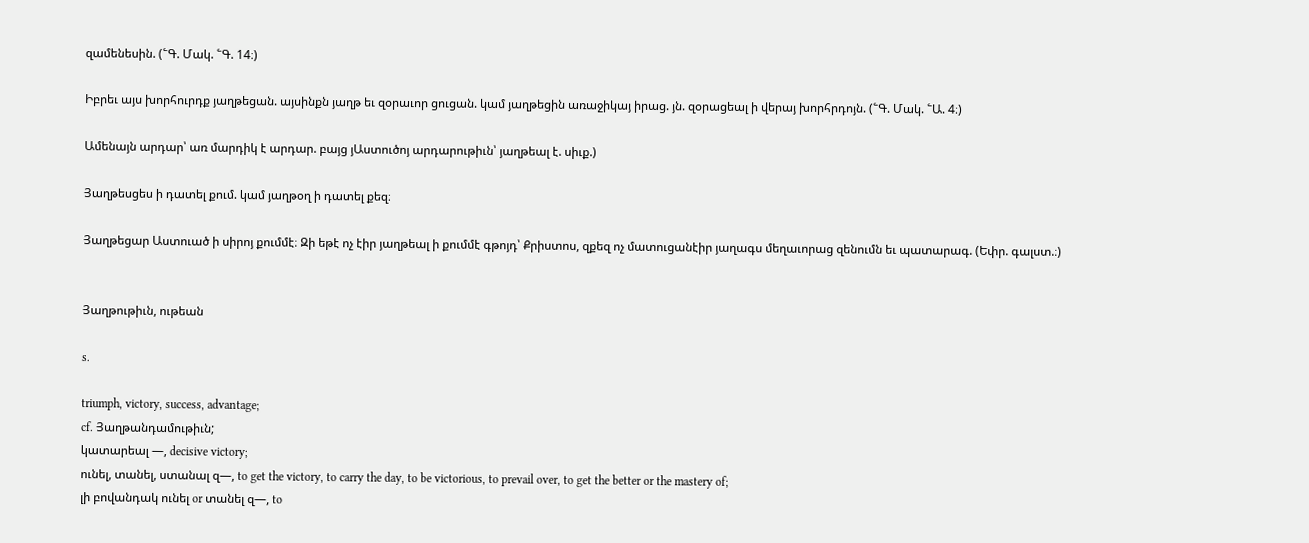զամենեսին. (՟Գ. Մակ. ՟Գ. 14։)

Իբրեւ այս խորհուրդք յաղթեցան. այսինքն յաղթ եւ զօրաւոր ցուցան. կամ յաղթեցին առաջիկայ իրաց. յն. զօրացեալ ի վերայ խորհրդոյն. (՟Գ. Մակ. ՟Ա. 4։)

Ամենայն արդար՝ առ մարդիկ է արդար. բայց յԱստուծոյ արդարութիւն՝ յաղթեալ է. սիւք.)

Յաղթեսցես ի դատել քում. կամ յաղթօղ ի դատել քեզ։

Յաղթեցար Աստուած ի սիրոյ քումմէ։ Զի եթէ ոչ էիր յաղթեալ ի քումմէ գթոյդ՝ Քրիստոս, զքեզ ոչ մատուցանէիր յաղագս մեղաւորաց զենումն եւ պատարագ. (Եփր. գալստ.։)


Յաղթութիւն, ութեան

s.

triumph, victory, success, advantage;
cf. Յաղթանդամութիւն;
կատարեալ —, decisive victory;
ունել, տանել, ստանալ զ—, to get the victory, to carry the day, to be victorious, to prevail over, to get the better or the mastery of;
լի բովանդակ ունել or տանել զ—, to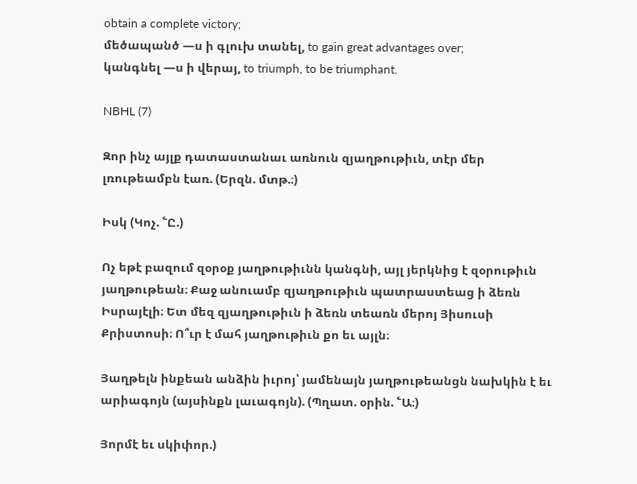obtain a complete victory;
մեծապանծ —ս ի գլուխ տանել, to gain great advantages over;
կանգնել —ս ի վերայ, to triumph, to be triumphant.

NBHL (7)

Զոր ինչ այլք դատաստանաւ առնուն զյաղթութիւն, տէր մեր լռութեամբն էառ. (Երզն. մտթ.։)

Իսկ (Կոչ. ՟Ը.)

Ոչ եթէ բազում զօրօք յաղթութիւնն կանգնի, այլ յերկնից է զօրութիւն յաղթութեան։ Քաջ անուամբ զյաղթութիւն պատրաստեաց ի ձեռն Իսրայէլի։ Ետ մեզ զյաղթութիւն ի ձեռն տեառն մերոյ Յիսուսի Քրիստոսի։ Ո՞ւր է մահ յաղթութիւն քո եւ այլն։

Յաղթելն ինքեան անձին իւրոյ՝ յամենայն յաղթութեանցն նախկին է եւ արիագոյն (այսինքն լաւագոյն). (Պղատ. օրին. ՟Ա։)

Յորմէ եւ սկիփոր.)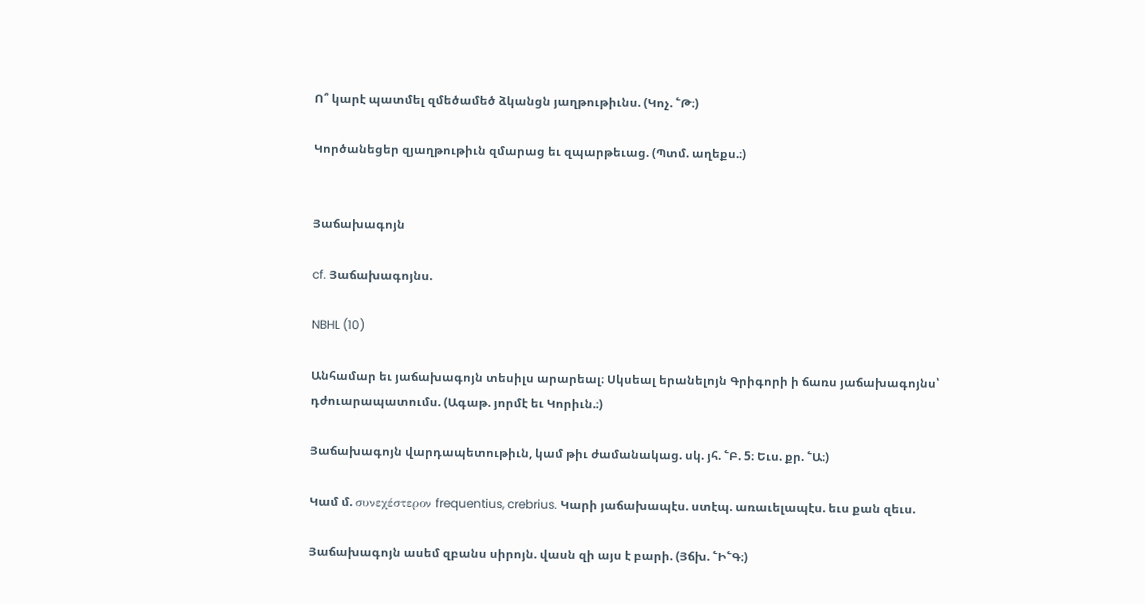Ո՞ կարէ պատմել զմեծամեծ ձկանցն յաղթութիւնս. (Կոչ. ՟Թ։)

Կործանեցեր զյաղթութիւն զմարաց եւ զպարթեւաց. (Պտմ. աղեքս.։)


Յաճախագոյն

cf. Յաճախագոյնս.

NBHL (10)

Անհամար եւ յաճախագոյն տեսիլս արարեալ։ Սկսեալ երանելոյն Գրիգորի ի ճառս յաճախագոյնս՝ դժուարապատումս. (Ագաթ. յորմէ եւ Կորիւն.։)

Յաճախագոյն վարդապետութիւն, կամ թիւ ժամանակաց. սկ. յհ. ՟Բ. 5։ Եւս. քր. ՟Ա։)

Կամ մ. συνεχέστερον frequentius, crebrius. Կարի յաճախապէս. ստէպ. առաւելապէս. եւս քան զեւս.

Յաճախագոյն ասեմ զբանս սիրոյն. վասն զի այս է բարի. (Յճխ. ՟Ի՟Գ։)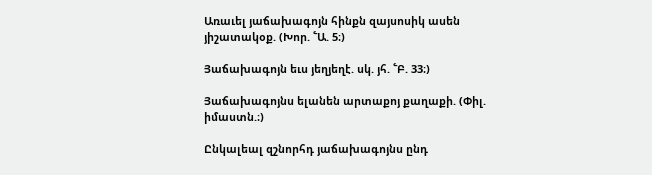Առաւել յաճախագոյն հինքն զայսոսիկ ասեն յիշատակօք. (Խոր. ՟Ա. 5։)

Յաճախագոյն եւս յեղյեղէ. սկ. յհ. ՟Բ. 33։)

Յաճախագոյնս ելանեն արտաքոյ քաղաքի. (Փիլ. իմաստն.։)

Ընկալեալ զշնորհդ յաճախագոյնս ընդ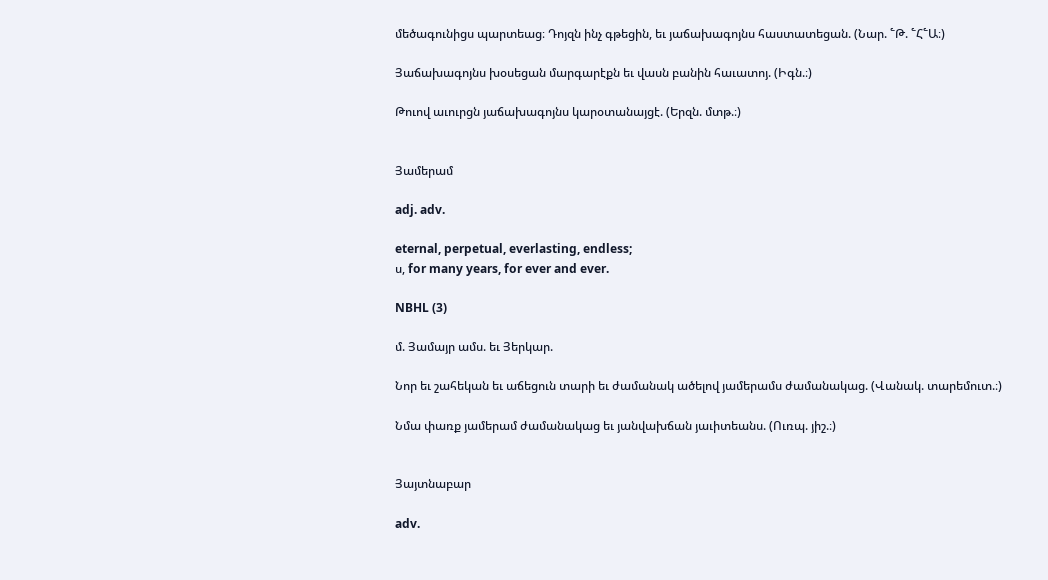մեծագունիցս պարտեաց։ Դոյզն ինչ գթեցին, եւ յաճախագոյնս հաստատեցան. (Նար. ՟Թ. ՟Հ՟Ա։)

Յաճախագոյնս խօսեցան մարգարէքն եւ վասն բանին հաւատոյ. (Իգն.։)

Թուով աւուրցն յաճախագոյնս կարօտանայցէ. (Երզն. մտթ.։)


Յամերամ

adj. adv.

eternal, perpetual, everlasting, endless;
ս, for many years, for ever and ever.

NBHL (3)

մ. Յամայր ամս. եւ Յերկար.

Նոր եւ շահեկան եւ աճեցուն տարի եւ ժամանակ ածելով յամերամս ժամանակաց. (Վանակ. տարեմուտ.։)

Նմա փառք յամերամ ժամանակաց եւ յանվախճան յաւիտեանս. (Ուռպ. յիշ.։)


Յայտնաբար

adv.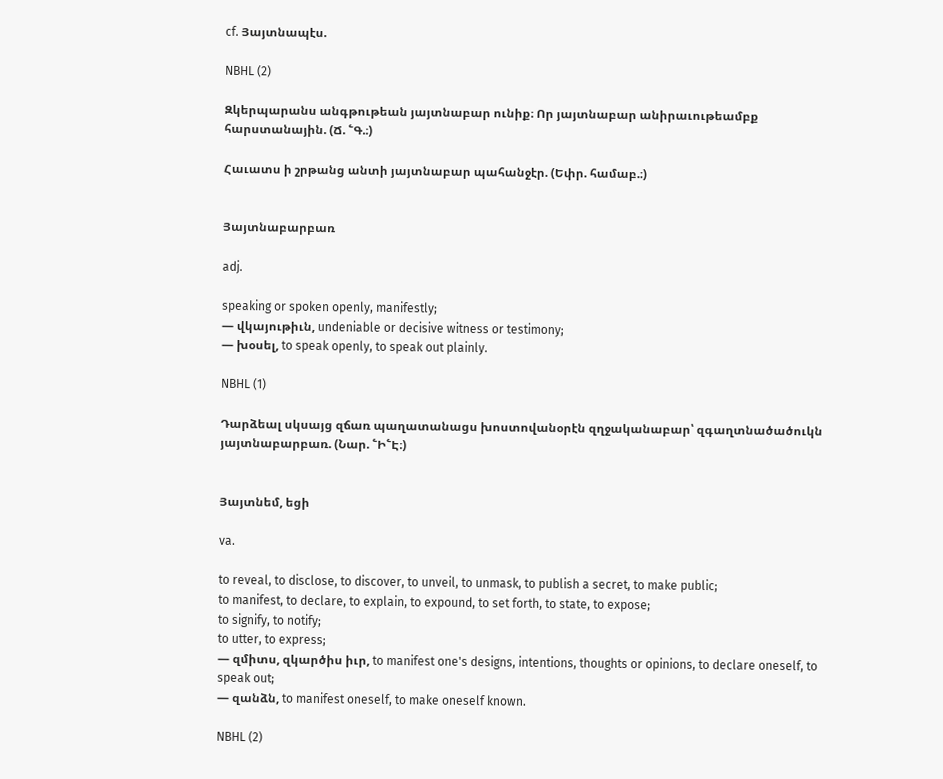cf. Յայտնապէս.

NBHL (2)

Զկերպարանս անգթութեան յայտնաբար ունիք։ Որ յայտնաբար անիրաւութեամբք հարստանային. (Ճ. ՟Գ.։)

Հաւատս ի շրթանց անտի յայտնաբար պահանջէր. (Եփր. համաբ.։)


Յայտնաբարբառ

adj.

speaking or spoken openly, manifestly;
— վկայութիւն, undeniable or decisive witness or testimony;
— խօսել, to speak openly, to speak out plainly.

NBHL (1)

Դարձեալ սկսայց զճառ պաղատանացս խոստովանօրէն զղջականաբար՝ զգաղտնածածուկն յայտնաբարբառ. (Նար. ՟Ի՟Է։)


Յայտնեմ, եցի

va.

to reveal, to disclose, to discover, to unveil, to unmask, to publish a secret, to make public;
to manifest, to declare, to explain, to expound, to set forth, to state, to expose;
to signify, to notify;
to utter, to express;
— զմիտս, զկարծիս իւր, to manifest one's designs, intentions, thoughts or opinions, to declare oneself, to speak out;
— զանձն, to manifest oneself, to make oneself known.

NBHL (2)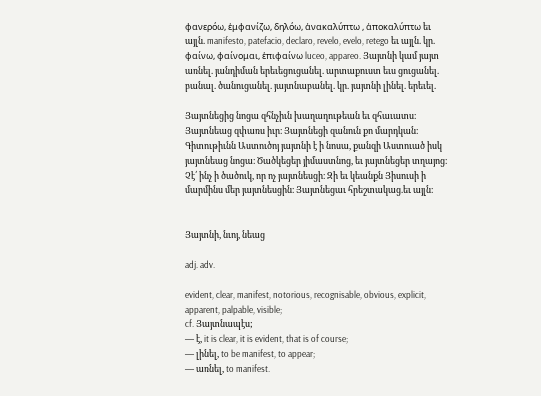φανερόω, ἑμφανίζω, δηλόω, ἁνακαλύπτω , ἁποκαλύπτω եւ այլն. manifesto, patefacio, declaro, revelo, evelo, retego եւ այլն. կր. φαίνω, φαίνομαι, ἑπιφαίνω luceo, appareo. Յայտնի կամ յայտ առնել. յանդիման երեւեցուցանել. արտաքուստ եւս ցուցանել. բանալ. ծանուցանել. յայտնաբանել. կր. յայտնի լինել. երեւել.

Յայտնեցից նոցա զհնչիւն խաղաղութեան եւ զհաւատս։ Յայտնեաց զփառս իւր։ Յայտնեցի զանուն քո մարդկան։ Գիտութիւնն Աստուծոյ յայտնի է ի նոսա, քանզի Աստուած իսկ յայտնեաց նոցա։ Ծածկեցեր յիմաստնոց, եւ յայտնեցեր տղայոց։ Չէ՛ ինչ ի ծածուկ, որ ոչ յայտնեսցի։ Զի եւ կեանքն Յիսուսի ի մարմինս մեր յայտնեսցին։ Յայտնեցաւ հրեշտակաց.եւ այլն։


Յայտնի, նւոյ, նեաց

adj. adv.

evident, clear, manifest, notorious, recognisable, obvious, explicit, apparent, palpable, visible;
cf. Յայտնապէս;
— է, it is clear, it is evident, that is of course;
— լինել, to be manifest, to appear;
— առնել, to manifest.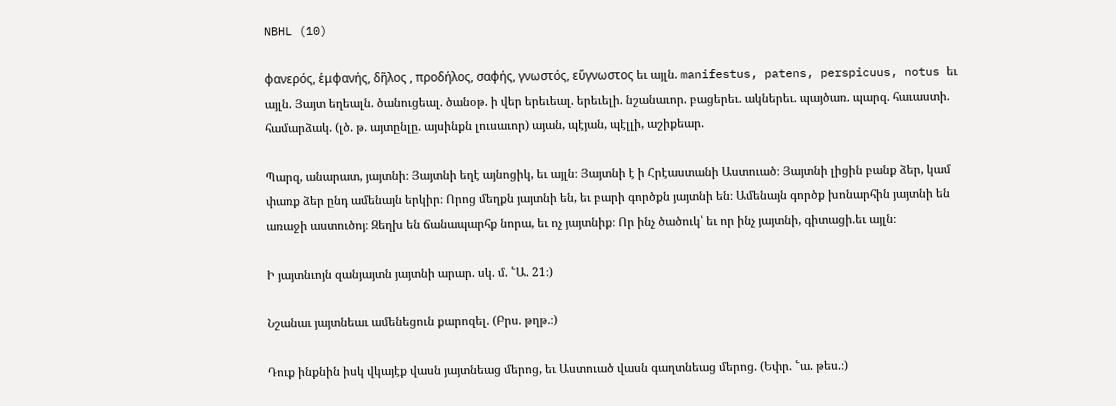NBHL (10)

φανερός, ἑμφανής, δῆλος , προδήλος, σαφής, γνωστός, εὕγνωστος եւ այլն. manifestus, patens, perspicuus, notus եւ այլն. Յայտ եղեալն. ծանուցեալ. ծանօթ. ի վեր երեւեալ. երեւելի. նշանաւոր. բացերեւ. ակներեւ. պայծառ. պարզ. հաւաստի. համարձակ. (լծ. թ. այտընլը. այսինքն լուսաւոր) այան, պէյան, պէլլի, աշիքեար.

Պարզ, անարատ, յայտնի։ Յայտնի եղէ այնոցիկ, եւ այլն։ Յայտնի է ի Հրէաստանի Աստուած։ Յայտնի լիցին բանք ձեր, կամ փառք ձեր ընդ ամենայն երկիր։ Որոց մեղքն յայտնի են, եւ բարի գործքն յայտնի են։ Ամենայն գործք խոնարհին յայտնի են առաջի աստուծոյ։ Զեղխ են ճանապարհք նորա, եւ ոչ յայտնիք։ Որ ինչ ծածուկ՝ եւ որ ինչ յայտնի, գիտացի.եւ այլն։

Ի յայտնւոյն զանյայտն յայտնի արար. սկ. մ. ՟Ա. 21։)

Նշանաւ յայտնեաւ ամենեցուն քարոզել. (Բրս. թղթ.։)

Դուք ինքնին իսկ վկայէք վասն յայտնեաց մերոց, եւ Աստուած վասն գաղտնեաց մերոց. (Եփր. ՟ա. թես.։)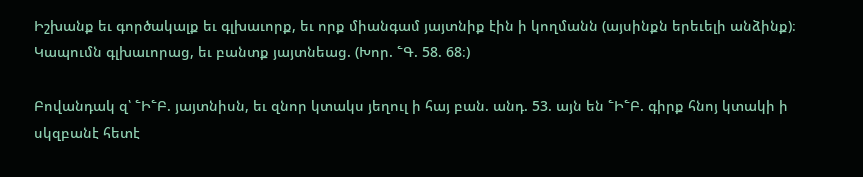Իշխանք եւ գործակալք եւ գլխաւորք, եւ որք միանգամ յայտնիք էին ի կողմանն (այսինքն երեւելի անձինք)։ Կապումն գլխաւորաց, եւ բանտք յայտնեաց. (Խոր. ՟Գ. 58. 68։)

Բովանդակ զ՝ ՟Ի՟Բ. յայտնիսն, եւ զնոր կտակս յեղուլ ի հայ բան. անդ. 53. այն են ՟Ի՟Բ. գիրք հնոյ կտակի ի սկզբանէ հետէ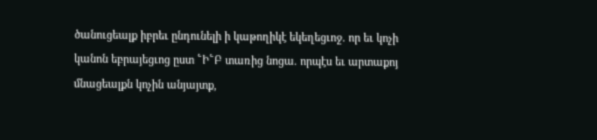ծանուցեալք իբրեւ ընդունելի ի կաթողիկէ եկեղեցւոջ. որ եւ կոչի կանոն եբրայեցւոց ըստ ՟Ի՟Բ տառից նոցա. որպէս եւ արտաքոյ մնացեալքն կոչին անյայտք,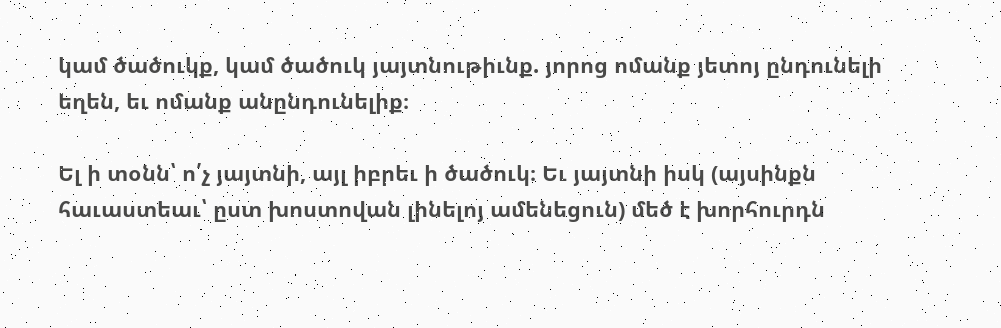կամ ծածուկք, կամ ծածուկ յայտնութիւնք. յորոց ոմանք յետոյ ընդունելի եղեն, եւ ոմանք անընդունելիք։

Ել ի տօնն՝ ո՛չ յայտնի, այլ իբրեւ ի ծածուկ։ Եւ յայտնի իսկ (այսինքն հաւաստեաւ՝ ըստ խոստովան լինելոյ ամենեցուն) մեծ է խորհուրդն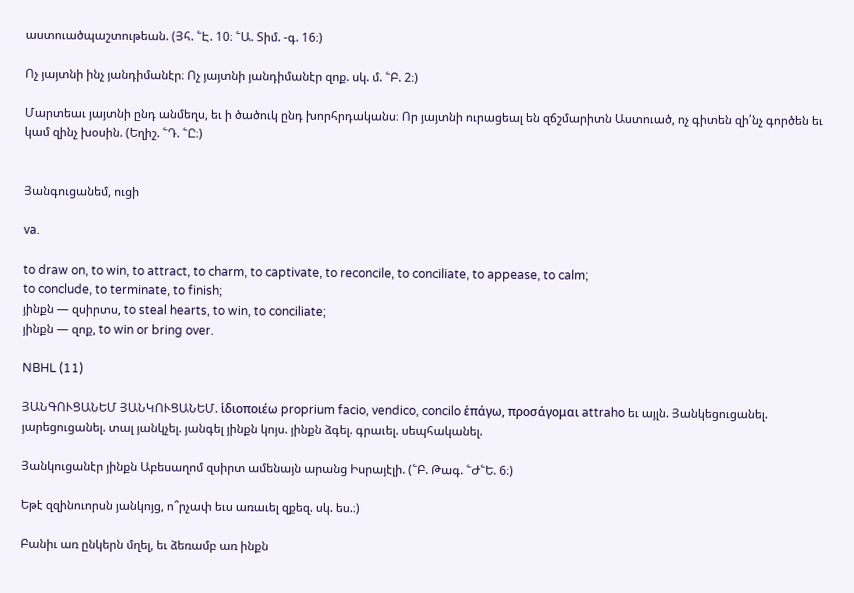աստուածպաշտութեան. (Յհ. ՟Է. 10։ ՟Ա. Տիմ. -գ. 16։)

Ոչ յայտնի ինչ յանդիմանէր։ Ոչ յայտնի յանդիմանէր զոք. սկ. մ. ՟Բ. 2։)

Մարտեաւ յայտնի ընդ անմեղս, եւ ի ծածուկ ընդ խորհրդականս։ Որ յայտնի ուրացեալ են զճշմարիտն Աստուած, ոչ գիտեն զի՛նչ գործեն եւ կամ զինչ խօսին. (Եղիշ. ՟Դ. ՟Ը։)


Յանգուցանեմ, ուցի

va.

to draw on, to win, to attract, to charm, to captivate, to reconcile, to conciliate, to appease, to calm;
to conclude, to terminate, to finish;
յինքն — զսիրտս, to steal hearts, to win, to conciliate;
յինքն — զոք, to win or bring over.

NBHL (11)

ՅԱՆԳՈՒՑԱՆԵՄ ՅԱՆԿՈՒՑԱՆԵՄ. ἱδιοποιέω proprium facio, vendico, concilo ἑπάγω, προσάγομαι attraho եւ այլն. Յանկեցուցանել. յարեցուցանել. տալ յանկչել. յանգել յինքն կոյս. յինքն ձգել. գրաւել. սեպհականել.

Յանկուցանէր յինքն Աբեսաղոմ զսիրտ ամենայն արանց Իսրայէլի. (՟Բ. Թագ. ՟Ժ՟Ե. 6։)

Եթէ զզինուորսն յանկոյց, ո՞րչափ եւս առաւել զքեզ. սկ. ես.։)

Բանիւ առ ընկերն մղել, եւ ձեռամբ առ ինքն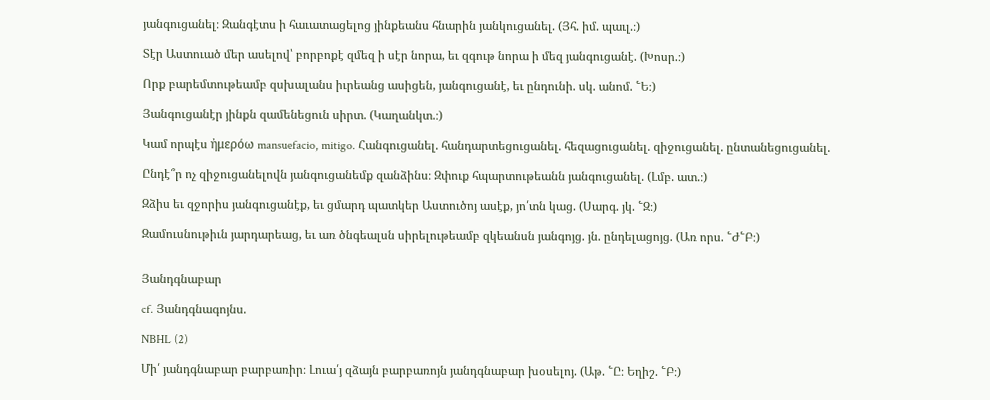յանգուցանել։ Զանգէտս ի հաւատացելոց յինքեանս հնարին յանկուցանել. (Յհ. իմ. պաւլ.։)

Տէր Աստուած մեր ասելով՝ բորբոքէ զմեզ ի սէր նորա, եւ զգութ նորա ի մեզ յանգուցանէ. (Խոսր.։)

Որք բարեմտութեամբ զսխալանս իւրեանց ասիցեն, յանգուցանէ, եւ ընդունի. սկ. անոմ. ՟Ե։)

Յանգուցանէր յինքն զամենեցուն սիրտ. (Կաղանկտ.։)

Կամ որպէս ἠμερόω mansuefacio, mitigo. Հանգուցանել. հանդարտեցուցանել. հեզացուցանել. զիջուցանել. ընտանեցուցանել.

Ընդէ՞ր ոչ զիջուցանելովն յանգուցանեմք զանձինս։ Զփուք հպարտութեանն յանգուցանել. (Լմբ. ատ.։)

Զձիս եւ զջորիս յանգուցանէք, եւ ցմարդ պատկեր Աստուծոյ ասէք, յո՛տն կաց. (Սարգ. յկ. ՟Զ։)

Զամուսնութիւն յարդարեաց, եւ առ ծնգեալսն սիրելութեամբ զկեանսն յանգոյց. յն. ընդելացոյց. (Առ որս. ՟Ժ՟Բ։)


Յանդգնաբար

cf. Յանդգնագոյնս.

NBHL (2)

Մի՛ յանդգնաբար բարբառիր։ Լուա՛յ զձայն բարբառոյն յանդգնաբար խօսելոյ. (Աթ. ՟Ը։ Եղիշ. ՟Բ։)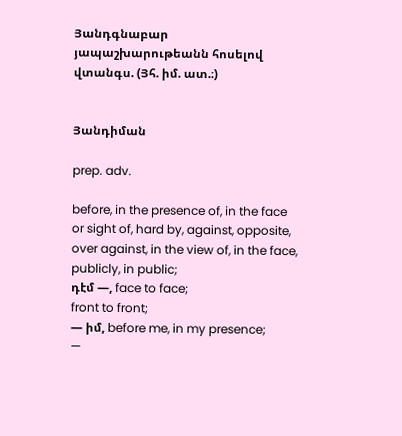Յանդգնաբար յապաշխարութեանն հոսելով վտանգս. (Յհ. իմ. ատ.։)


Յանդիման

prep. adv.

before, in the presence of, in the face or sight of, hard by, against, opposite, over against, in the view of, in the face, publicly, in public;
դէմ —, face to face;
front to front;
— իմ, before me, in my presence;
—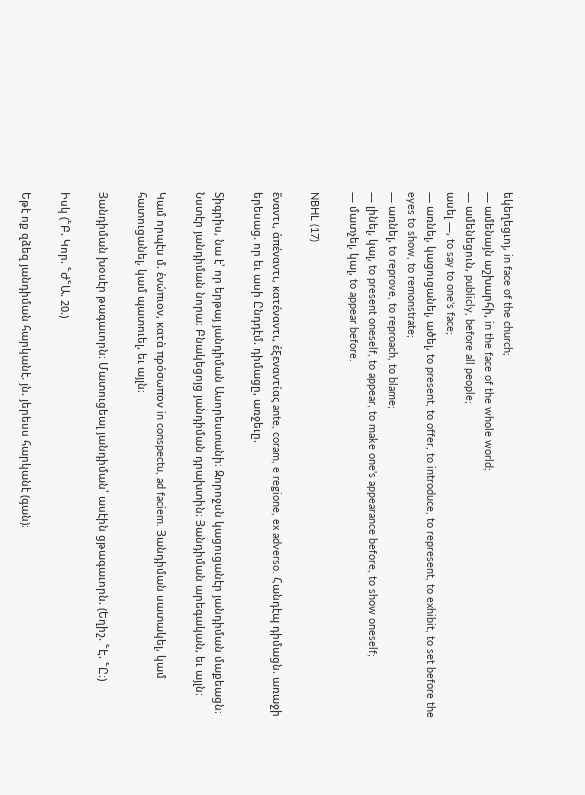եկեղեցւոյ, in face of the church;
— ամենայն աշխարհի, in the face of the whole world;
— ամենեցուն, publicly, before all people;
ասել —, to say to one's face;
— առնել, կացուցանել, ածել, to present, to offer, to introduce, to represent, to exhibit, to set before the eyes to show, to remonstrate;
— առնել, to reprove, to reproach, to blame;
— լինել, կալ, to present oneself, to appear, to make one's appearance before, to show oneself;
— մատչել, կալ, to appear before.

NBHL (17)

ἕναντι, ἁπέναντι, κατέναντι, ἑξεναντίας ante, coram, e regione, ex adverso. Հանդէպ դիմացն. առաջի երեսաց. որ եւ ասի Ընդդէմ. դիմացը, առջեւը.

Տիգրիս, նա է՝ որ երթայ յանդիման Ասորեստանի։ Զորոջսն կացուցանէր յանդիման մաքեացն։ Նստէր յանդիման նորա։ Բնակեցոյց յանդիման դրախտին։ Յանդիման արեգական, եւ այլն։

Կամ որպէս մ. ἑνώπιον, κατὰ πρόσωπον in conspectu, ad faciem. Յանդիման սատակել, կամ հատուցանել, կամ պատուել, եւ այլն։

Յանդիման խօսէր թագաւորն։ Մատուցեալ յանդիման՝ ասէին ցթագաւորն. (Եղիշ. ՟Է. ՟Ը։)

Իսկ (՟Բ. Կոր. ՟Ժ՟Ա. 20.)

Եթէ ոք զձեզ յանդիման հարկանէ. յն. յերեսս հարկանէ (գան)։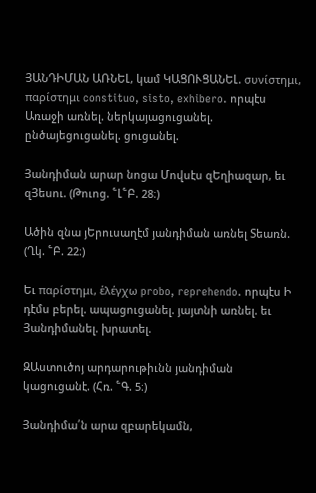ՅԱՆԴԻՄԱՆ ԱՌՆԵԼ, կամ ԿԱՑՈՒՑԱՆԵԼ. συνίστημι, παρίστημι constituo, sisto, exhibero. որպէս Առաջի առնել. ներկայացուցանել. ընծայեցուցանել. ցուցանել.

Յանդիման արար նոցա Մովսէս զԵղիազար, եւ զՅեսու. (Թուոց. ՟Լ՟Բ. 28։)

Ածին զնա յԵրուսաղէմ յանդիման առնել Տեառն. (Ղկ. ՟Բ. 22։)

Եւ παρίστημι, ἑλέγχω probo, reprehendo. որպէս Ի դէմս բերել. ապացուցանել. յայտնի առնել. եւ Յանդիմանել. խրատել.

ԶԱստուծոյ արդարութիւնն յանդիման կացուցանէ. (Հռ. ՟Գ. 5։)

Յանդիմա՛ն արա զբարեկամն,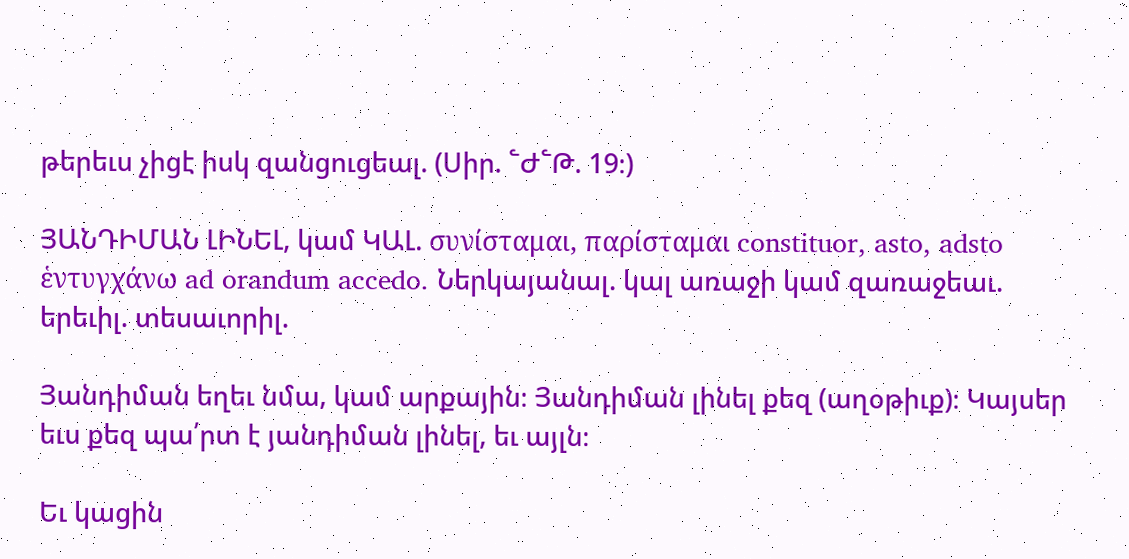թերեւս չիցէ իսկ զանցուցեալ. (Սիր. ՟Ժ՟Թ. 19։)

ՅԱՆԴԻՄԱՆ ԼԻՆԵԼ, կամ ԿԱԼ. συνίσταμαι, παρίσταμαι constituor, asto, adsto ἑντυγχάνω ad orandum accedo. Ներկայանալ. կալ առաջի կամ զառաջեաւ. երեւիլ. տեսաւորիլ.

Յանդիման եղեւ նմա, կամ արքային։ Յանդիման լինել քեզ (աղօթիւք)։ Կայսեր եւս քեզ պա՛րտ է յանդիման լինել, եւ այլն։

Եւ կացին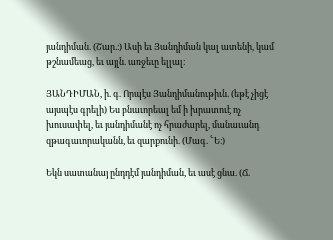յանդիման. (Շար.։) Ասի եւ Յանդիման կալ ատենի, կամ թշնամեաց, եւ այլն. առջեւը ելլալ։

ՅԱՆԴԻՄԱՆ, ի. գ. Որպէս Յանդիմանութիւն. (եթէ չիցէ այսպէս գրելի) Ես բնաւորեալ եմ ի խրատուէ ոչ խուսափել, եւ յանդիմանէ ոչ հրաժարել, մանաւանդ զթագաւորականն, եւ զարքունի. (Մագ. ՟Ե։)

Եկն սատանայ ընդդէմ յանդիման, եւ ասէ ցնա. (Ճ.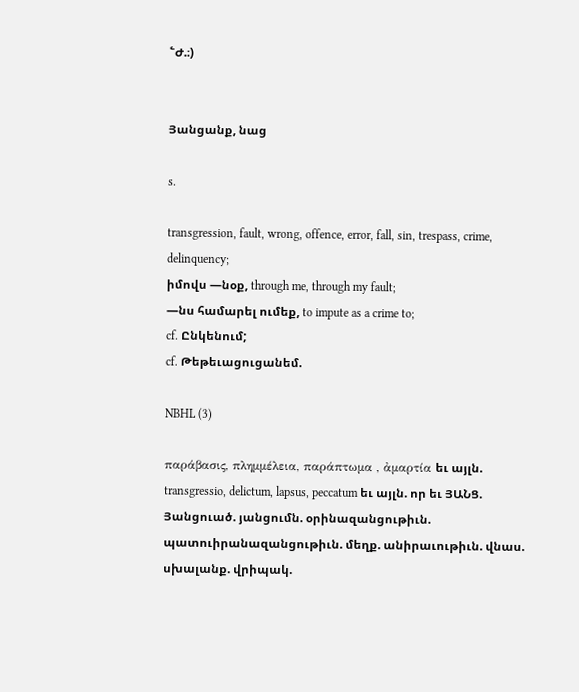՟Ժ.։)


Յանցանք, նաց

s.

transgression, fault, wrong, offence, error, fall, sin, trespass, crime, delinquency;
իմովս —նօք, through me, through my fault;
—նս համարել ումեք, to impute as a crime to;
cf. Ընկենում;
cf. Թեթեւացուցանեմ.

NBHL (3)

παράβασις, πλημμέλεια, παράπτωμα , ἀμαρτία եւ այլն. transgressio, delictum, lapsus, peccatum եւ այլն. որ եւ ՅԱՆՑ. Յանցուած. յանցումն. օրինազանցութիւն. պատուիրանազանցութիւն. մեղք. անիրաւութիւն. վնաս. սխալանք. վրիպակ.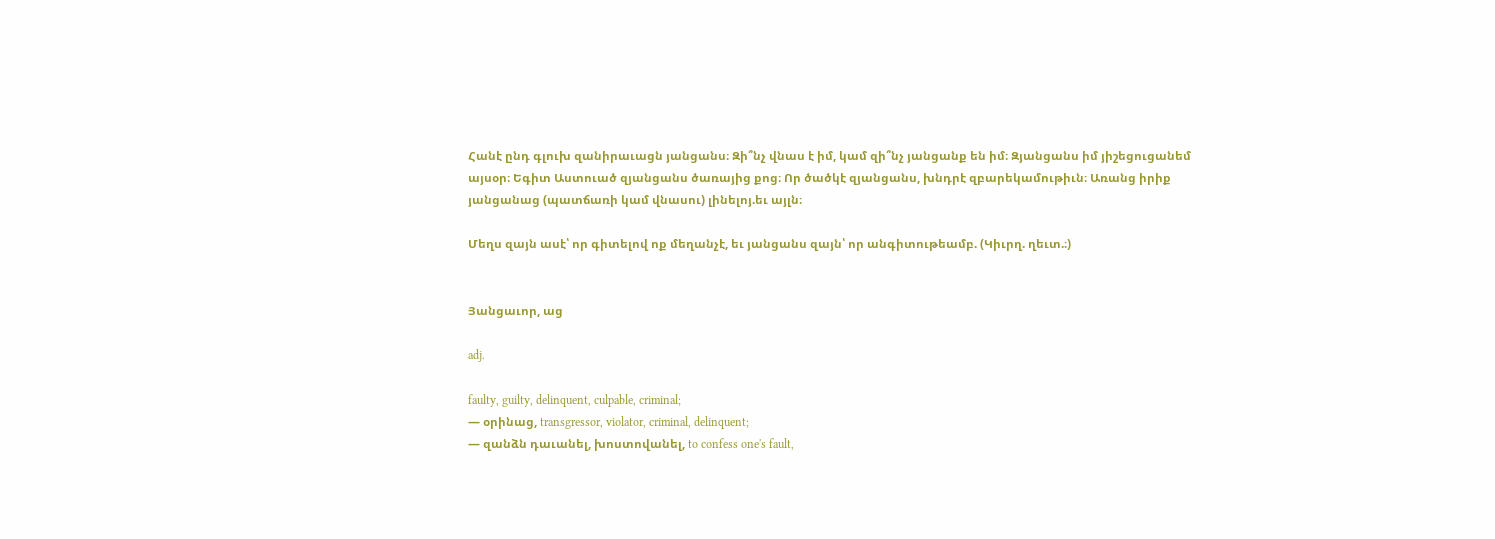Հանէ ընդ գլուխ զանիրաւացն յանցանս։ Զի՞նչ վնաս է իմ, կամ զի՞նչ յանցանք են իմ։ Զյանցանս իմ յիշեցուցանեմ այսօր։ Եգիտ Աստուած զյանցանս ծառայից քոց։ Որ ծածկէ զյանցանս, խնդրէ զբարեկամութիւն։ Առանց իրիք յանցանաց (պատճառի կամ վնասու) լինելոյ.եւ այլն։

Մեղս զայն ասէ՝ որ գիտելով ոք մեղանչէ, եւ յանցանս զայն՝ որ անգիտութեամբ. (Կիւրղ. ղեւտ.։)


Յանցաւոր, աց

adj.

faulty, guilty, delinquent, culpable, criminal;
— օրինաց, transgressor, violator, criminal, delinquent;
— զանձն դաւանել, խոստովանել, to confess one's fault,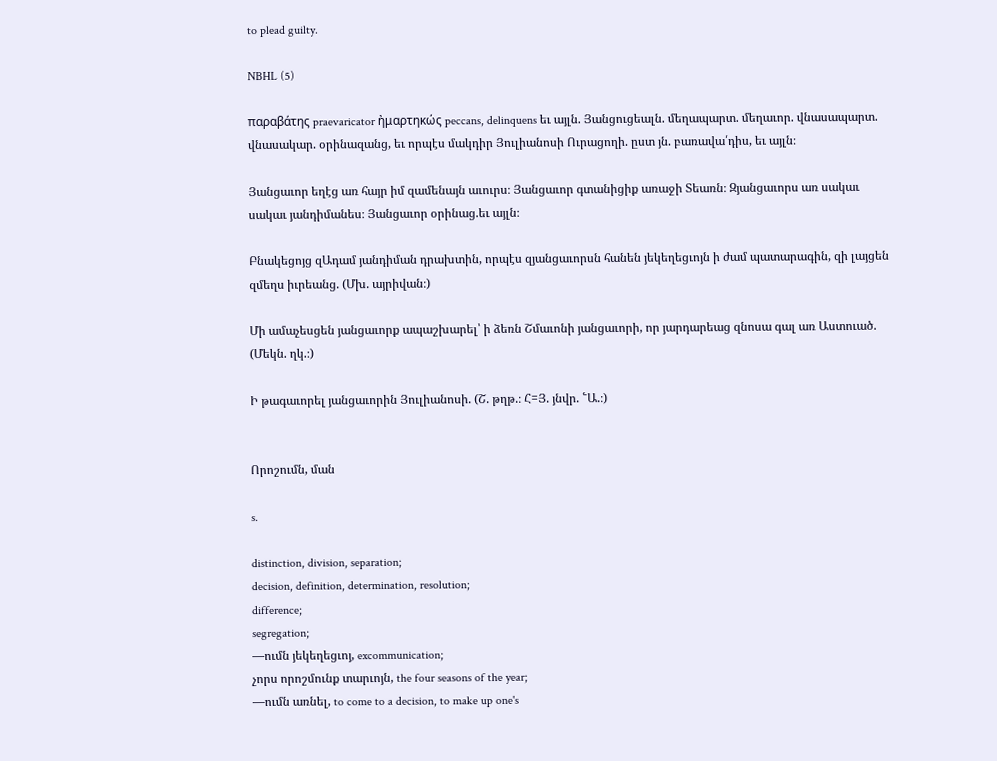to plead guilty.

NBHL (5)

παραβάτης praevaricator ἠμαρτηκώς peccans, delinquens եւ այլն. Յանցուցեալն. մեղապարտ. մեղաւոր. վնասապարտ. վնասակար. օրինազանց, եւ որպէս մակդիր Յուլիանոսի Ուրացողի. ըստ յն. բառավա՛դիս, եւ այլն։

Յանցաւոր եղէց առ հայր իմ զամենայն աւուրս։ Յանցաւոր գտանիցիք առաջի Տեառն։ Զյանցաւորս առ սակաւ սակաւ յանդիմանես։ Յանցաւոր օրինաց.եւ այլն։

Բնակեցոյց զԱդամ յանդիման դրախտին, որպէս զյանցաւորսն հանեն յեկեղեցւոյն ի ժամ պատարագին, զի լայցեն զմեղս իւրեանց. (Մխ. այրիվան։)

Մի ամաչեսցեն յանցաւորք ապաշխարել՝ ի ձեռն Շմաւոնի յանցաւորի, որ յարդարեաց զնոսա գալ առ Աստուած. (Մեկն. ղկ.։)

Ի թագաւորել յանցաւորին Յուլիանոսի. (Շ. թղթ.։ Հ=Յ. յնվր. ՟Ա.։)


Որոշումն, ման

s.

distinction, division, separation;
decision, definition, determination, resolution;
difference;
segregation;
—ումն յեկեղեցւոյ, excommunication;
չորս որոշմունք տարւոյն, the four seasons of the year;
—ումն առնել, to come to a decision, to make up one's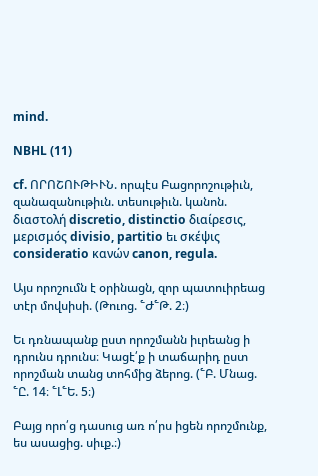mind.

NBHL (11)

cf. ՈՐՈՇՈՒԹԻՒՆ. որպէս Բացորոշութիւն, զանազանութիւն. տեսութիւն. կանոն. διαστολή discretio, distinctio διαίρεσις, μερισμός divisio, partitio եւ σκέψις consideratio κανών canon, regula.

Այս որոշումն է օրինացն, զոր պատուիրեաց տէր մովսիսի. (Թուոց. ՟Ժ՟Թ. 2։)

Եւ դռնապանք ըստ որոշմանն իւրեանց ի դրունս դրունս։ Կացէ՛ք ի տաճարիդ ըստ որոշման տանց տոհմից ձերոց. (՟Բ. Մնաց. ՟Ը. 14։ ՟Լ՟Ե. 5։)

Բայց որո՛ց դասուց առ ո՛րս իցեն որոշմունք, ես ասացից. սիւք.։)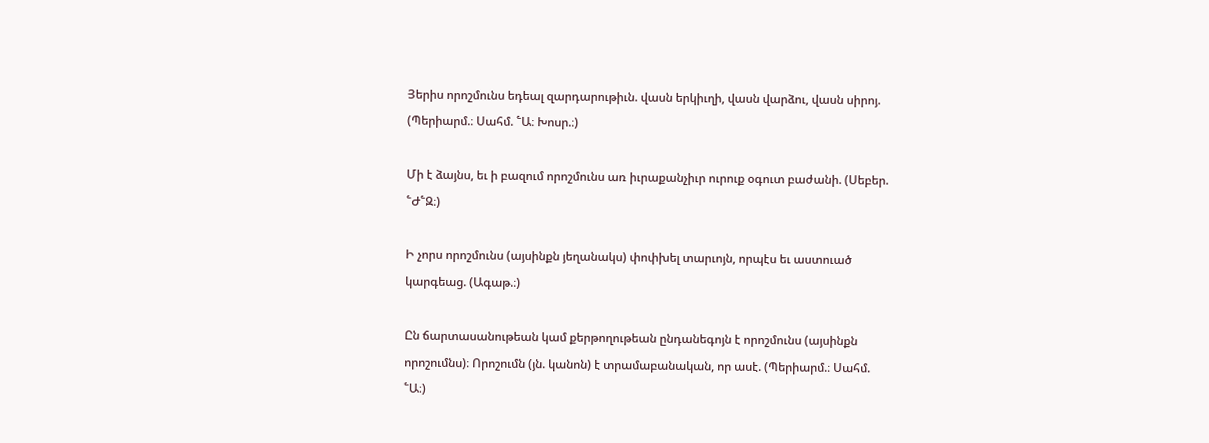Յերիս որոշմունս եդեալ զարդարութիւն. վասն երկիւղի, վասն վարձու, վասն սիրոյ. (Պերիարմ.։ Սահմ. ՟Ա։ Խոսր.։)

Մի է ձայնս, եւ ի բազում որոշմունս առ իւրաքանչիւր ուրուք օգուտ բաժանի. (Սեբեր. ՟Ժ՟Զ։)

Ի չորս որոշմունս (այսինքն յեղանակս) փոփխել տարւոյն, որպէս եւ աստուած կարգեաց. (Ագաթ.։)

Ըն ճարտասանութեան կամ քերթողութեան ընդանեգոյն է որոշմունս (այսինքն որոշումնս)։ Որոշումն (յն. կանոն) է տրամաբանական, որ ասէ. (Պերիարմ.։ Սահմ. ՟Ա։)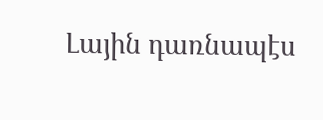Լային դառնապէս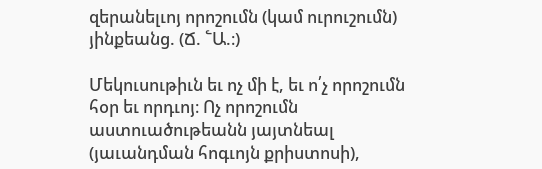զերանելւոյ որոշումն (կամ ուրուշումն) յինքեանց. (Ճ. ՟Ա.։)

Մեկուսութիւն եւ ոչ մի է, եւ ո՛չ որոշումն հօր եւ որդւոյ։ Ոչ որոշումն աստուածութեանն յայտնեալ (յաւանդման հոգւոյն քրիստոսի),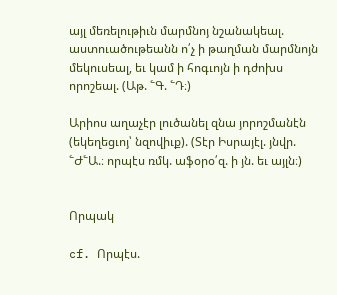այլ մեռելութիւն մարմնոյ նշանակեալ. աստուածութեանն ո՛չ ի թաղման մարմնոյն մեկուսեալ, եւ կամ ի հոգւոյն ի դժոխս որոշեալ. (Աթ. ՟Գ. ՟Դ։)

Արիոս աղաչէր լուծանել զնա յորոշմանէն (եկեղեցւոյ՝ նզովիւք). (Տէր Իսրայէլ. յնվր. ՟Ժ՟Ա.։ որպէս ռմկ. աֆօրօ՛զ. ի յն. եւ այլն։)


Որպակ

cf. Որպէս.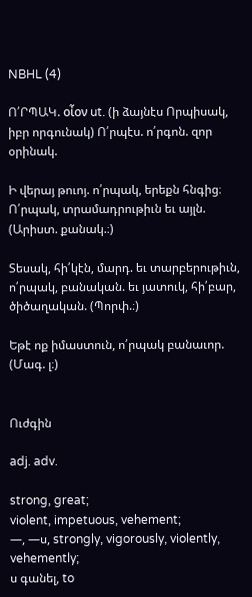NBHL (4)

Ո՛ՐՊԱԿ. οἶον ut. (ի ձայնէս Որպիսակ, իբր որգունակ) Ո՛րպէս. ո՛րգոն. զոր օրինակ.

Ի վերայ թուոյ. ո՛րպակ, երեքն հնգից։ Ո՛րպակ, տրամադրութիւն եւ այլն. (Արիստ. քանակ.։)

Տեսակ, հի՛կէն, մարդ. եւ տարբերութիւն, ո՛րպակ, բանական. եւ յատուկ, հի՛բար, ծիծաղական. (Պորփ.։)

Եթէ ոք իմաստուն, ո՛րպակ բանաւոր. (Մագ. լ։)


Ուժգին

adj. adv.

strong, great;
violent, impetuous, vehement;
—, —ս, strongly, vigorously, violently, vehemently;
ս գանել, to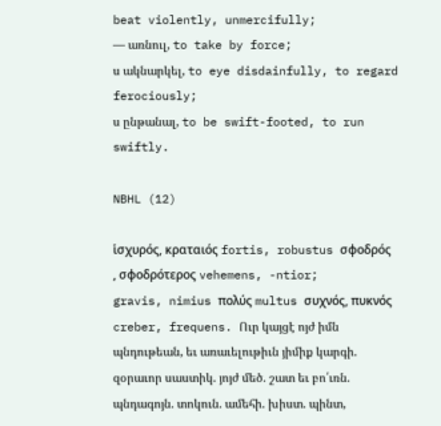beat violently, unmercifully;
— առնուլ, to take by force;
ս ակնարկել, to eye disdainfully, to regard ferociously;
ս ընթանալ, to be swift-footed, to run swiftly.

NBHL (12)

ἱσχυρός, κραταιός fortis, robustus σφοδρός , σφοδρότερος vehemens, -ntior;
gravis, nimius πολύς multus συχνός, πυκνός creber, frequens. Ուր կայցէ ոյժ իմն պնդութեան, եւ առաւելութիւն յիմիք կարգի. զօրաւոր սաստիկ. յոյժ մեծ. շատ եւ բո՛ւռն. պնդագոյն. տոկուն. ամեհի. խիստ. պինտ,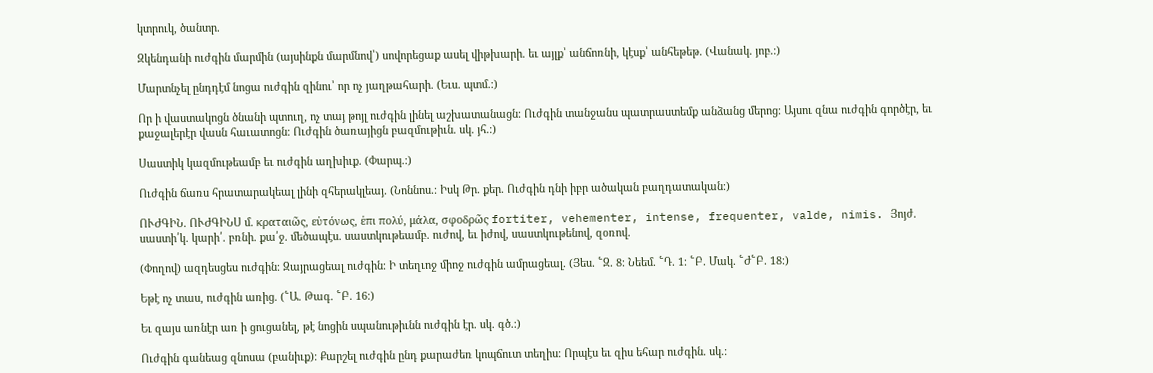կտրուկ, ծանտր.

Զկենդանի ուժգին մարմին (այսինքն մարմնով՝) սովորեցաք ասել վիթխարի. եւ այլք՝ անճոռնի, կէսք՝ անհեթեթ. (Վանակ. յոբ.։)

Մարտնչել ընդդէմ նոցա ուժգին զինու՝ որ ոչ յաղթահարի. (Եւս. պտմ.։)

Որ ի վաստակոցն ծնանի պտուղ, ոչ տայ թոյլ ուժգին լինել աշխատանացն։ Ուժգին տանջանս պատրաստեմք անձանց մերոց։ Այսու զնա ուժգին գործէր, եւ քաջալերէր վասն հաւատոցն։ Ուժգին ծառայիցն բազմութիւն. սկ. յհ.։)

Սաստիկ կազմութեամբ եւ ուժգին աղխիւք. (Փարպ.։)

Ուժգին ճառս հրատարակեալ լինի զհերակլեայ. (Նոննոս.։ Իսկ Թր. քեր. Ուժգին դնի իբր ածական բաղդատական։)

ՈՒԺԳԻՆ. ՈՒԺԳԻՆՍ մ. κραταιῶς, εὑτόνως, ἑπι πολύ, μάλα, σφοδρῶς fortiter, vehementer, intense, frequenter, valde, nimis. Յոյժ. սաստի՛կ. կարի՛. բռնի. քա՛ջ. մեծապէս. սաստկութեամբ. ուժով, եւ իժով, սաստկութենով, զօռով.

(Փողով) ազդեսցես ուժգին։ Զայրացեալ ուժգին։ Ի տեղւոջ միոջ ուժգին ամրացեալ. (Յես. ՟Զ. 8։ Նեեմ. ՟Դ. 1։ ՟Բ. Մակ. ՟Ժ՟Բ. 18։)

Եթէ ոչ տաս, ուժգին առից. (՟Ա. Թագ. ՟Բ. 16։)

Եւ զայս առնէր առ ի ցուցանել, թէ նոցին սպանութիւնն ուժգին էր. սկ. գծ.։)

Ուժգին գանեաց զնոսա (բանիւք)։ Քարշել ուժգին ընդ քարաժեռ կոպճուտ տեղիս։ Որպէս եւ զիս եհար ուժգին. սկ.։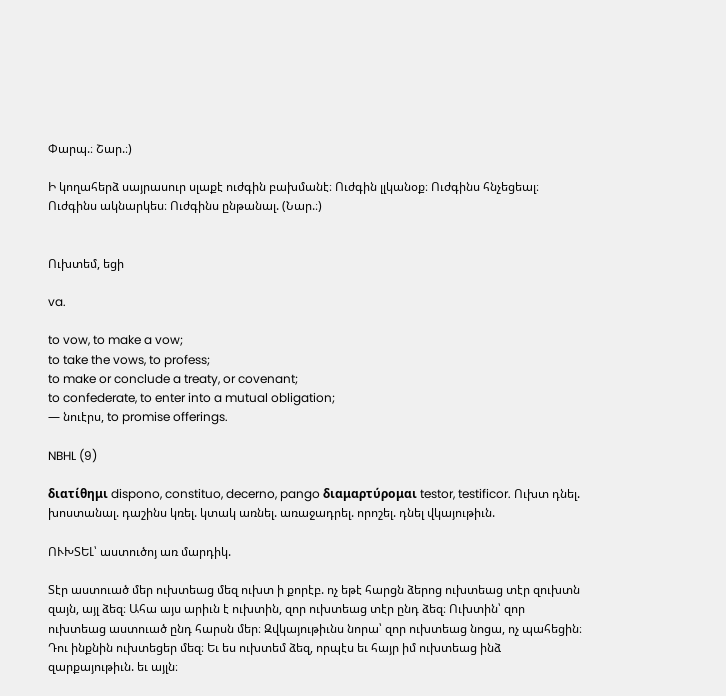Փարպ.։ Շար.։)

Ի կողահերձ սայրասուր սլաքէ ուժգին բախմանէ։ Ուժգին լլկանօք։ Ուժգինս հնչեցեալ։ Ուժգինս ակնարկես։ Ուժգինս ընթանալ. (Նար.։)


Ուխտեմ, եցի

va.

to vow, to make a vow;
to take the vows, to profess;
to make or conclude a treaty, or covenant;
to confederate, to enter into a mutual obligation;
— նուէրս, to promise offerings.

NBHL (9)

διατίθημι dispono, constituo, decerno, pango διαμαρτύρομαι testor, testificor. Ուխտ դնել. խոստանալ. դաշինս կռել. կտակ առնել. առաջադրել. որոշել. դնել վկայութիւն.

ՈՒԽՏԵԼ՝ աստուծոյ առ մարդիկ.

Տէր աստուած մեր ուխտեաց մեզ ուխտ ի քորէբ. ոչ եթէ հարցն ձերոց ուխտեաց տէր զուխտն զայն, այլ ձեզ։ Ահա այս արիւն է ուխտին, զոր ուխտեաց տէր ընդ ձեզ։ Ուխտին՝ զոր ուխտեաց աստուած ընդ հարսն մեր։ Զվկայութիւնս նորա՝ զոր ուխտեաց նոցա, ոչ պահեցին։ Դու ինքնին ուխտեցեր մեզ։ Եւ ես ուխտեմ ձեզ, որպէս եւ հայր իմ ուխտեաց ինձ զարքայութիւն. եւ այլն։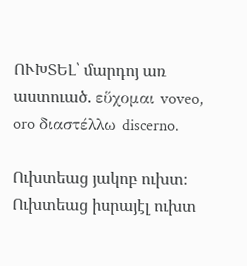ՈՒԽՏԵԼ՝ մարդոյ առ աստուած. εὕχομαι voveo, oro διαστέλλω discerno.

Ուխտեաց յակոբ ուխտ։ Ուխտեաց իսրայէլ ուխտ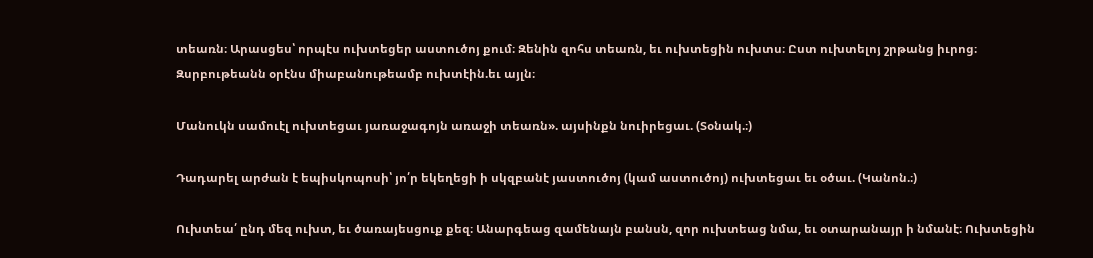տեառն։ Արասցես՝ որպէս ուխտեցեր աստուծոյ քում։ Զենին զոհս տեառն, եւ ուխտեցին ուխտս։ Ըստ ուխտելոյ շրթանց իւրոց։ Զսրբութեանն օրէնս միաբանութեամբ ուխտէին.եւ այլն։

Մանուկն սամուէլ ուխտեցաւ յառաջագոյն առաջի տեառն». այսինքն նուիրեցաւ. (Տօնակ.։)

Դադարել արժան է եպիսկոպոսի՝ յո՛ր եկեղեցի ի սկզբանէ յաստուծոյ (կամ աստուծոյ) ուխտեցաւ եւ օծաւ. (Կանոն.։)

Ուխտեա՛ ընդ մեզ ուխտ, եւ ծառայեսցուք քեզ։ Անարգեաց զամենայն բանսն, զոր ուխտեաց նմա, եւ օտարանայր ի նմանէ։ Ուխտեցին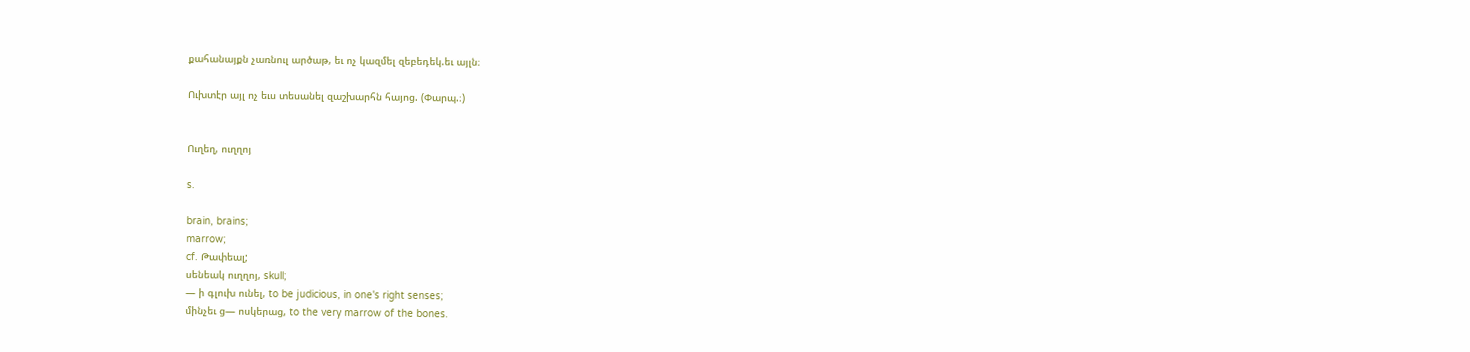քահանայքն չառնուլ արծաթ, եւ ոչ կազմել զեբեդեկ.եւ այլն։

Ուխտէր այլ ոչ եւս տեսանել զաշխարհն հայոց. (Փարպ.։)


Ուղեղ, ուղղոյ

s.

brain, brains;
marrow;
cf. Թափեալ;
սենեակ ուղղոյ, skull;
— ի գլուխ ունել, to be judicious, in one's right senses;
մինչեւ ց— ոսկերաց, to the very marrow of the bones.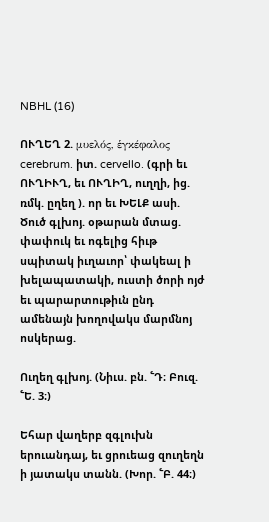NBHL (16)

ՈՒՂԵՂ 2. μυελός, ἑγκέφαλος cerebrum. իտ. cervello. (գրի եւ ՈՒՂԻՒՂ, եւ ՈՒՂԻՂ, ուղղի, ից. ռմկ. ըղեղ ). որ եւ ԽԵԼՔ ասի. Ծուծ գլխոյ. օթարան մտաց. փափուկ եւ ոգելից հիւթ սպիտակ իւղաւոր՝ փակեալ ի խելապատակի, ուստի ծորի ոյժ եւ պարարտութիւն ընդ ամենայն խողովակս մարմնոյ ոսկերաց.

Ուղեղ գլխոյ. (Նիւս. բն. ՟Դ։ Բուզ. ՟Ե. 3։)

Եհար վաղերբ զգլուխն երուանդայ, եւ ցրուեաց զուղեղն ի յատակս տանն. (Խոր. ՟Բ. 44։)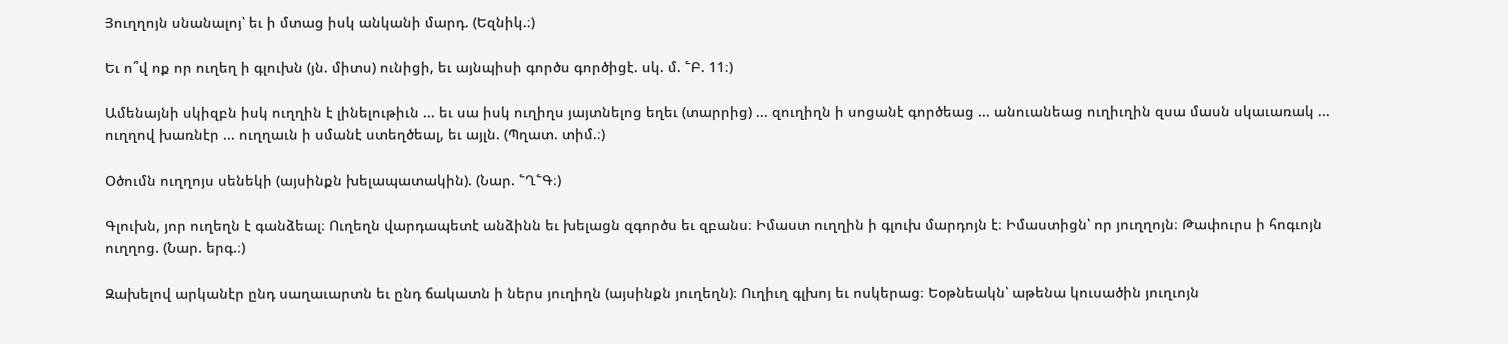Յուղղոյն սնանալոյ՝ եւ ի մտաց իսկ անկանի մարդ. (Եզնիկ.։)

Եւ ո՞վ ոք որ ուղեղ ի գլուխն (յն. միտս) ունիցի, եւ այնպիսի գործս գործիցէ. սկ. մ. ՟Բ. 11։)

Ամենայնի սկիզբն իսկ ուղղին է լինելութիւն ... եւ սա իսկ ուղիղս յայտնելոց եղեւ (տարրից) ... զուղիղն ի սոցանէ գործեաց ... անուանեաց ուղիւղին զսա մասն սկաւառակ ... ուղղով խառնէր ... ուղղաւն ի սմանէ ստեղծեալ, եւ այլն. (Պղատ. տիմ.։)

Օծումն ուղղոյս սենեկի (այսինքն խելապատակին). (Նար. ՟Ղ՟Գ։)

Գլուխն, յոր ուղեղն է գանձեալ։ Ուղեղն վարդապետէ անձինն եւ խելացն զգործս եւ զբանս։ Իմաստ ուղղին ի գլուխ մարդոյն է։ Իմաստիցն՝ որ յուղղոյն։ Թափուրս ի հոգւոյն ուղղոց. (Նար. երգ.։)

Զախելով արկանէր ընդ սաղաւարտն եւ ընդ ճակատն ի ներս յուղիղն (այսինքն յուղեղն)։ Ուղիւղ գլխոյ եւ ոսկերաց։ Եօթնեակն՝ աթենա կուսածին յուղւոյն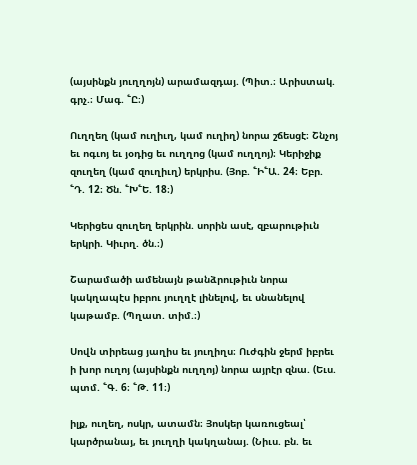(այսինքն յուղղոյն) արամազդայ. (Պիտ.։ Արիստակ. գրչ.։ Մագ. ՟Ը։)

Ուղղեղ (կամ ուղիւղ, կամ ուղիղ) նորա շճեսցէ։ Շնչոյ եւ ոգւոյ եւ յօդից եւ ուղղոց (կամ ուղղոյ)։ Կերիջիք զուղեղ (կամ զուղիւղ) երկրիս. (Յոբ. ՟Ի՟Ա. 24։ Եբր. ՟Դ. 12։ Ծն. ՟Խ՟Ե. 18։)

Կերիցես զուղեղ երկրին. սորին ասէ, զբարութիւն երկրի. Կիւրղ. ծն.։)

Շարամածի ամենայն թանձրութիւն նորա կակղապէս իբրու յուղղէ լինելով, եւ սնանելով կաթամբ. (Պղատ. տիմ.։)

Սովն տիրեաց յաղիս եւ յուղիղս։ Ուժգին ջերմ իբրեւ ի խոր ուղոյ (այսինքն ուղղոյ) նորա այրէր զնա. (Եւս. պտմ. ՟Գ. 6։ ՟Թ. 11։)

իլք, ուղեղ, ոսկր, ատամն։ Յոսկեր կառուցեալ՝ կարծրանայ, եւ յուղղի կակղանայ. (Նիւս. բն. եւ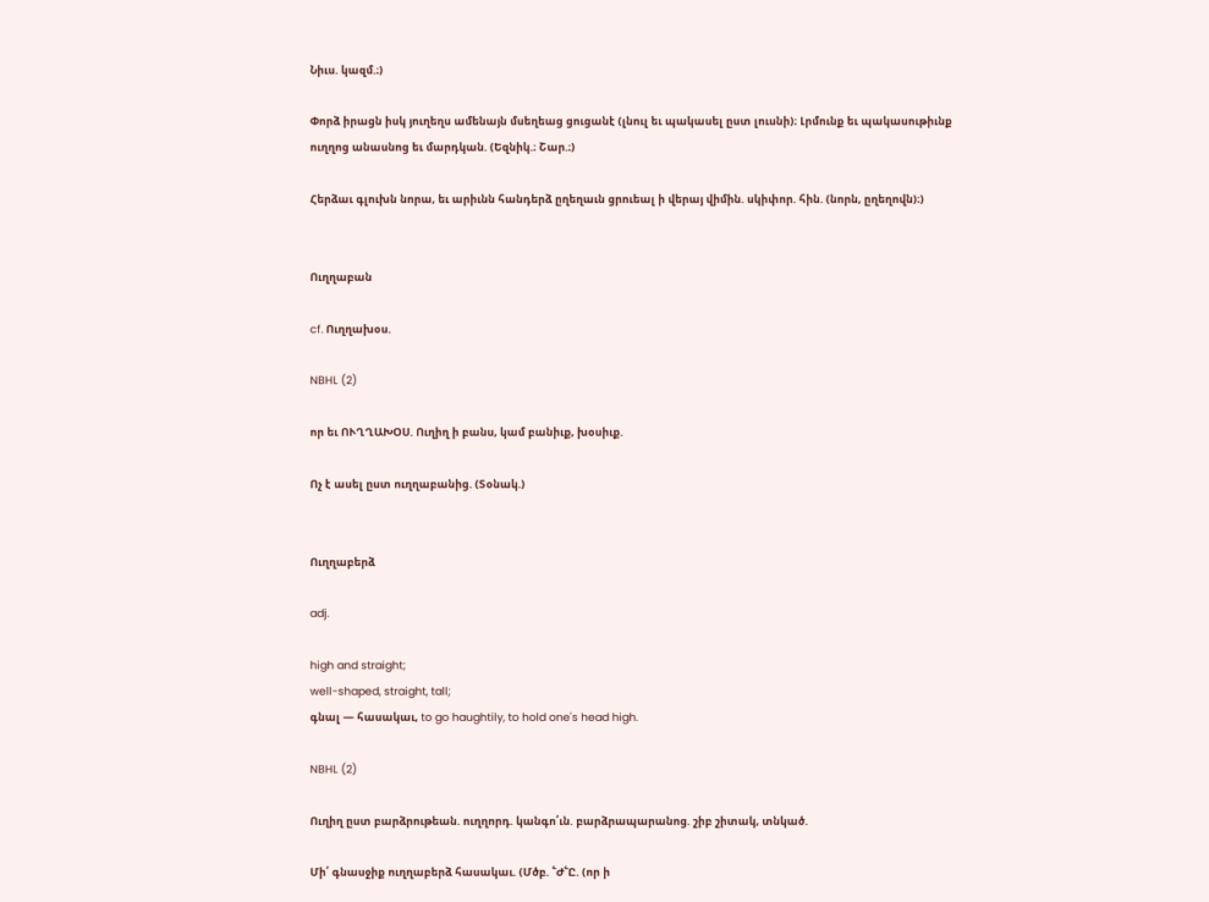Նիւս. կազմ.։)

Փորձ իրացն իսկ յուղեղս ամենայն մսեղեաց ցուցանէ (լնուլ եւ պակասել ըստ լուսնի)։ Լրմունք եւ պակասութիւնք ուղղոց անասնոց եւ մարդկան. (Եզնիկ.։ Շար.։)

Հերձաւ գլուխն նորա, եւ արիւնն հանդերձ ըղեղաւն ցրուեալ ի վերայ վիմին. սկիփոր. հին. (նորն, ըղեղովն)։)


Ուղղաբան

cf. Ուղղախօս.

NBHL (2)

որ եւ ՈՒՂՂԱԽՕՍ. Ուղիղ ի բանս, կամ բանիւք, խօսիւք.

Ոչ է ասել ըստ ուղղաբանից. (Տօնակ.)


Ուղղաբերձ

adj.

high and straight;
well-shaped, straight, tall;
գնալ — հասակաւ, to go haughtily, to hold one's head high.

NBHL (2)

Ուղիղ ըստ բարձրութեան. ուղղորդ. կանգո՛ւն. բարձրապարանոց. շիբ շիտակ, տնկած.

Մի՛ գնասջիք ուղղաբերձ հասակաւ. (Մծբ. ՟Ժ՟Ը. (որ ի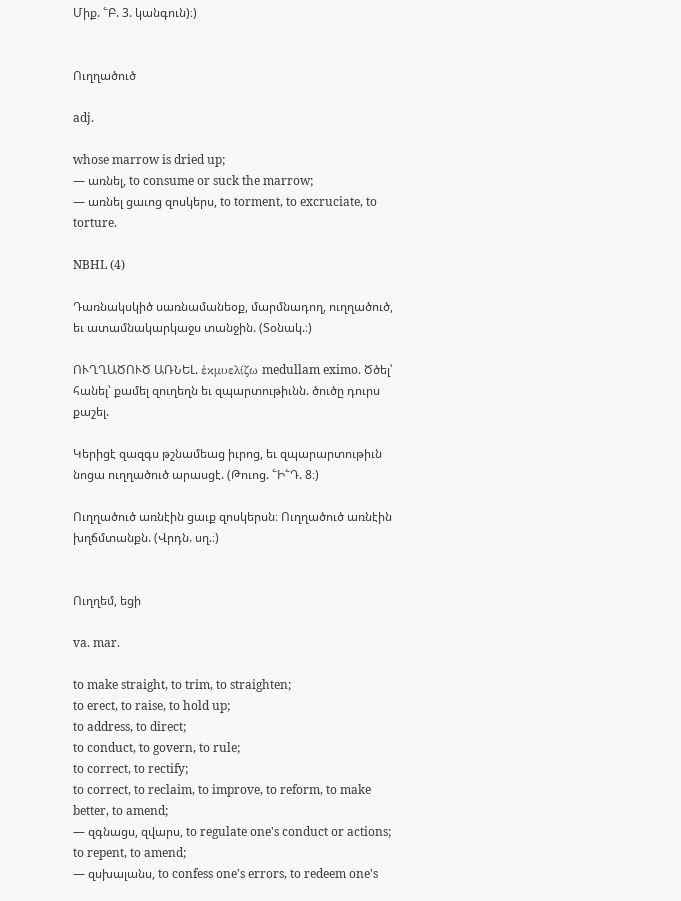Միք. ՟Բ. 3. կանգուն)։)


Ուղղածուծ

adj.

whose marrow is dried up;
— առնել, to consume or suck the marrow;
— առնել ցաւոց զոսկերս, to torment, to excruciate, to torture.

NBHL (4)

Դառնակսկիծ սառնամանեօք, մարմնադող, ուղղածուծ, եւ ատամնակարկաջս տանջին. (Տօնակ.։)

ՈՒՂՂԱԾՈՒԾ ԱՌՆԵԼ. ἑκμυελίζω medullam eximo. Ծծել՝ հանել՝ քամել զուղեղն եւ զպարտութիւնն. ծուծը դուրս քաշել.

Կերիցէ զազգս թշնամեաց իւրոց, եւ զպարարտութիւն նոցա ուղղածուծ արասցէ. (Թուոց. ՟Ի՟Դ. 8։)

Ուղղածուծ առնէին ցաւք զոսկերսն։ Ուղղածուծ առնէին խղճմտանքն. (Վրդն. սղ.։)


Ուղղեմ, եցի

va. mar.

to make straight, to trim, to straighten;
to erect, to raise, to hold up;
to address, to direct;
to conduct, to govern, to rule;
to correct, to rectify;
to correct, to reclaim, to improve, to reform, to make better, to amend;
— զգնացս, զվարս, to regulate one's conduct or actions;
to repent, to amend;
— զսխալանս, to confess one's errors, to redeem one's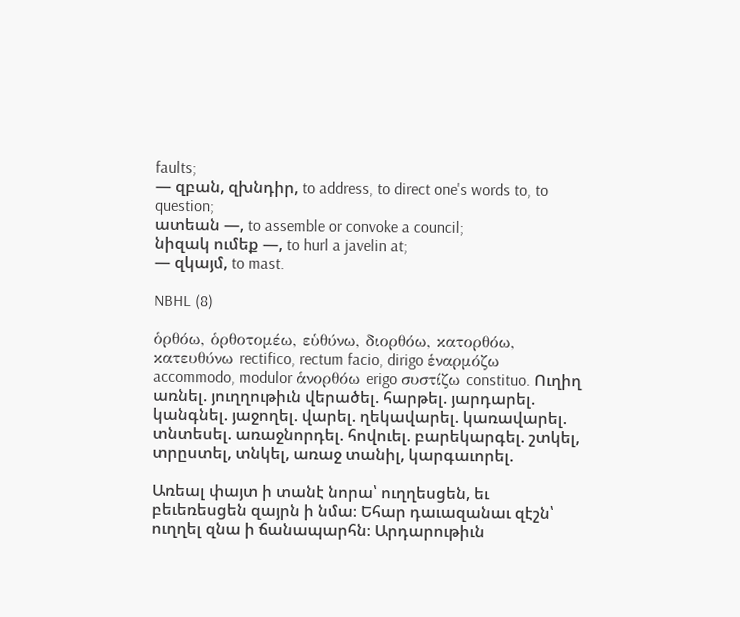faults;
— զբան, զխնդիր, to address, to direct one's words to, to question;
ատեան —, to assemble or convoke a council;
նիզակ ումեք —, to hurl a javelin at;
— զկայմ, to mast.

NBHL (8)

ὁρθόω, ὁρθοτομέω, εὑθύνω, διορθόω, κατορθόω, κατευθύνω rectifico, rectum facio, dirigo ἑναρμόζω accommodo, modulor ἁνορθόω erigo συστίζω constituo. Ուղիղ առնել. յուղղութիւն վերածել. հարթել. յարդարել. կանգնել. յաջողել. վարել. ղեկավարել. կառավարել. տնտեսել. առաջնորդել. հովուել. բարեկարգել. շտկել, տրըստել, տնկել, առաջ տանիլ, կարգաւորել.

Առեալ փայտ ի տանէ նորա՝ ուղղեսցեն, եւ բեւեռեսցեն զայրն ի նմա։ Եհար դաւազանաւ զէշն՝ ուղղել զնա ի ճանապարհն։ Արդարութիւն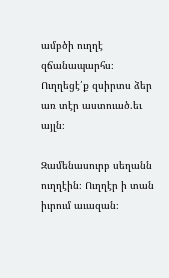ամբծի ուղղէ զճանապարհս։ Ուղղեցէ՛ք զսիրտս ձեր առ տէր աստուած.եւ այլն։

Զամենասուրբ սեղանն ուղղէին։ Ուղղէր ի տան իւրում աւազան։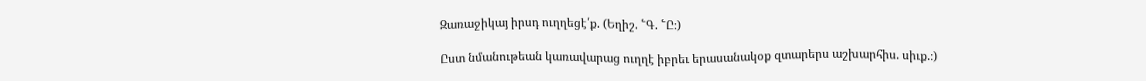Զառաջիկայ իրսդ ուղղեցէ՛ք. (Եղիշ. ՟Գ. ՟Ը։)

Ըստ նմանութեան կառավարաց ուղղէ իբրեւ երասանակօք զտարերս աշխարհիս. սիւք.։)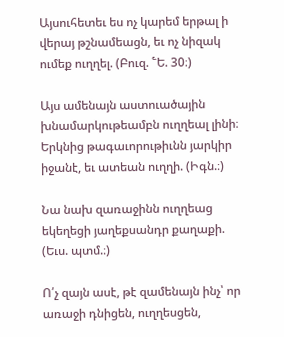Այսուհետեւ ես ոչ կարեմ երթալ ի վերայ թշնամեացն, եւ ոչ նիզակ ումեք ուղղել. (Բուզ. ՟Ե. 30։)

Այս ամենայն աստուածային խնամարկութեամբն ուղղեալ լինի։ Երկնից թագաւորութիւնն յարկիր իջանէ, եւ ատեան ուղղի. (Իգն.։)

Նա նախ զառաջինն ուղղեաց եկեղեցի յաղեքսանդր քաղաքի. (Եւս. պտմ.։)

Ո՛չ զայն ասէ, թէ զամենայն ինչ՝ որ առաջի դնիցեն, ուղղեսցեն,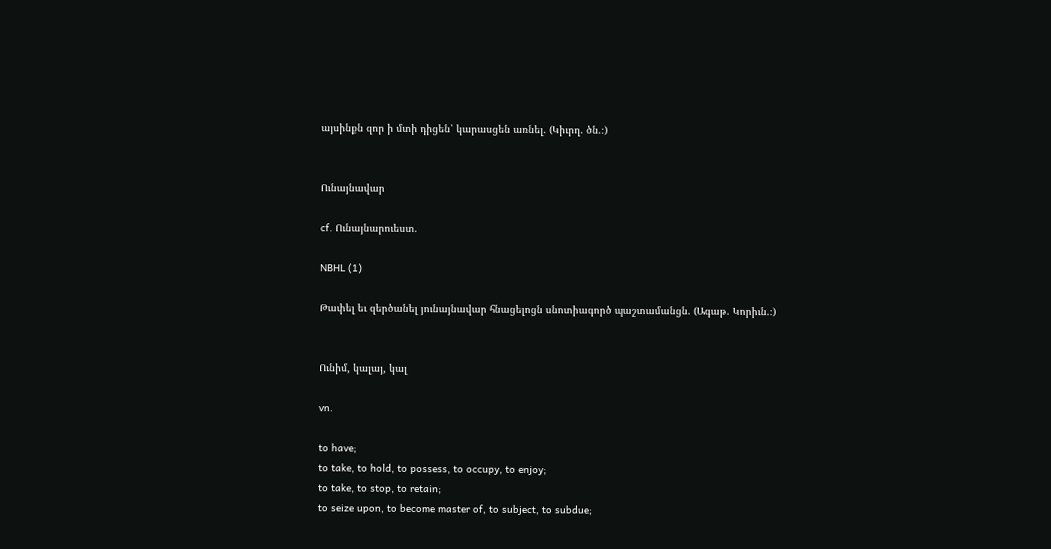այսինքն զոր ի մտի դիցեն՝ կարասցեն առնել. (Կիւրղ. ծն.։)


Ունայնավար

cf. Ունայնարուեստ.

NBHL (1)

Թափել եւ զերծանել յունայնավար հնացելոցն սնոտիագործ պաշտամանցն. (Ագաթ. Կորիւն.։)


Ունիմ, կալայ, կալ

vn.

to have;
to take, to hold, to possess, to occupy, to enjoy;
to take, to stop, to retain;
to seize upon, to become master of, to subject, to subdue;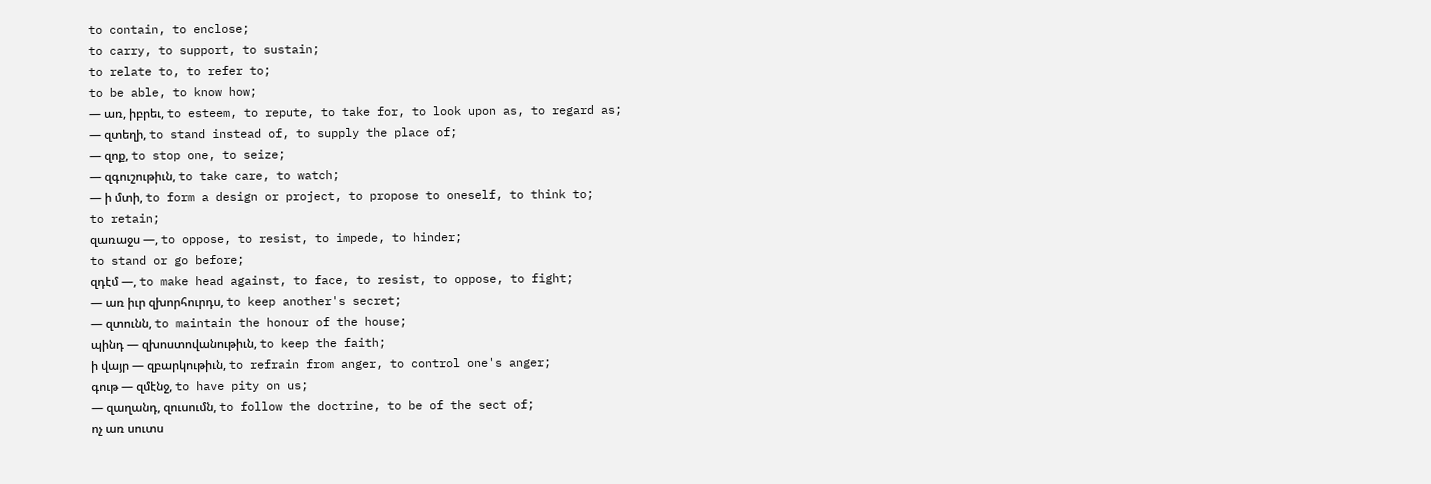to contain, to enclose;
to carry, to support, to sustain;
to relate to, to refer to;
to be able, to know how;
— առ, իբրեւ, to esteem, to repute, to take for, to look upon as, to regard as;
— զտեղի, to stand instead of, to supply the place of;
— զոք, to stop one, to seize;
— զգուշութիւն, to take care, to watch;
— ի մտի, to form a design or project, to propose to oneself, to think to;
to retain;
զառաջս —, to oppose, to resist, to impede, to hinder;
to stand or go before;
զդէմ —, to make head against, to face, to resist, to oppose, to fight;
— առ իւր զխորհուրդս, to keep another's secret;
— զտունն, to maintain the honour of the house;
պինդ — զխոստովանութիւն, to keep the faith;
ի վայր — զբարկութիւն, to refrain from anger, to control one's anger;
գութ — զմէնջ, to have pity on us;
— զաղանդ, զուսումն, to follow the doctrine, to be of the sect of;
ոչ առ սուտս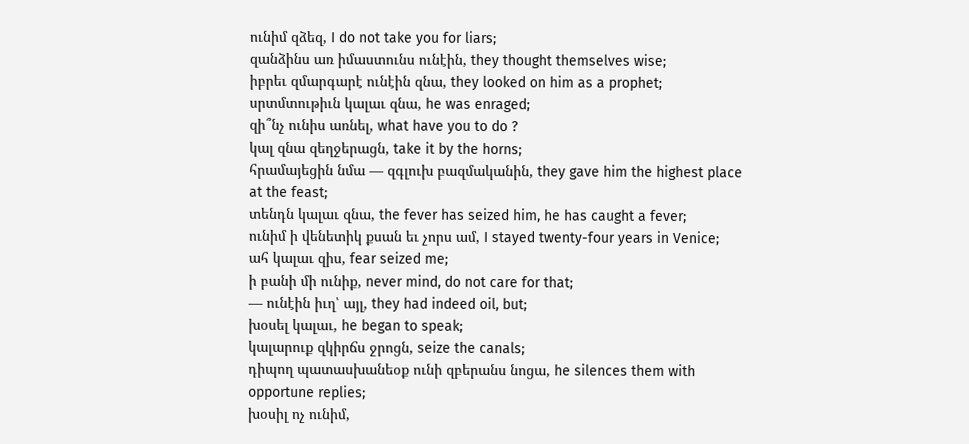ունիմ զձեզ, I do not take you for liars;
զանձինս առ իմաստունս ունէին, they thought themselves wise;
իբրեւ զմարգարէ ունէին զնա, they looked on him as a prophet;
սրտմտութիւն կալաւ զնա, he was enraged;
զի՞նչ ունիս առնել, what have you to do ?
կալ զնա զեղջերացն, take it by the horns;
հրամայեցին նմա — զգլուխ բազմականին, they gave him the highest place at the feast;
տենդն կալաւ զնա, the fever has seized him, he has caught a fever;
ունիմ ի վենետիկ քսան եւ չորս ամ, I stayed twenty-four years in Venice;
ահ կալաւ զիս, fear seized me;
ի բանի մի ունիք, never mind, do not care for that;
— ունէին իւղ՝ այլ, they had indeed oil, but;
խօսել կալաւ, he began to speak;
կալարուք զկիրճս ջրոցն, seize the canals;
դիպող պատասխանեօք ունի զբերանս նոցա, he silences them with opportune replies;
խօսիլ ոչ ունիմ,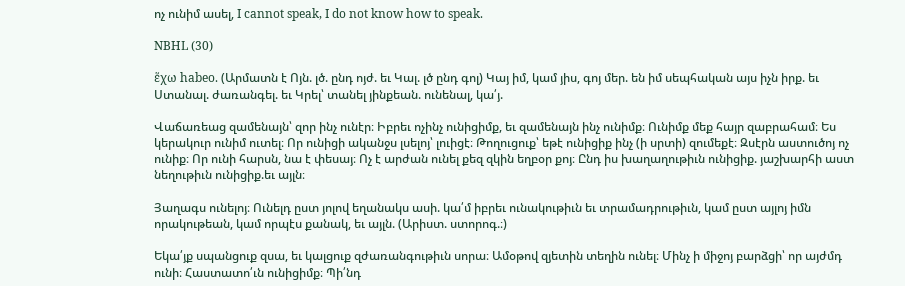ոչ ունիմ ասել, I cannot speak, I do not know how to speak.

NBHL (30)

ἕχω habeo. (Արմատն է Ոյն. լծ. ընդ ոյժ. եւ Կալ. լծ ընդ գոլ) Կայ իմ, կամ յիս, գոյ մեր. են իմ սեպհական այս իչն իրք. եւ Ստանալ. ժառանգել. եւ Կրել՝ տանել յինքեան. ունենալ, կա՛յ.

Վաճառեաց զամենայն՝ զոր ինչ ունէր։ Իբրեւ ոչինչ ունիցիմք, եւ զամենայն ինչ ունիմք։ Ունիմք մեք հայր զաբրահամ։ Ես կերակուր ունիմ ուտել։ Որ ունիցի ականջս լսելոյ՝ լուիցէ։ Թողուցուք՝ եթէ ունիցիք ինչ (ի սրտի) զումեքէ։ Զսէրն աստուծոյ ոչ ունիք։ Որ ունի հարսն, նա է փեսայ։ Ոչ է արժան ունել քեզ զկին եղբօր քոյ։ Ընդ իս խաղաղութիւն ունիցիք. յաշխարհի աստ նեղութիւն ունիցիք.եւ այլն։

Յաղագս ունելոյ։ Ունելդ ըստ յոլով եղանակս ասի. կա՛մ իբրեւ ունակութիւն եւ տրամադրութիւն, կամ ըստ այլոյ իմն որակութեան, կամ որպէս քանակ, եւ այլն. (Արիստ. ստորոգ.։)

Եկա՛յք սպանցուք զսա, եւ կալցուք զժառանգութիւն սորա։ Ամօթով զյետին տեղին ունել։ Մինչ ի միջոյ բարձցի՝ որ այժմդ ունի։ Հաստատո՛ւն ունիցիմք։ Պի՛նդ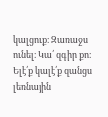կալցուք։ Զառաջս ունել։ Կա՛ զգիր քո։ Ելէ՛ք կալէ՛ք զանցս լեռնային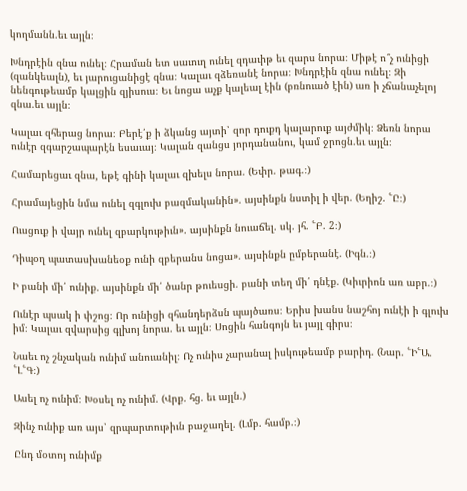կողմանն.եւ այլն։

Խնդրէին զնա ունել։ Հրաման ետ սաւուղ ունել զդաւիթ եւ զարս նորա։ Միթէ ո՞չ ունիցի (զանկեալն), եւ յարուցանիցէ զնա։ Կալաւ զձեռանէ նորա։ Խնդրէին զնա ունել։ Զի նենգութեամբ կալցին զյիսուս։ Եւ նոցա աչք կալեալ էին (բռնուած էին) առ ի չճանաչելոյ զնա.եւ այլն։

Կալաւ զհերաց նորա։ Բերէ՛ք ի ձկանց այտի՝ զոր դուքդ կալարուք այժմիկ։ Ձեռն նորա ունէր զգարշապարէն եսաւայ։ Կալան զանցս յորդանանու, կամ ջրոցն.եւ այլն։

Համարեցաւ զնա, եթէ գինի կալաւ զխելս նորա. (Եփր. թագ.։)

Հրամայեցին նմա ունել զգլուխ բազմականին». այսինքն նստիլ ի վեր. (Եղիշ. ՟Ը։)

Ուսցուք ի վայր ունել զբարկութիւն». այսինքն նուաճել. սկ. յհ. ՟Բ. 2։)

Դիպօղ պատասխանեօք ունի զբերանս նոցա». այսինքն ըմբերանէ. (Իգն.։)

Ի բանի մի՛ ունիք. այսինքն մի՛ ծանր թուեսցի. բանի տեղ մի՛ դնէք. (Կիւրիոն առ աբր.։)

Ունէր պսակ ի փշոց։ Որ ունիցի զհանդերձսն պայծառս։ Երիս խանս նաշհոյ ունէի ի գլուխ իմ։ Կալաւ զվարսից գլխոյ նորա. եւ այլն։ Սոցին հանգոյն եւ յայլ գիրս։

Նաեւ ոչ շնչական ունիմ անուանիլ։ Ոչ ունիս չարանալ իսկութեամբ բարիդ. (Նար. ՟Ի՟Ա. ՟Լ՟Գ։)

Ասել ոչ ունիմ։ Խօսել ոչ ունիմ. (Վրք. հց. եւ այլն.)

Զինչ ունիք առ այս՝ զրպարտութիւն բաջաղել. (Լմբ. համբ.։)

Ընդ մօտոյ ունիմք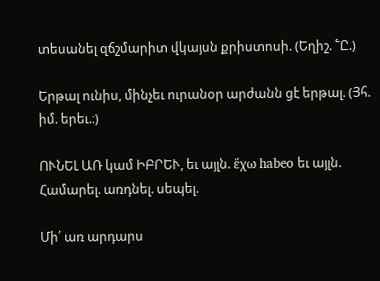տեսանել զճշմարիտ վկայսն քրիստոսի. (Եղիշ. ՟Ը.)

Երթալ ունիս, մինչեւ ուրանօր արժանն ցէ երթալ. (Յհ. իմ. երեւ.։)

ՈՒՆԵԼ ԱՌ կամ ԻԲՐԵՒ, եւ այլն. ἕχω habeo եւ այլն. Համարել. առդնել. սեպել.

Մի՛ առ արդարս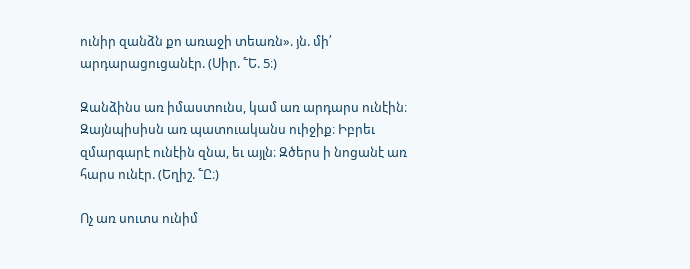ունիր զանձն քո առաջի տեառն». յն. մի՛ արդարացուցանէր. (Սիր. ՟Ե. 5։)

Զանձինս առ իմաստունս, կամ առ արդարս ունէին։ Զայնպիսիսն առ պատուականս ուիջիք։ Իբրեւ զմարգարէ ունէին զնա, եւ այլն։ Զծերս ի նոցանէ առ հարս ունէր. (Եղիշ. ՟Ը։)

Ոչ առ սուտս ունիմ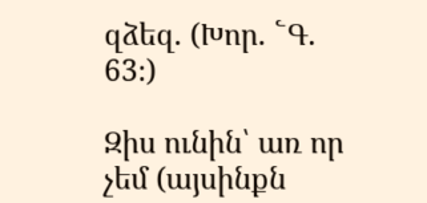զձեզ. (Խոր. ՟Գ. 63։)

Զիս ունին՝ առ որ չեմ (այսինքն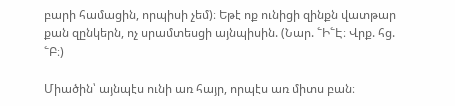բարի համացին, որպիսի չեմ)։ Եթէ ոք ունիցի զինքն վատթար քան զընկերն, ոչ սրամտեսցի այնպիսին. (Նար. ՟Ի՟Է։ Վրք. հց. ՟Բ։)

Միածին՝ այնպէս ունի առ հայր, որպէս առ միտս բան։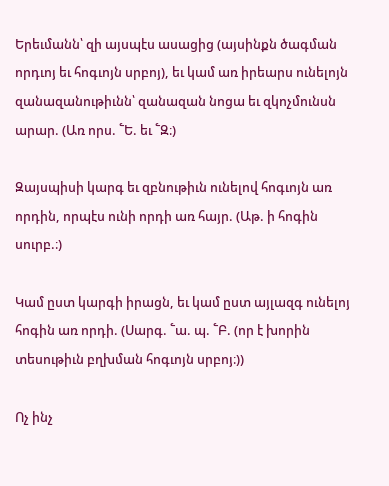Երեւմանն՝ զի այսպէս ասացից (այսինքն ծագման որդւոյ եւ հոգւոյն սրբոյ), եւ կամ առ իրեարս ունելոյն զանազանութիւնն՝ զանազան նոցա եւ զկոչմունսն արար. (Առ որս. ՟Ե. եւ ՟Զ։)

Զայսպիսի կարգ եւ զբնութիւն ունելով հոգւոյն առ որդին, որպէս ունի որդի առ հայր. (Աթ. ի հոգին սուրբ.։)

Կամ ըստ կարգի իրացն, եւ կամ ըստ այլազգ ունելոյ հոգին առ որդի. (Սարգ. ՟ա. պ. ՟Բ. (որ է խորին տեսութիւն բղխման հոգւոյն սրբոյ։))

Ոչ ինչ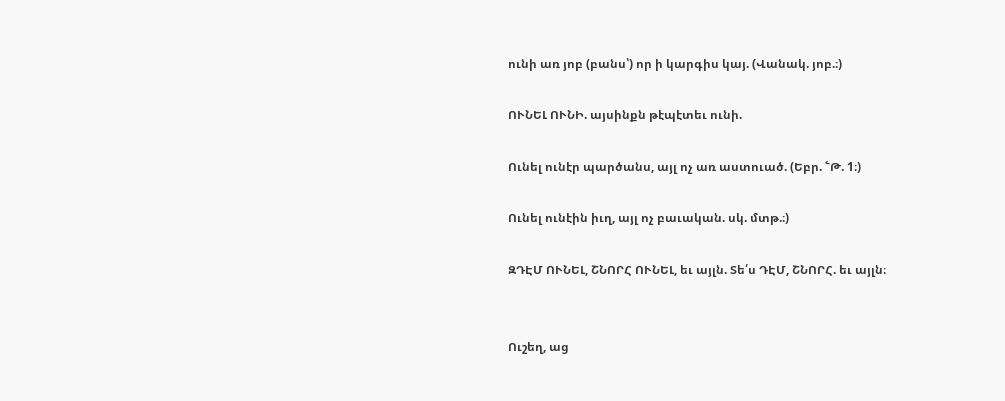ունի առ յոբ (բանս՝) որ ի կարգիս կայ. (Վանակ. յոբ.։)

ՈՒՆԵԼ ՈՒՆԻ. այսինքն թէպէտեւ ունի.

Ունել ունէր պարծանս, այլ ոչ առ աստուած. (Եբր. ՟Թ. 1։)

Ունել ունէին իւղ, այլ ոչ բաւական. սկ. մտթ.։)

ԶԴԷՄ ՈՒՆԵԼ, ՇՆՈՐՀ ՈՒՆԵԼ, եւ այլն. Տե՛ս ԴԷՄ, ՇՆՈՐՀ. եւ այլն։


Ուշեղ, աց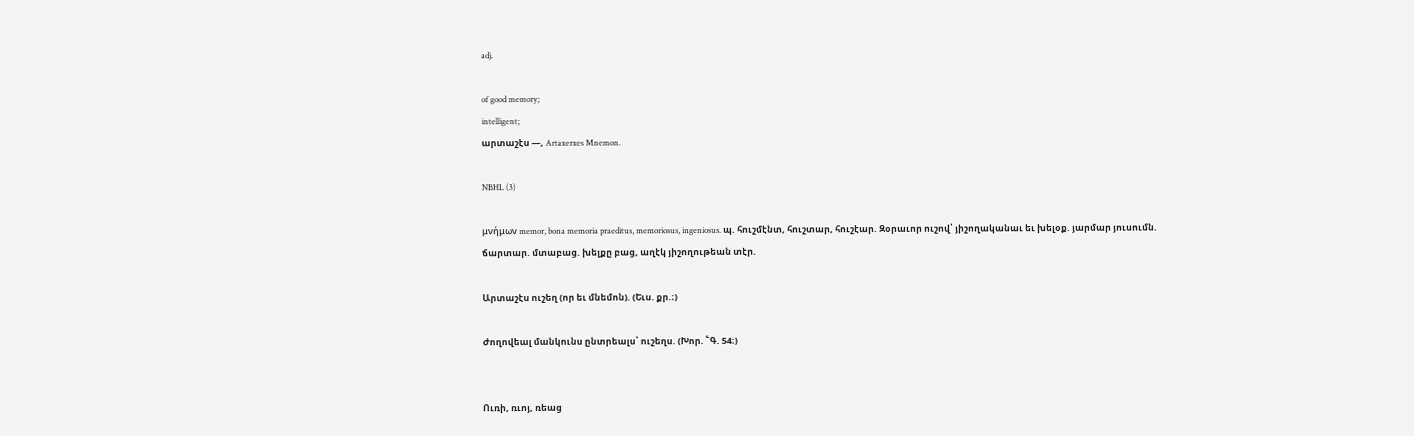adj.

of good memory;
intelligent;
արտաշէս —, Artaxerxes Mnemon.

NBHL (3)

μνήμων memor, bona memoria praeditus, memoriosus, ingeniosus. պ. հուշմէնտ, հուշտար, հուշէար. Զօրաւոր ուշով՝ յիշողականաւ եւ խելօք. յարմար յուսումն. ճարտար. մտաբաց. խելքը բաց, աղէկ յիշողութեան տէր.

Արտաշէս ուշեղ (որ եւ մնեմոն). (Եւս. քր.։)

Ժողովեալ մանկունս ընտրեալս՝ ուշեղս. (Խոր. ՟Գ. 54։)


Ուռի, ռւոյ, ռեաց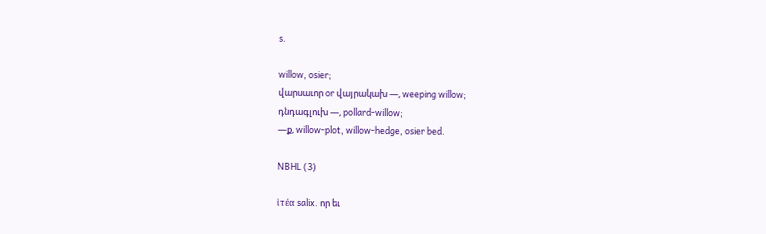s.

willow, osier;
վարսաւոր or վայրակախ —, weeping willow;
դնդագլուխ —, pollard-willow;
—ք, willow-plot, willow-hedge, osier bed.

NBHL (3)

ἱτέα salix. որ եւ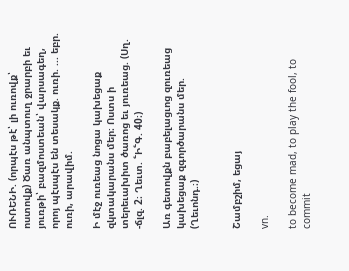ՈՒՌԵՆԻ. (որպէս թէ՝ լի ուռովք՝ ոստովք) Ծառ անպտուղ ջրարբի եւ յուռթի՝ բազմոստեան՝ վարսագեղ, որոյ պէսպէս են տեսակք. ուռի. ... եբր. ուռի, արավիմ.

Ի մէջ ուռեաց նոցա կախեցաք զկտակարանս մեր։ Ոստս ի տերեւախիտ ծառոց եւ յուռեաց. (Սղ. -ճլզ. 2։ Ղեւտ. ՟Ի՟Գ. 40։)

Առ գետովքն բաբելացւոց զուռեաց կախեցաք զգործարանս մեր. (Ղեւոնդ.։)


Շամբշիմ, եցայ

vn.

to become mad, to play the fool, to commit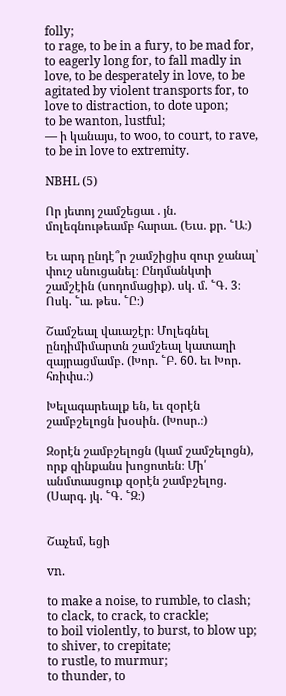folly;
to rage, to be in a fury, to be mad for, to eagerly long for, to fall madly in love, to be desperately in love, to be agitated by violent transports for, to love to distraction, to dote upon;
to be wanton, lustful;
— ի կանայս, to woo, to court, to rave, to be in love to extremity.

NBHL (5)

Որ յետոյ շամշեցաւ . յն. մոլեգնութեամբ հարաւ. (Եւս. քր. ՟Ա։)

Եւ արդ ընդէ՞ր շամշիցիս զուր ջանալ՝ փուշ սնուցանել։ Ընդմանկտի շամշէին (սոդոմացիք). սկ. մ. ՟Գ. 3։ Ոսկ. ՟ա. թես. ՟Ը։)

Շամշեալ վաւաշէր։ Մոլեգնել ընդիմիմարտն շամշեալ կատաղի զայրացմամբ. (Խոր. ՟Բ. 60. եւ Խոր. հռիփս.։)

Խելագարեալք են, եւ զօրէն շամբշելոցն խօսին. (Խոսր.։)

Զօրէն շամբշելոցն (կամ շամշելոցն), որք զինքանս խոցոտեն։ Մի՛ անմտասցուք զօրէն շամբշելոց. (Սարգ. յկ. ՟Գ. ՟Զ։)


Շաչեմ, եցի

vn.

to make a noise, to rumble, to clash;
to clack, to crack, to crackle;
to boil violently, to burst, to blow up;
to shiver, to crepitate;
to rustle, to murmur;
to thunder, to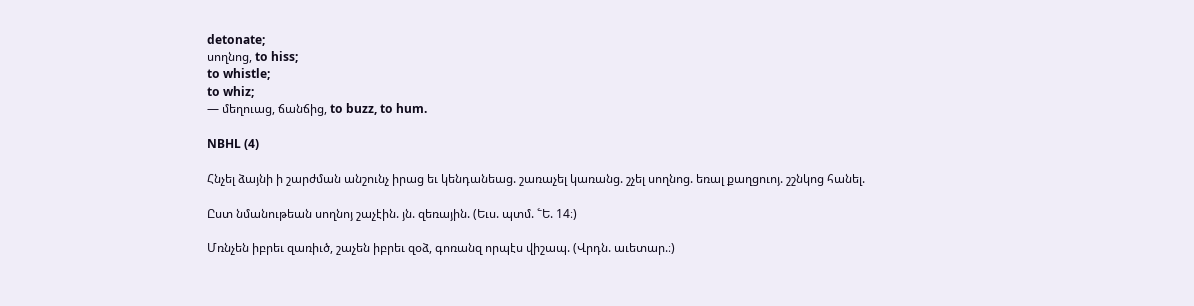detonate;
սողնոց, to hiss;
to whistle;
to whiz;
— մեղուաց, ճանճից, to buzz, to hum.

NBHL (4)

Հնչել ձայնի ի շարժման անշունչ իրաց եւ կենդանեաց. շառաչել կառանց. շչել սողնոց. եռալ քաղցուոյ. շշնկոց հանել.

Ըստ նմանութեան սողնոյ շաչէին. յն. զեռային. (Եւս. պտմ. ՟Ե. 14։)

Մռնչեն իբրեւ զառիւծ, շաչեն իբրեւ զօձ, գոռանզ որպէս վիշապ. (Վրդն. աւետար.։)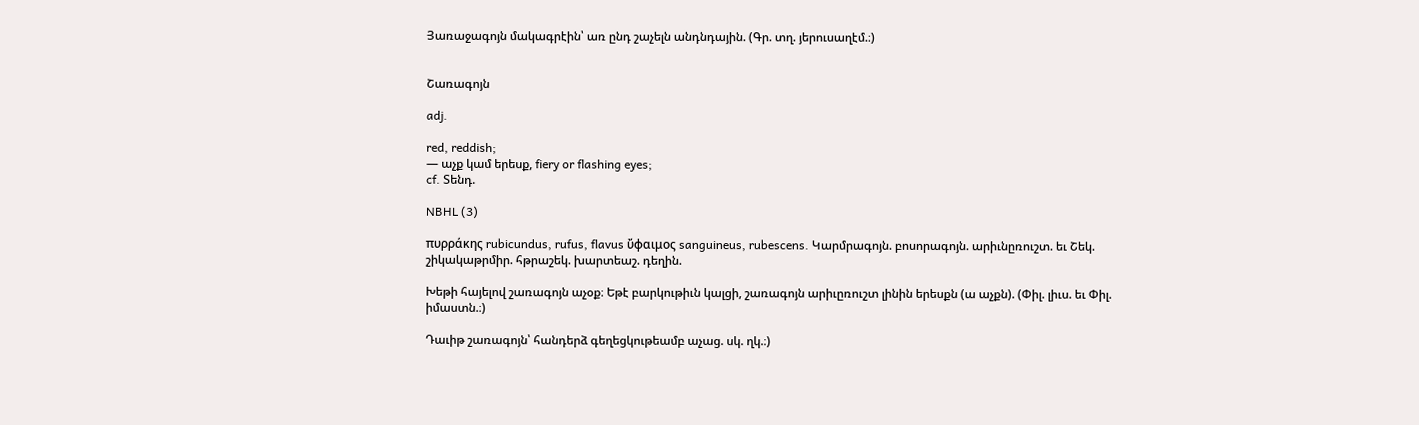Յառաջագոյն մակագրէին՝ առ ընդ շաչելն անդնդային. (Գր. տղ. յերուսաղէմ.։)


Շառագոյն

adj.

red, reddish;
— աչք կամ երեսք, fiery or flashing eyes;
cf. Տենդ.

NBHL (3)

πυρράκης rubicundus, rufus, flavus ὔφαιμος sanguineus, rubescens. Կարմրագոյն. բոսորագոյն. արիւնըռուշտ. եւ Շեկ. շիկակաթրմիր. հթրաշեկ. խարտեաշ. դեղին.

Խեթի հայելով շառագոյն աչօք։ Եթէ բարկութիւն կալցի, շառագոյն արիւըռուշտ լինին երեսքն (ա աչքն). (Փիլ. լիւս. եւ Փիլ. իմաստն.։)

Դաւիթ շառագոյն՝ հանդերձ գեղեցկութեամբ աչաց. սկ. ղկ.։)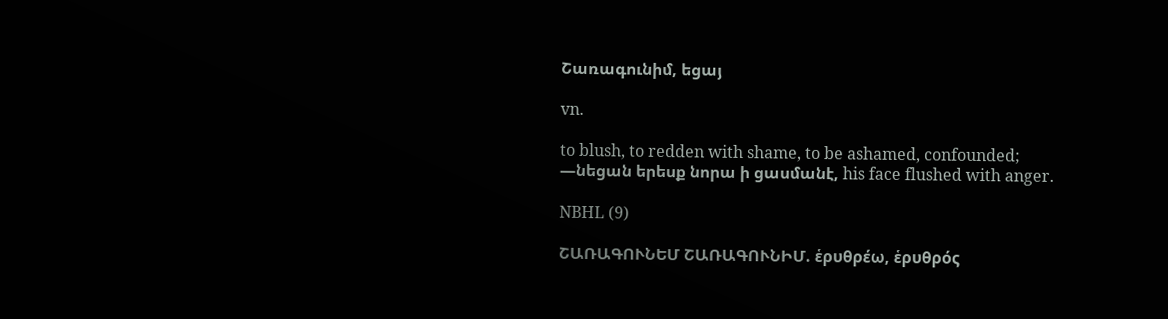Շառագունիմ, եցայ

vn.

to blush, to redden with shame, to be ashamed, confounded;
—նեցան երեսք նորա ի ցասմանէ, his face flushed with anger.

NBHL (9)

ՇԱՌԱԳՈՒՆԵՄ ՇԱՌԱԳՈՒՆԻՄ. ἑρυθρέω, ἑρυθρός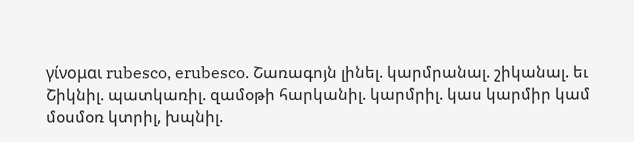γίνομαι rubesco, erubesco. Շառագոյն լինել. կարմրանալ. շիկանալ. եւ Շիկնիլ. պատկառիլ. զամօթի հարկանիլ. կարմրիլ. կաս կարմիր կամ մօսմօռ կտրիլ, խպնիլ.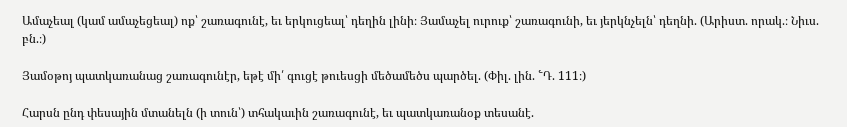Ամաչեալ (կամ ամաչեցեալ) ոք՝ շառագունէ, եւ երկուցեալ՝ դեղին լինի։ Յամաչել ուրուք՝ շառագունի, եւ յերկնչելն՝ դեղնի. (Արիստ. որակ.։ Նիւս. բն.։)

Յամօթոյ պատկառանաց շառագունէր, եթէ մի՛ գուցէ թուեսցի մեծամեծս պարծել. (Փիլ. լին. ՟Դ. 111։)

Հարսն ընդ փեսային մտանելն (ի տուն՝) տհակաւին շառագունէ, եւ պատկառանօք տեսանէ.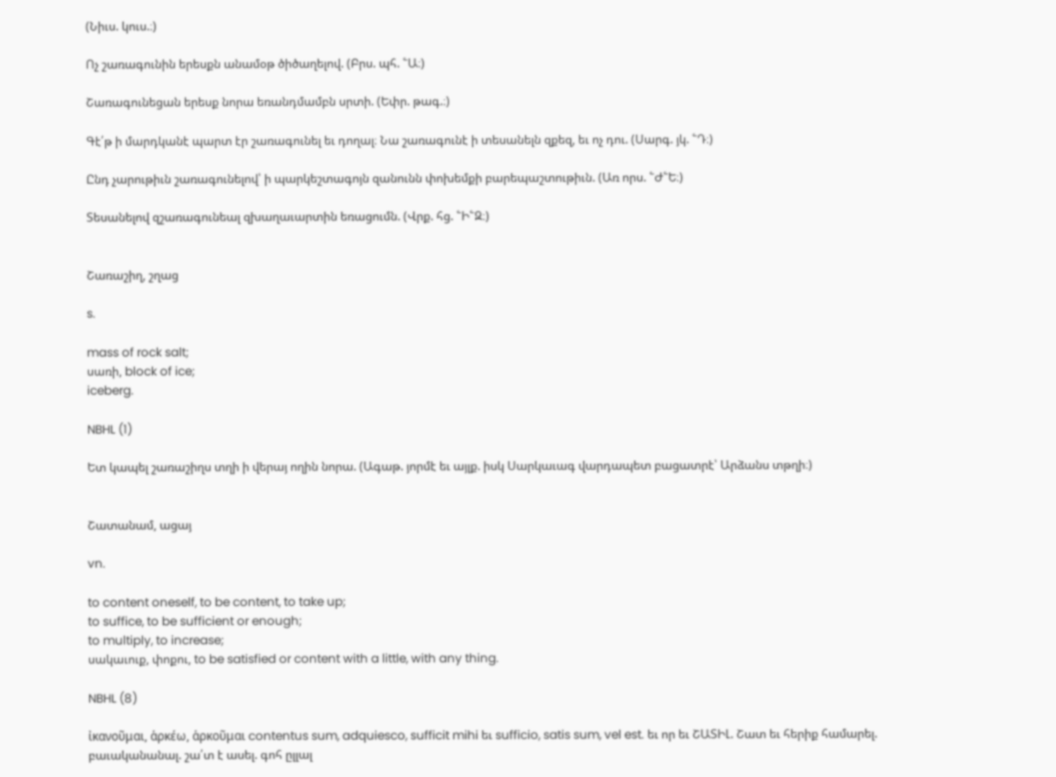(Նիւս. կուս.։)

Ոչ շառագունին երեսքն անամօթ ծիծաղելով. (Բրս. պհ. ՟Ա։)

Շառագունեցան երեսք նորա եռանդմամբն սրտի. (Եփր. թագ.։)

Գէ՛թ ի մարդկանէ պարտ էր շառագունել եւ դողալ։ Նա շառագունէ ի տեսանելն զքեզ, եւ ոչ դու. (Սարգ. յկ. ՟Դ։)

Ընդ չարութիւն շառագունելով՝ ի պարկեշտագոյն զանունն փոխեմքի բարեպաշտութիւն. (Առ որս. ՟Ժ՟Ե։)

Տեսանելով զշառագունեալ զխաղաւարտին եռացումն. (Վրք. հց. ՟Ի՟Զ։)


Շառաշիղ, շղաց

s.

mass of rock salt;
սառի, block of ice;
iceberg.

NBHL (1)

Ետ կապել շառաշիղս տղի ի վերայ ողին նորա. (Ագաթ. յորմէ եւ այլք. իսկ Սարկաւագ վարդապետ բացատրէ՝ Արձանս տթղի։)


Շատանամ, ացայ

vn.

to content oneself, to be content, to take up;
to suffice, to be sufficient or enough;
to multiply, to increase;
սակաւուք, փոքու, to be satisfied or content with a little, with any thing.

NBHL (8)

ἰκανοῦμαι, ἁρκέω, ἁρκοῦμαι contentus sum, adquiesco, sufficit mihi եւ sufficio, satis sum, vel est. եւ որ եւ ՇԱՏԻԼ. Շատ եւ հերիք համարել. բաւականանալ. շա՛տ է ասել. գոհ ըլլալ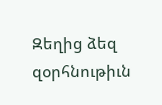Զեղից ձեզ զօրհնութիւն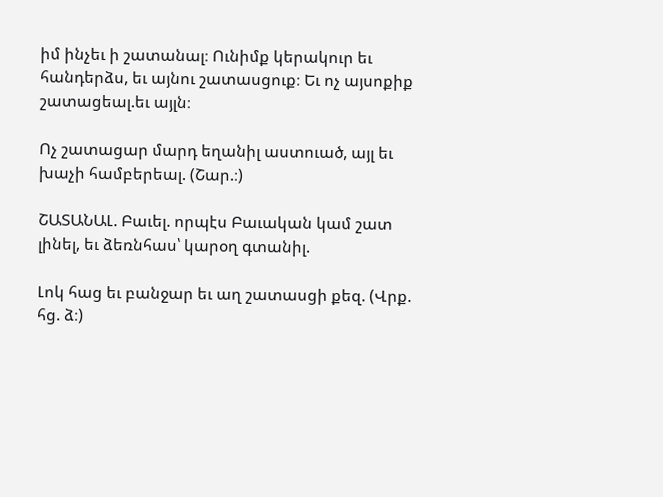իմ ինչեւ ի շատանալ։ Ունիմք կերակուր եւ հանդերձս, եւ այնու շատասցուք։ Եւ ոչ այսոքիք շատացեալ.եւ այլն։

Ոչ շատացար մարդ եղանիլ աստուած, այլ եւ խաչի համբերեալ. (Շար.։)

ՇԱՏԱՆԱԼ. Բաւել. որպէս Բաւական կամ շատ լինել, եւ ձեռնհաս՝ կարօղ գտանիլ.

Լոկ հաց եւ բանջար եւ աղ շատասցի քեզ. (Վրք. հց. ձ։)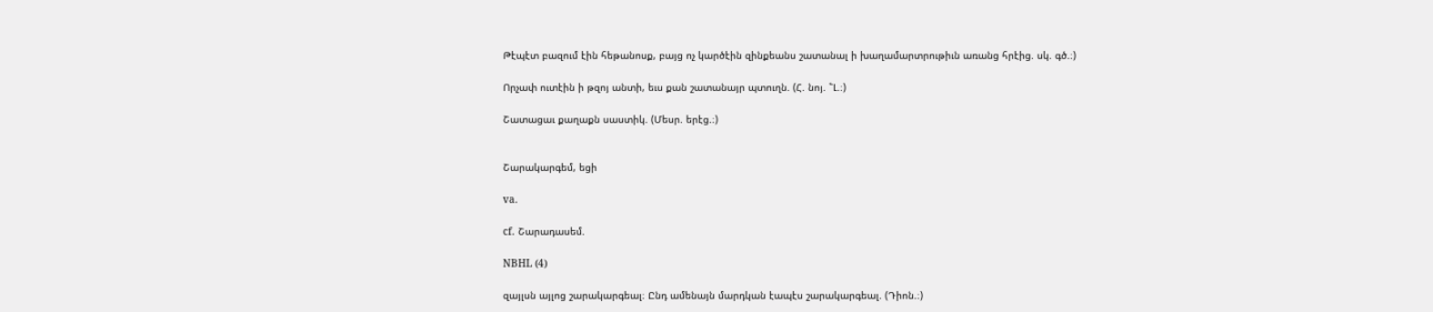Թէպէտ բազում էին հեթանոսք, բայց ոչ կարծէին զինքեանս շատանալ ի խաղամարտրութիւն առանց հրէից. սկ. գծ.։)

Որչափ ուտէին ի թզոյ անտի, եւս քան շատանայր պտուղն. (Հ. նոյ. ՟Լ.։)

Շատացաւ քաղաքն սաստիկ. (Մեսր. երէց.։)


Շարակարգեմ, եցի

va.

cf. Շարադասեմ.

NBHL (4)

զայլսն այլոց շարակարգեալ։ Ընդ ամենայն մարդկան էապէս շարակարգեալ. (Դիոն.։)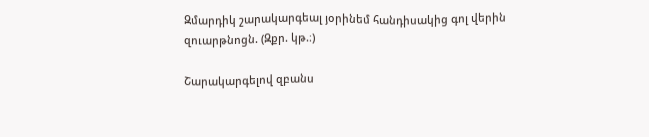Զմարդիկ շարակարգեալ յօրինեմ հանդիսակից գոլ վերին զուարթնոցն. (Զքր. կթ.։)

Շարակարգելով զբանս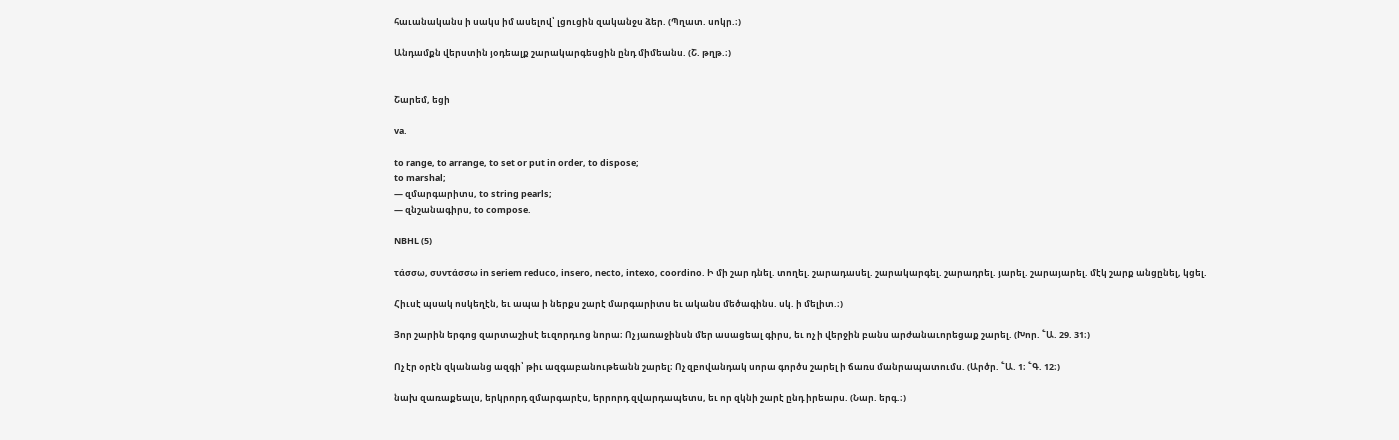հաւանականս ի սակս իմ ասելով՝ լցուցին զականջս ձեր. (Պղատ. սոկր.։)

Անդամքն վերստին յօդեալք շարակարգեսցին ընդ միմեանս. (Շ. թղթ.։)


Շարեմ, եցի

va.

to range, to arrange, to set or put in order, to dispose;
to marshal;
— զմարգարիտս, to string pearls;
— զնշանագիրս, to compose.

NBHL (5)

τάσσω, συντάσσω in seriem reduco, insero, necto, intexo, coordino. Ի մի շար դնել. տողել. շարադասել. շարակարգել. շարադրել. յարել. շարայարել. մէկ շարք անցընել, կցել.

Հիւսէ պսակ ոսկեղէն, եւ ապա ի ներքս շարէ մարգարիտս եւ ականս մեծագինս. սկ. ի մելիտ.։)

Յոր շարին երգոց զարտաշիսէ եւզորդւոց նորա։ Ոչ յառաջինսն մեր ասացեալ գիրս, եւ ոչ ի վերջին բանս արժանաւորեցաք շարել. (Խոր. ՟Ա. 29. 31։)

Ոչ էր օրէն զկանանց ազգի՝ թիւ ազգաբանութեանն շարել։ Ոչ զբովանդակ սորա գործս շարել ի ճառս մանրապատումս. (Արծր. ՟Ա. 1։ ՟Գ. 12։)

նախ զառաքեալս, երկրորդ զմարգարէս, երրորդ զվարդապետս, եւ որ զկնի շարէ ընդ իրեարս. (Նար. երգ.։)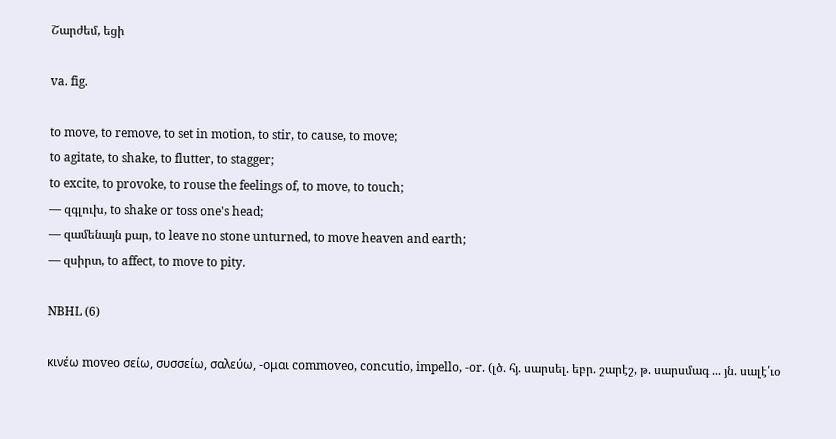Շարժեմ, եցի

va. fig.

to move, to remove, to set in motion, to stir, to cause, to move;
to agitate, to shake, to flutter, to stagger;
to excite, to provoke, to rouse the feelings of, to move, to touch;
— զգլուխ, to shake or toss one's head;
— զամենայն քար, to leave no stone unturned, to move heaven and earth;
— զսիրտ, to affect, to move to pity.

NBHL (6)

κινέω moveo σείω, συσσείω, σαλεύω, -ομαι commoveo, concutio, impello, -or. (լծ. հյ. սարսել. եբր. շարէշ, թ. սարսմագ ... յն. սալէ՛ւօ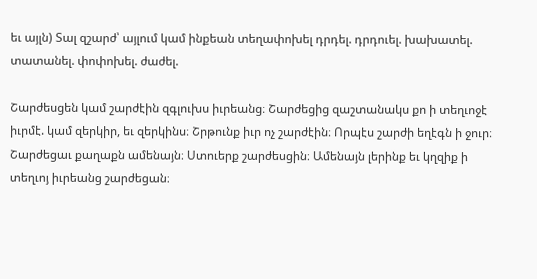եւ այլն) Տալ զշարժ՝ այլում կամ ինքեան տեղափոխել դրդել. դրդուել. խախատել. տատանել. փոփոխել. ժաժել.

Շարժեսցեն կամ շարժէին զգլուխս իւրեանց։ Շարժեցից զաշտանակս քո ի տեղւոջէ իւրմէ. կամ զերկիր, եւ զերկինս։ Շրթունք իւր ոչ շարժէին։ Որպէս շարժի եղէգն ի ջուր։ Շարժեցաւ քաղաքն ամենայն։ Ստուերք շարժեսցին։ Ամենայն լերինք եւ կղզիք ի տեղւոյ իւրեանց շարժեցան։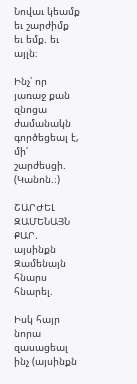Նովաւ կեամք եւ շարժիմք եւ եմք. եւ այլն։

Ինչ՝ որ յառաջ քան զնոցա ժամանակն գործեցեալ է, մի՛ շարժեսցի. (Կանոն.։)

ՇԱՐԺԵԼ ԶԱՄԵՆԱՅՆ ՔԱՐ. այսինքն Զամենայն հնարս հնարել.

Իսկ հայր նորա զասացեալ ինչ (այսինքն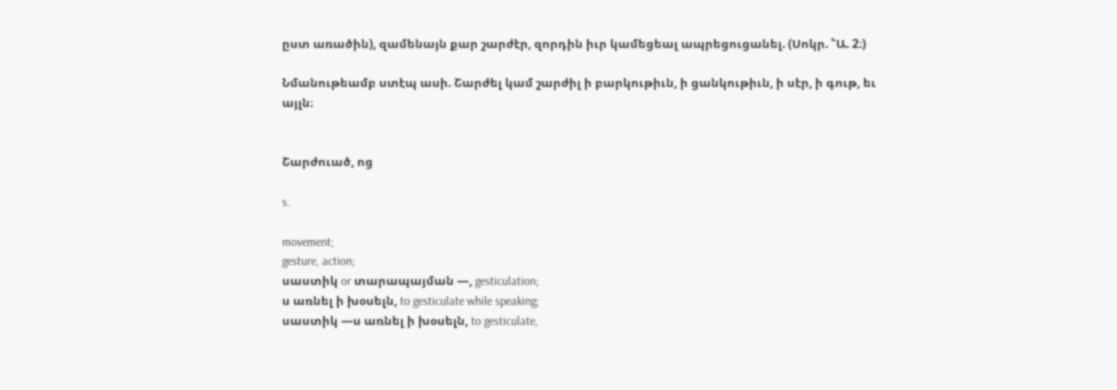ըստ առածին), զամենայն քար շարժէր, զորդին իւր կամեցեալ ապրեցուցանել. (Սոկր. ՟Ա. 2։)

Նմանութեամբ ստէպ ասի. Շարժել կամ շարժիլ ի բարկութիւն, ի ցանկութիւն, ի սէր, ի գութ, եւ այլն։


Շարժուած, ոց

s.

movement;
gesture, action;
սաստիկ or տարապայման —, gesticulation;
ս առնել ի խօսելն, to gesticulate while speaking;
սաստիկ —ս առնել ի խօսելն, to gesticulate,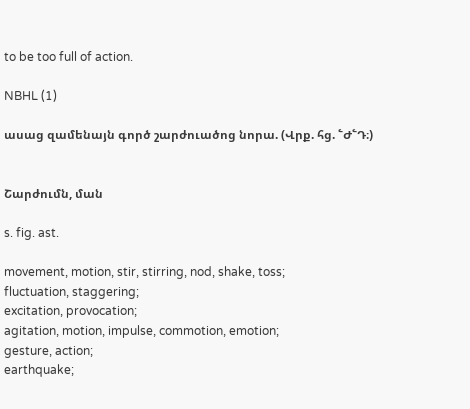to be too full of action.

NBHL (1)

ասաց զամենայն գործ շարժուածոց նորա. (Վրք. հց. ՟Ժ՟Դ։)


Շարժումն, ման

s. fig. ast.

movement, motion, stir, stirring, nod, shake, toss;
fluctuation, staggering;
excitation, provocation;
agitation, motion, impulse, commotion, emotion;
gesture, action;
earthquake;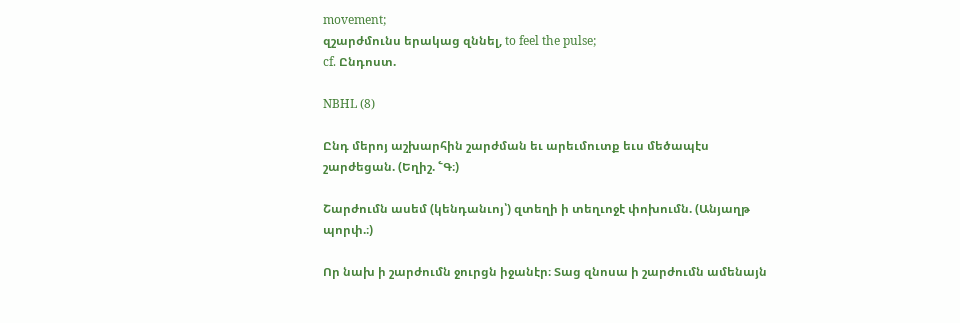movement;
զշարժմունս երակաց զննել, to feel the pulse;
cf. Ընդոստ.

NBHL (8)

Ընդ մերոյ աշխարհին շարժման եւ արեւմուտք եւս մեծապէս շարժեցան. (Եղիշ. ՟Գ։)

Շարժումն ասեմ (կենդանւոյ՝) զտեղի ի տեղւոջէ փոխումն. (Անյաղթ պորփ.։)

Որ նախ ի շարժումն ջուրցն իջանէր։ Տաց զնոսա ի շարժումն ամենայն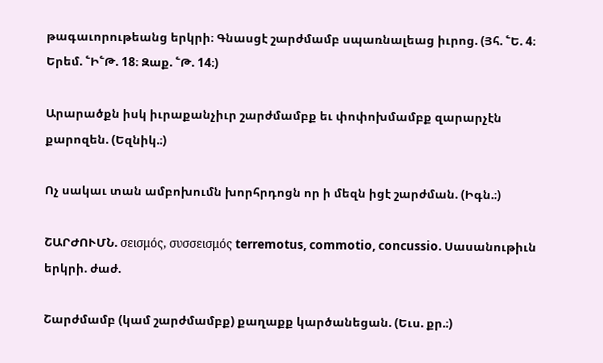թագաւորութեանց երկրի։ Գնասցէ շարժմամբ սպառնալեաց իւրոց. (Յհ. ՟Ե. 4։ Երեմ. ՟Ի՟Թ. 18։ Զաք. ՟Թ. 14։)

Արարածքն իսկ իւրաքանչիւր շարժմամբք եւ փոփոխմամբք զարարչէն քարոզեն. (Եզնիկ.։)

Ոչ սակաւ տան ամբոխումն խորհրդոցն որ ի մեզն իցէ շարժման. (Իգն.։)

ՇԱՐԺՈՒՄՆ. σεισμός, συσσεισμός terremotus, commotio, concussio. Սասանութիւն երկրի. ժաժ.

Շարժմամբ (կամ շարժմամբք) քաղաքք կարծանեցան. (Եւս. քր.։)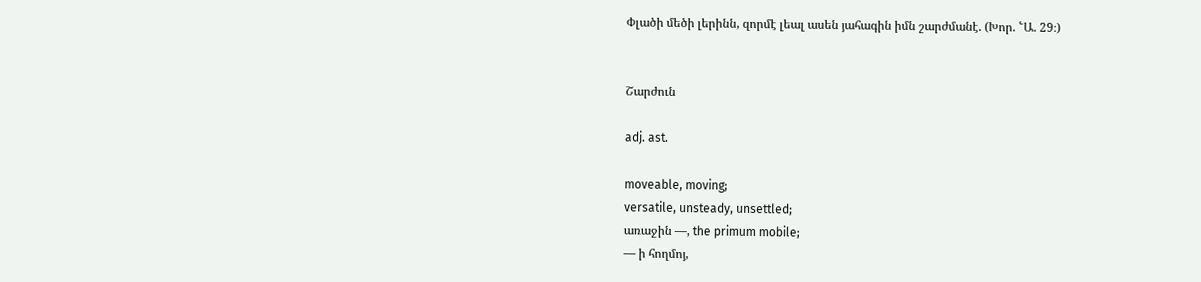Փլածի մեծի լերինն, զորմէ լեալ ասեն յահագին իմն շարժմանէ. (Խոր. ՟Ա. 29։)


Շարժուն

adj. ast.

moveable, moving;
versatile, unsteady, unsettled;
առաջին —, the primum mobile;
— ի հողմոյ,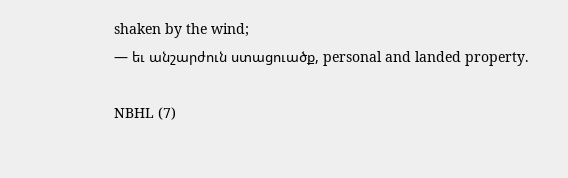shaken by the wind;
— եւ անշարժուն ստացուածք, personal and landed property.

NBHL (7)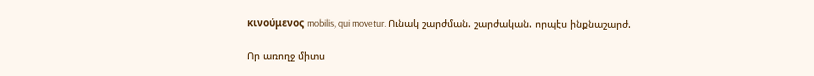κινούμενος mobilis, qui movetur. Ունակ շարժման. շարժական. որպէս ինքնաշարժ.

Որ առողջ միտս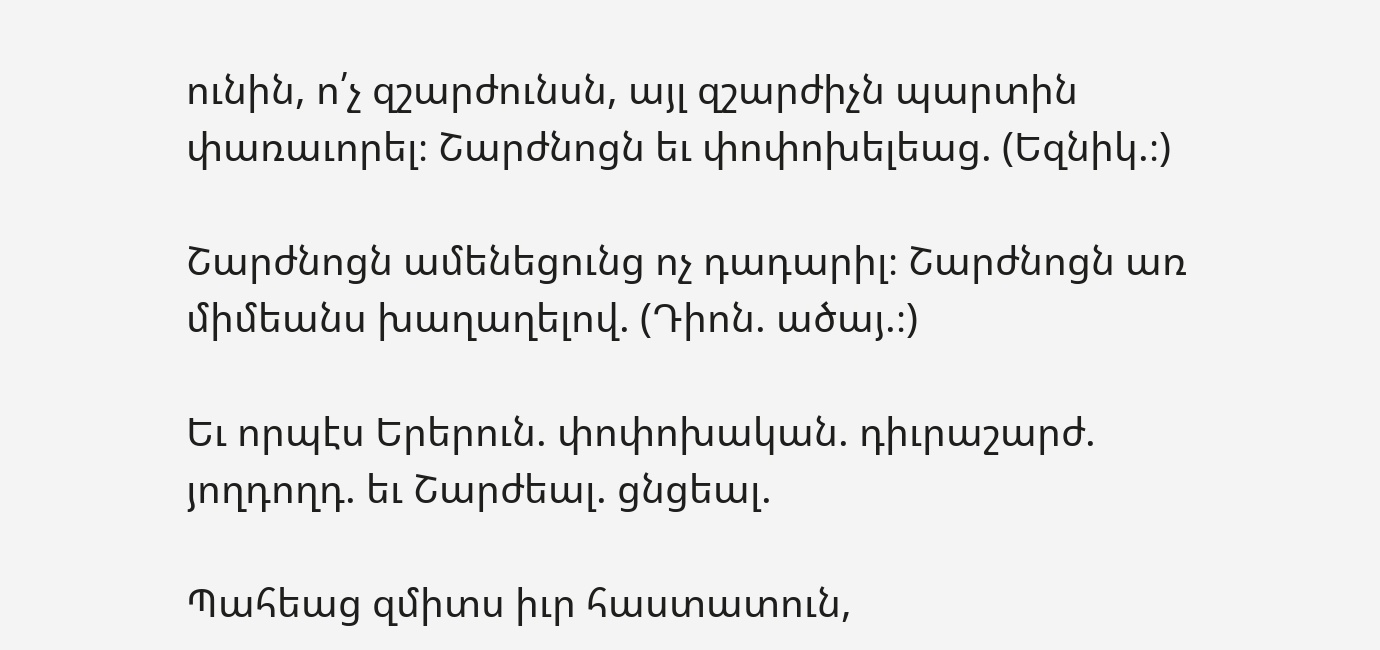ունին, ո՛չ զշարժունսն, այլ զշարժիչն պարտին փառաւորել։ Շարժնոցն եւ փոփոխելեաց. (Եզնիկ.։)

Շարժնոցն ամենեցունց ոչ դադարիլ։ Շարժնոցն առ միմեանս խաղաղելով. (Դիոն. ածայ.։)

Եւ որպէս Երերուն. փոփոխական. դիւրաշարժ. յողդողդ. եւ Շարժեալ. ցնցեալ.

Պահեաց զմիտս իւր հաստատուն,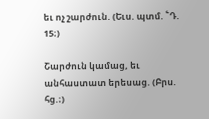եւ ոչ շարժուն. (Եւս. պտմ. ՟Դ. 15։)

Շարժուն կամաց, եւ անհաստատ երեսաց. (Բրս. հց.։)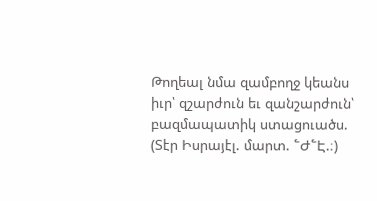Թողեալ նմա զամբողջ կեանս իւր՝ զշարժուն եւ զանշարժուն՝ բազմապատիկ ստացուածս. (Տէր Իսրայէլ. մարտ. ՟Ժ՟Է.։)